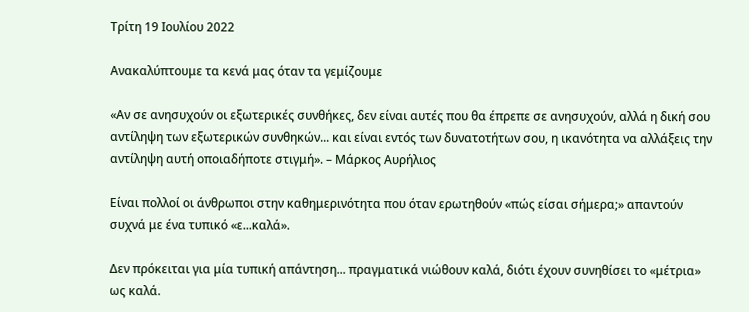Τρίτη 19 Ιουλίου 2022

Ανακαλύπτουμε τα κενά μας όταν τα γεμίζουμε

«Αν σε ανησυχούν οι εξωτερικές συνθήκες, δεν είναι αυτές που θα έπρεπε σε ανησυχούν, αλλά η δική σου αντίληψη των εξωτερικών συνθηκών... και είναι εντός των δυνατοτήτων σου, η ικανότητα να αλλάξεις την αντίληψη αυτή οποιαδήποτε στιγμή». – Μάρκος Αυρήλιος

Είναι πολλοί οι άνθρωποι στην καθημερινότητα που όταν ερωτηθούν «πώς είσαι σήμερα;» απαντούν συχνά με ένα τυπικό «ε...καλά».

Δεν πρόκειται για μία τυπική απάντηση... πραγματικά νιώθουν καλά, διότι έχουν συνηθίσει το «μέτρια» ως καλά.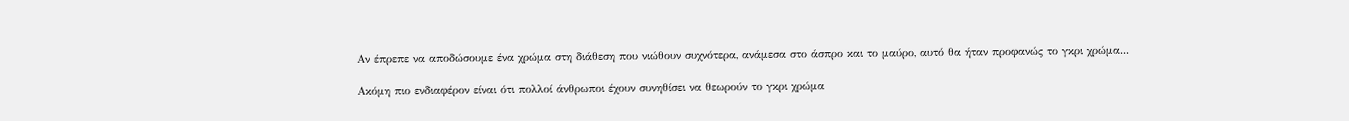Αν έπρεπε να αποδώσουμε ένα χρώμα στη διάθεση που νιώθουν συχνότερα, ανάμεσα στο άσπρο και το μαύρο, αυτό θα ήταν προφανώς το γκρι χρώμα...

Ακόμη πιο ενδιαφέρον είναι ότι πολλοί άνθρωποι έχουν συνηθίσει να θεωρούν το γκρι χρώμα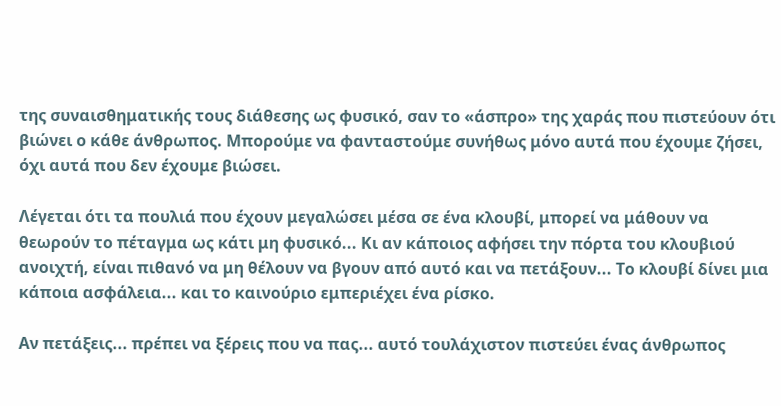της συναισθηματικής τους διάθεσης ως φυσικό, σαν το «άσπρο» της χαράς που πιστεύουν ότι βιώνει ο κάθε άνθρωπος. Μπορούμε να φανταστούμε συνήθως μόνο αυτά που έχουμε ζήσει, όχι αυτά που δεν έχουμε βιώσει.

Λέγεται ότι τα πουλιά που έχουν μεγαλώσει μέσα σε ένα κλουβί, μπορεί να μάθουν να θεωρούν το πέταγμα ως κάτι μη φυσικό... Κι αν κάποιος αφήσει την πόρτα του κλουβιού ανοιχτή, είναι πιθανό να μη θέλουν να βγουν από αυτό και να πετάξουν... Το κλουβί δίνει μια κάποια ασφάλεια... και το καινούριο εμπεριέχει ένα ρίσκο.

Αν πετάξεις... πρέπει να ξέρεις που να πας... αυτό τουλάχιστον πιστεύει ένας άνθρωπος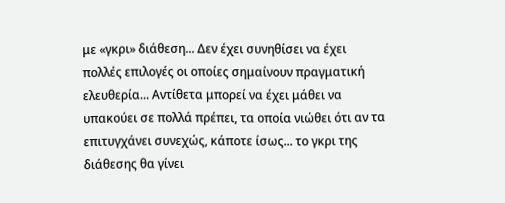με «γκρι» διάθεση... Δεν έχει συνηθίσει να έχει πολλές επιλογές οι οποίες σημαίνουν πραγματική ελευθερία... Αντίθετα μπορεί να έχει μάθει να υπακούει σε πολλά πρέπει, τα οποία νιώθει ότι αν τα επιτυγχάνει συνεχώς, κάποτε ίσως... το γκρι της διάθεσης θα γίνει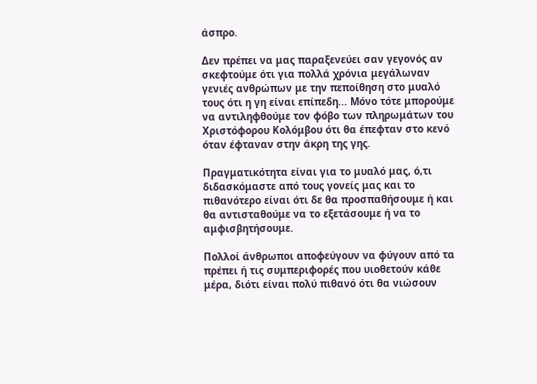άσπρο.

Δεν πρέπει να μας παραξενεύει σαν γεγονός αν σκεφτούμε ότι για πολλά χρόνια μεγάλωναν γενιές ανθρώπων με την πεποίθηση στο μυαλό τους ότι η γη είναι επίπεδη... Μόνο τότε μπορούμε να αντιληφθούμε τον φόβο των πληρωμάτων του Χριστόφορου Κολόμβου ότι θα έπεφταν στο κενό όταν έφταναν στην άκρη της γης.

Πραγματικότητα είναι για το μυαλό μας, ό,τι διδασκόμαστε από τους γονείς μας και το πιθανότερο είναι ότι δε θα προσπαθήσουμε ή και θα αντισταθούμε να το εξετάσουμε ή να το αμφισβητήσουμε.

Πολλοί άνθρωποι αποφεύγουν να φύγουν από τα πρέπει ή τις συμπεριφορές που υιοθετούν κάθε μέρα, διότι είναι πολύ πιθανό ότι θα νιώσουν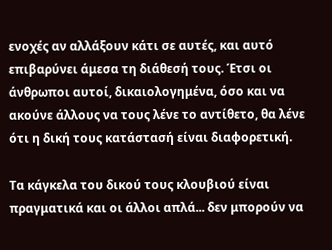ενοχές αν αλλάξουν κάτι σε αυτές, και αυτό επιβαρύνει άμεσα τη διάθεσή τους. Έτσι οι άνθρωποι αυτοί, δικαιολογημένα, όσο και να ακούνε άλλους να τους λένε το αντίθετο, θα λένε ότι η δική τους κατάστασή είναι διαφορετική.

Τα κάγκελα του δικού τους κλουβιού είναι πραγματικά και οι άλλοι απλά... δεν μπορούν να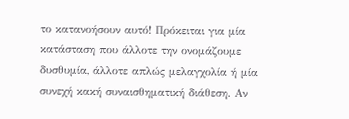το κατανοήσουν αυτό! Πρόκειται για μία κατάσταση που άλλοτε την ονομάζουμε δυσθυμία, άλλοτε απλώς μελαγχολία ή μία συνεχή κακή συναισθηματική διάθεση. Αν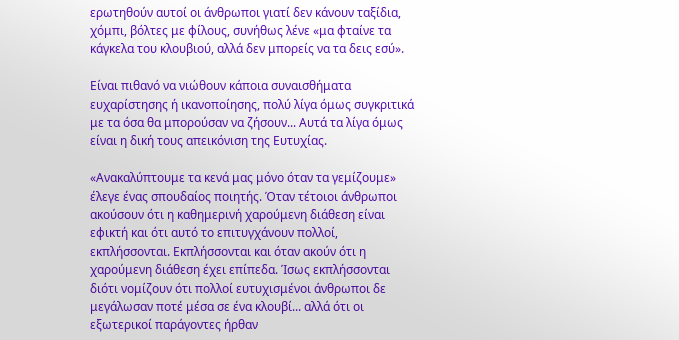ερωτηθούν αυτοί οι άνθρωποι γιατί δεν κάνουν ταξίδια, χόμπι, βόλτες με φίλους, συνήθως λένε «μα φταίνε τα κάγκελα του κλουβιού, αλλά δεν μπορείς να τα δεις εσύ».

Είναι πιθανό να νιώθουν κάποια συναισθήματα ευχαρίστησης ή ικανοποίησης, πολύ λίγα όμως συγκριτικά με τα όσα θα μπορούσαν να ζήσουν... Αυτά τα λίγα όμως είναι η δική τους απεικόνιση της Ευτυχίας.

«Ανακαλύπτουμε τα κενά μας μόνο όταν τα γεμίζουμε» έλεγε ένας σπουδαίος ποιητής. Όταν τέτοιοι άνθρωποι ακούσουν ότι η καθημερινή χαρούμενη διάθεση είναι εφικτή και ότι αυτό το επιτυγχάνουν πολλοί, εκπλήσσονται. Εκπλήσσονται και όταν ακούν ότι η χαρούμενη διάθεση έχει επίπεδα. Ίσως εκπλήσσονται διότι νομίζουν ότι πολλοί ευτυχισμένοι άνθρωποι δε μεγάλωσαν ποτέ μέσα σε ένα κλουβί... αλλά ότι οι εξωτερικοί παράγοντες ήρθαν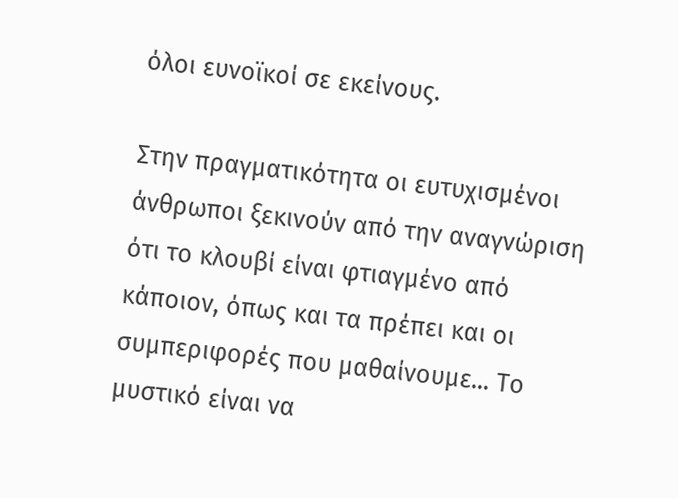όλοι ευνοϊκοί σε εκείνους.

Στην πραγματικότητα οι ευτυχισμένοι άνθρωποι ξεκινούν από την αναγνώριση ότι το κλουβί είναι φτιαγμένο από κάποιον, όπως και τα πρέπει και οι συμπεριφορές που μαθαίνουμε... Το μυστικό είναι να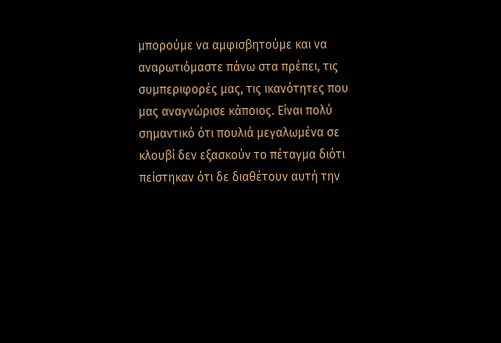μπορούμε να αμφισβητούμε και να αναρωτιόμαστε πάνω στα πρέπει, τις συμπεριφορές μας, τις ικανότητες που μας αναγνώρισε κάποιος. Είναι πολύ σημαντικό ότι πουλιά μεγαλωμένα σε κλουβί δεν εξασκούν το πέταγμα διότι πείστηκαν ότι δε διαθέτουν αυτή την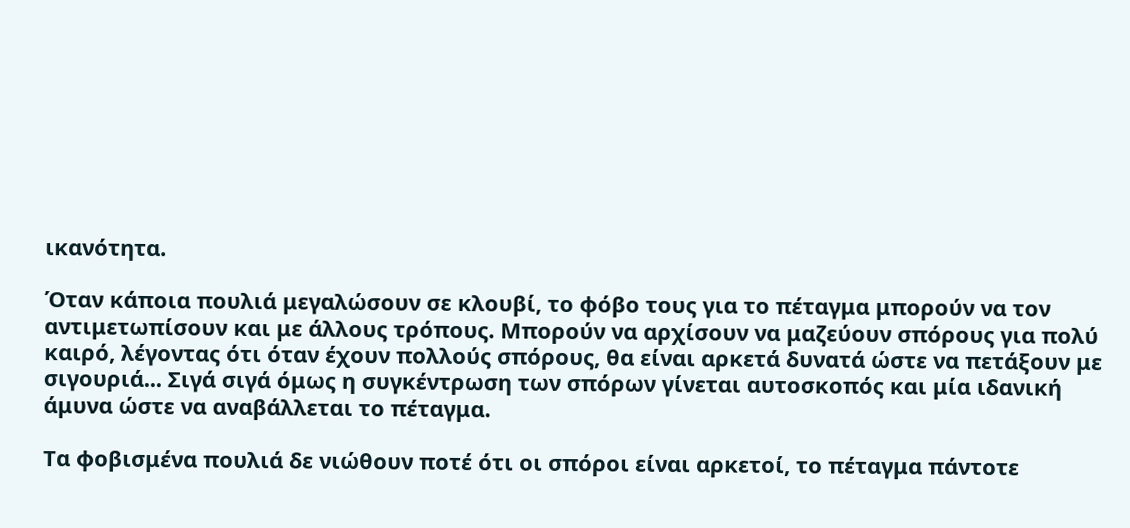ικανότητα.

Όταν κάποια πουλιά μεγαλώσουν σε κλουβί, το φόβο τους για το πέταγμα μπορούν να τον αντιμετωπίσουν και με άλλους τρόπους. Μπορούν να αρχίσουν να μαζεύουν σπόρους για πολύ καιρό, λέγοντας ότι όταν έχουν πολλούς σπόρους, θα είναι αρκετά δυνατά ώστε να πετάξουν με σιγουριά... Σιγά σιγά όμως η συγκέντρωση των σπόρων γίνεται αυτοσκοπός και μία ιδανική άμυνα ώστε να αναβάλλεται το πέταγμα.

Τα φοβισμένα πουλιά δε νιώθουν ποτέ ότι οι σπόροι είναι αρκετοί, το πέταγμα πάντοτε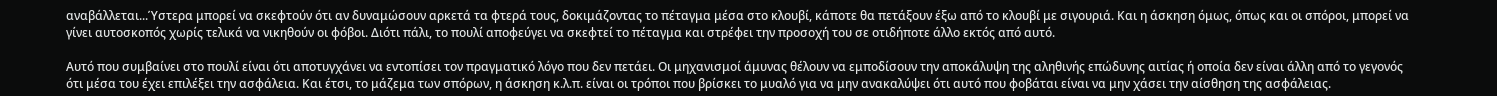αναβάλλεται...Ύστερα μπορεί να σκεφτούν ότι αν δυναμώσουν αρκετά τα φτερά τους, δοκιμάζοντας το πέταγμα μέσα στο κλουβί, κάποτε θα πετάξουν έξω από το κλουβί με σιγουριά. Και η άσκηση όμως, όπως και οι σπόροι, μπορεί να γίνει αυτοσκοπός χωρίς τελικά να νικηθούν οι φόβοι. Διότι πάλι, το πουλί αποφεύγει να σκεφτεί το πέταγμα και στρέφει την προσοχή του σε οτιδήποτε άλλο εκτός από αυτό.

Αυτό που συμβαίνει στο πουλί είναι ότι αποτυγχάνει να εντοπίσει τον πραγματικό λόγο που δεν πετάει. Οι μηχανισμοί άμυνας θέλουν να εμποδίσουν την αποκάλυψη της αληθινής επώδυνης αιτίας ή οποία δεν είναι άλλη από το γεγονός ότι μέσα του έχει επιλέξει την ασφάλεια. Και έτσι, το μάζεμα των σπόρων, η άσκηση κ.λ.π. είναι οι τρόποι που βρίσκει το μυαλό για να μην ανακαλύψει ότι αυτό που φοβάται είναι να μην χάσει την αίσθηση της ασφάλειας.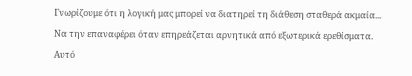Γνωρίζουμε ότι η λογική μας μπορεί να διατηρεί τη διάθεση σταθερά ακμαία... Να την επαναφέρει όταν επηρεάζεται αρνητικά από εξωτερικά ερεθίσματα. Αυτό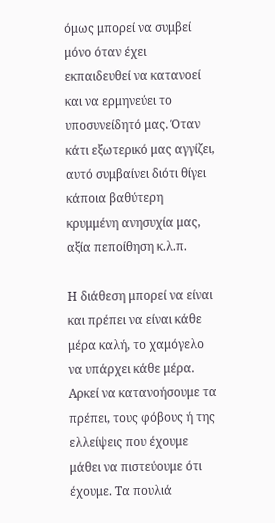όμως μπορεί να συμβεί μόνο όταν έχει εκπαιδευθεί να κατανοεί και να ερμηνεύει το υποσυνείδητό μας. Όταν κάτι εξωτερικό μας αγγίζει, αυτό συμβαίνει διότι θίγει κάποια βαθύτερη κρυμμένη ανησυχία μας, αξία πεποίθηση κ.λ.π.

Η διάθεση μπορεί να είναι και πρέπει να είναι κάθε μέρα καλή, το χαμόγελο να υπάρχει κάθε μέρα. Αρκεί να κατανοήσουμε τα πρέπει, τους φόβους ή της ελλείψεις που έχουμε μάθει να πιστεύουμε ότι έχουμε. Τα πουλιά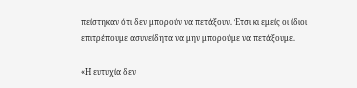πείστηκαν ότι δεν μπορούν να πετάξουν. Έτσι κι εμείς οι ίδιοι επιτρέπουμε ασυνείδητα να μην μπορούμε να πετάξουμε.

«Η ευτυχία δεν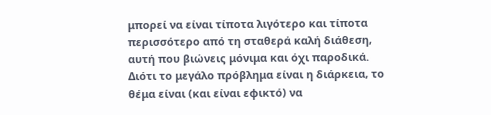μπορεί να είναι τίποτα λιγότερο και τίποτα περισσότερο από τη σταθερά καλή διάθεση, αυτή που βιώνεις μόνιμα και όχι παροδικά. Διότι το μεγάλο πρόβλημα είναι η διάρκεια, το θέμα είναι (και είναι εφικτό) να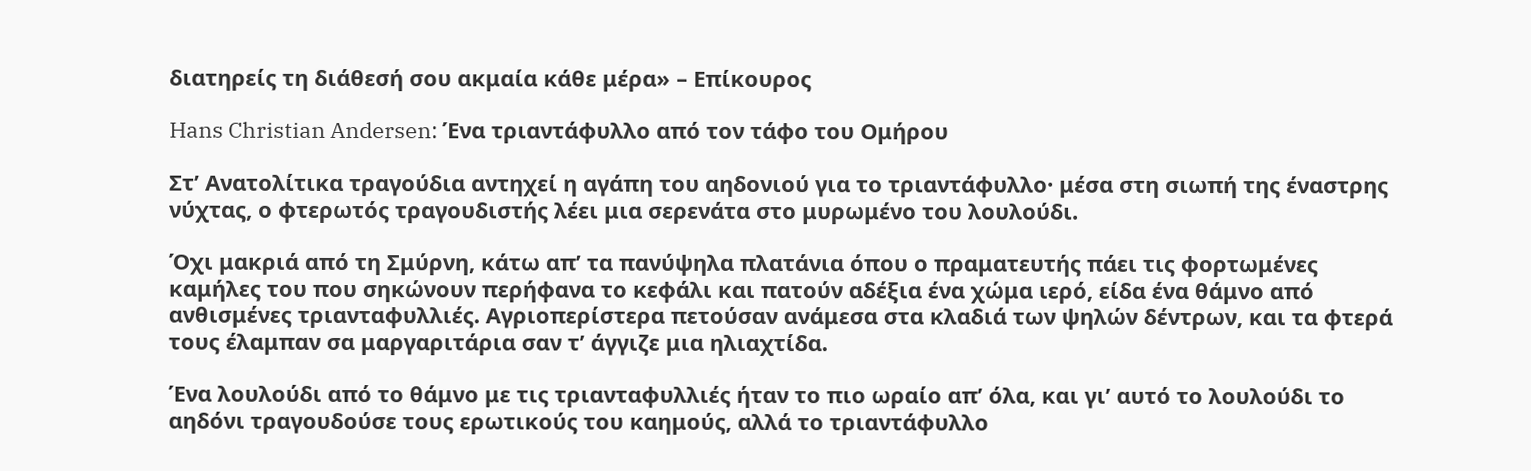διατηρείς τη διάθεσή σου ακμαία κάθε μέρα» – Επίκουρος

Hans Christian Andersen: Ένα τριαντάφυλλο από τον τάφο του Ομήρου

Στ’ Ανατολίτικα τραγούδια αντηχεί η αγάπη του αηδονιού για το τριαντάφυλλο· μέσα στη σιωπή της έναστρης νύχτας, ο φτερωτός τραγουδιστής λέει μια σερενάτα στο μυρωμένο του λουλούδι.

Όχι μακριά από τη Σμύρνη, κάτω απ’ τα πανύψηλα πλατάνια όπου ο πραματευτής πάει τις φορτωμένες καμήλες του που σηκώνουν περήφανα το κεφάλι και πατούν αδέξια ένα χώμα ιερό, είδα ένα θάμνο από ανθισμένες τριανταφυλλιές. Αγριοπερίστερα πετούσαν ανάμεσα στα κλαδιά των ψηλών δέντρων, και τα φτερά τους έλαμπαν σα μαργαριτάρια σαν τ’ άγγιζε μια ηλιαχτίδα.

Ένα λουλούδι από το θάμνο με τις τριανταφυλλιές ήταν το πιο ωραίο απ’ όλα, και γι’ αυτό το λουλούδι το αηδόνι τραγουδούσε τους ερωτικούς του καημούς, αλλά το τριαντάφυλλο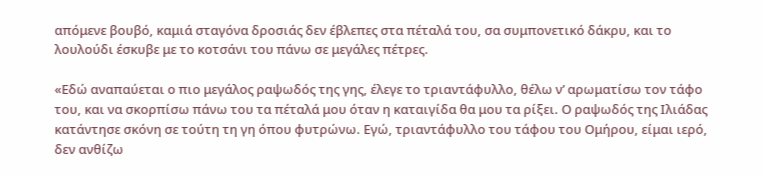απόμενε βουβό, καμιά σταγόνα δροσιάς δεν έβλεπες στα πέταλά του, σα συμπονετικό δάκρυ, και το λουλούδι έσκυβε με το κοτσάνι του πάνω σε μεγάλες πέτρες.

«Εδώ αναπαύεται ο πιο μεγάλος ραψωδός της γης, έλεγε το τριαντάφυλλο, θέλω ν’ αρωματίσω τον τάφο του, και να σκορπίσω πάνω του τα πέταλά μου όταν η καταιγίδα θα μου τα ρίξει. Ο ραψωδός της Ιλιάδας κατάντησε σκόνη σε τούτη τη γη όπου φυτρώνω. Εγώ, τριαντάφυλλο του τάφου του Ομήρου, είμαι ιερό, δεν ανθίζω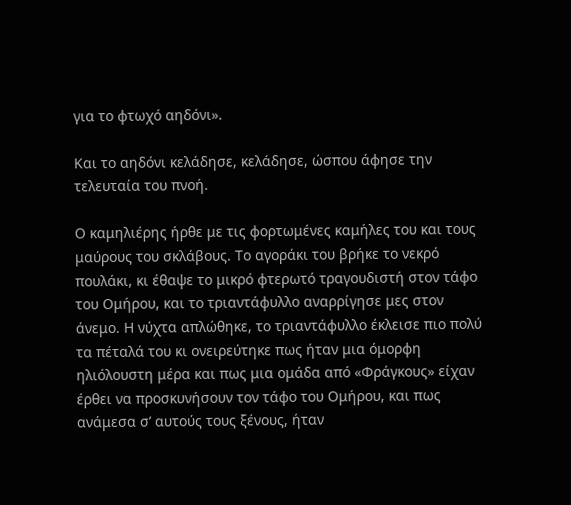για το φτωχό αηδόνι».

Και το αηδόνι κελάδησε, κελάδησε, ώσπου άφησε την τελευταία του πνοή.

Ο καμηλιέρης ήρθε με τις φορτωμένες καμήλες του και τους μαύρους του σκλάβους. Το αγοράκι του βρήκε το νεκρό πουλάκι, κι έθαψε το μικρό φτερωτό τραγουδιστή στον τάφο του Ομήρου, και το τριαντάφυλλο αναρρίγησε μες στον άνεμο. Η νύχτα απλώθηκε, το τριαντάφυλλο έκλεισε πιο πολύ τα πέταλά του κι ονειρεύτηκε πως ήταν μια όμορφη ηλιόλουστη μέρα και πως μια ομάδα από «Φράγκους» είχαν έρθει να προσκυνήσουν τον τάφο του Ομήρου, και πως ανάμεσα σ’ αυτούς τους ξένους, ήταν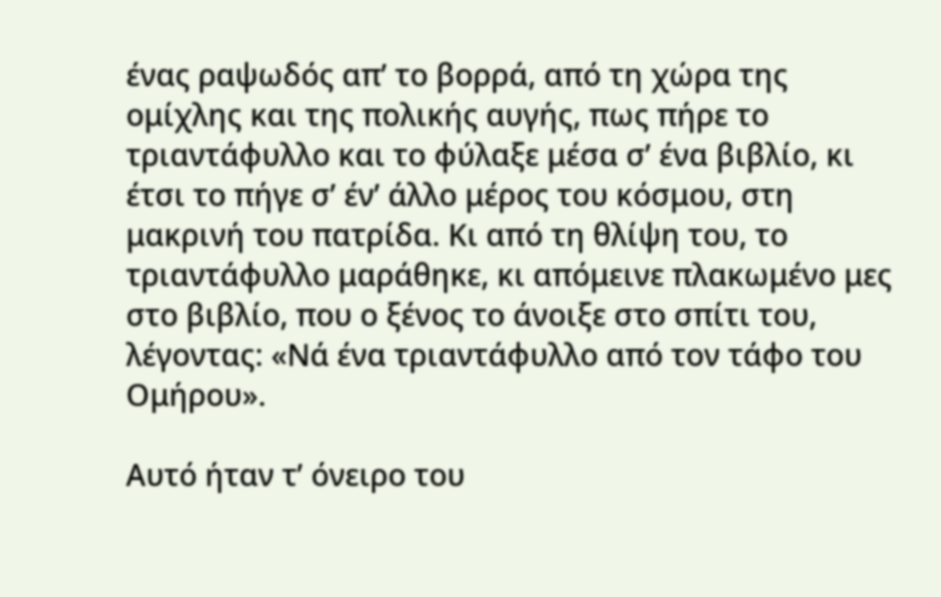ένας ραψωδός απ’ το βορρά, από τη χώρα της ομίχλης και της πολικής αυγής, πως πήρε το τριαντάφυλλο και το φύλαξε μέσα σ’ ένα βιβλίο, κι έτσι το πήγε σ’ έν’ άλλο μέρος του κόσμου, στη μακρινή του πατρίδα. Κι από τη θλίψη του, το τριαντάφυλλο μαράθηκε, κι απόμεινε πλακωμένο μες στο βιβλίο, που ο ξένος το άνοιξε στο σπίτι του, λέγοντας: «Νά ένα τριαντάφυλλο από τον τάφο του Ομήρου».

Αυτό ήταν τ’ όνειρο του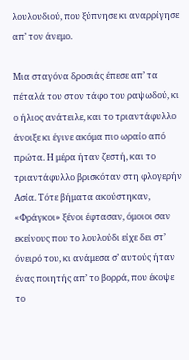λουλουδιού, που ξύπνησε κι αναρρίγησε απ’ τον άνεμο.

Μια σταγόνα δροσιάς έπεσε απ’ τα πέταλά του στον τάφο του ραψωδού, κι ο ήλιος ανάτειλε, και το τριαντάφυλλο άνοιξε κι έγινε ακόμα πιο ωραίο από πρώτα. Η μέρα ήταν ζεστή, και το τριαντάφυλλο βρισκόταν στη φλογερήν Ασία. Τότε βήματα ακούστηκαν, «Φράγκοι» ξένοι έφτασαν, όμοιοι σαν εκείνους που το λουλούδι είχε δει στ’ όνειρό του, κι ανάμεσα σ’ αυτούς ήταν ένας ποιητής απ’ το βορρά, που έκοψε το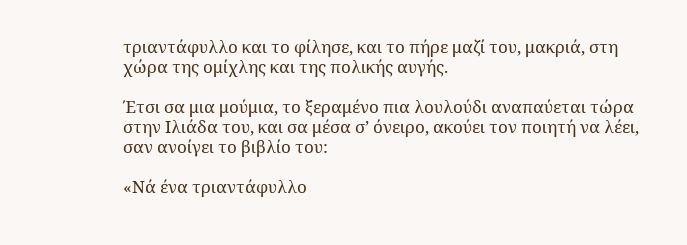τριαντάφυλλο και το φίλησε, και το πήρε μαζί του, μακριά, στη χώρα της ομίχλης και της πολικής αυγής.

Έτσι σα μια μούμια, το ξεραμένο πια λουλούδι αναπαύεται τώρα στην Ιλιάδα του, και σα μέσα σ’ όνειρο, ακούει τον ποιητή να λέει, σαν ανοίγει το βιβλίο του:

«Νά ένα τριαντάφυλλο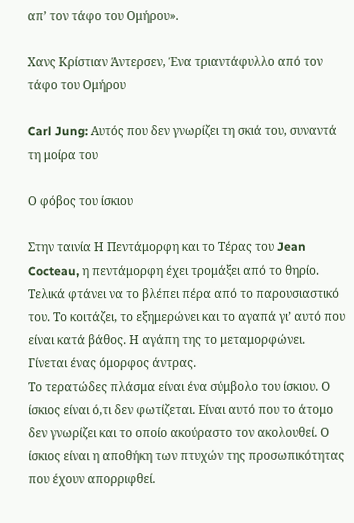απ’ τον τάφο του Ομήρου».

Χανς Κρίστιαν Άντερσεν, Ένα τριαντάφυλλο από τον τάφο του Ομήρου

Carl Jung: Αυτός που δεν γνωρίζει τη σκιά του, συναντά τη μοίρα του

Ο φόβος του ίσκιου

Στην ταινία Η Πεντάμορφη και το Τέρας του Jean Cocteau, η πεντάμορφη έχει τρομάξει από το θηρίο. Τελικά φτάνει να το βλέπει πέρα από το παρουσιαστικό του. Το κοιτάζει, το εξημερώνει και το αγαπά γι’ αυτό που είναι κατά βάθος. Η αγάπη της το μεταμορφώνει. Γίνεται ένας όμορφος άντρας.
Το τερατώδες πλάσμα είναι ένα σύμβολο του ίσκιου. Ο ίσκιος είναι ό,τι δεν φωτίζεται. Είναι αυτό που το άτομο δεν γνωρίζει και το οποίο ακούραστο τον ακολουθεί. Ο ίσκιος είναι η αποθήκη των πτυχών της προσωπικότητας που έχουν απορριφθεί.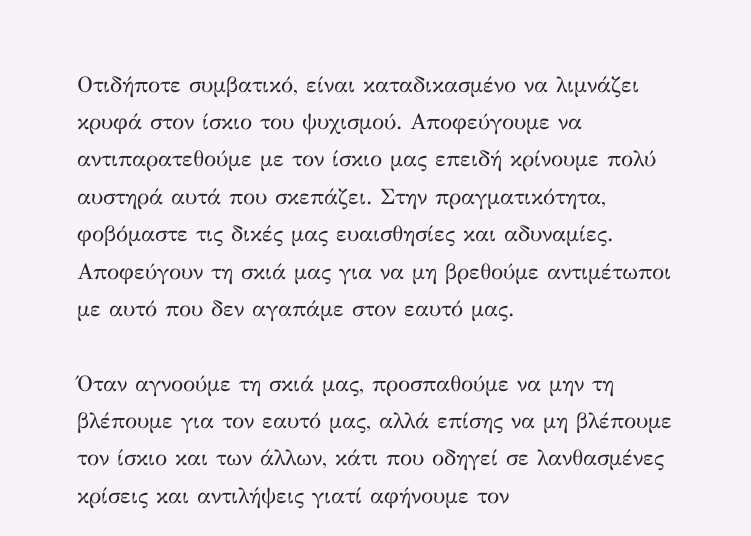Οτιδήποτε συμβατικό, είναι καταδικασμένο να λιμνάζει κρυφά στον ίσκιο του ψυχισμού. Αποφεύγουμε να αντιπαρατεθούμε με τον ίσκιο μας επειδή κρίνουμε πολύ αυστηρά αυτά που σκεπάζει. Στην πραγματικότητα, φοβόμαστε τις δικές μας ευαισθησίες και αδυναμίες. Αποφεύγουν τη σκιά μας για να μη βρεθούμε αντιμέτωποι με αυτό που δεν αγαπάμε στον εαυτό μας.

Όταν αγνοούμε τη σκιά μας, προσπαθούμε να μην τη βλέπουμε για τον εαυτό μας, αλλά επίσης να μη βλέπουμε τον ίσκιο και των άλλων, κάτι που οδηγεί σε λανθασμένες κρίσεις και αντιλήψεις γιατί αφήνουμε τον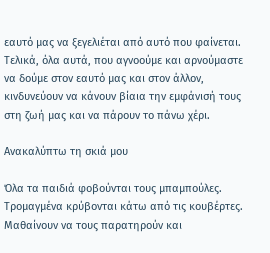εαυτό μας να ξεγελιέται από αυτό που φαίνεται. Τελικά, όλα αυτά, που αγνοούμε και αρνούμαστε να δούμε στον εαυτό μας και στον άλλον, κινδυνεύουν να κάνουν βίαια την εμφάνισή τους στη ζωή μας και να πάρουν το πάνω χέρι.

Ανακαλύπτω τη σκιά μου

Όλα τα παιδιά φοβούνται τους μπαμπούλες. Τρομαγμένα κρύβονται κάτω από τις κουβέρτες. Μαθαίνουν να τους παρατηρούν και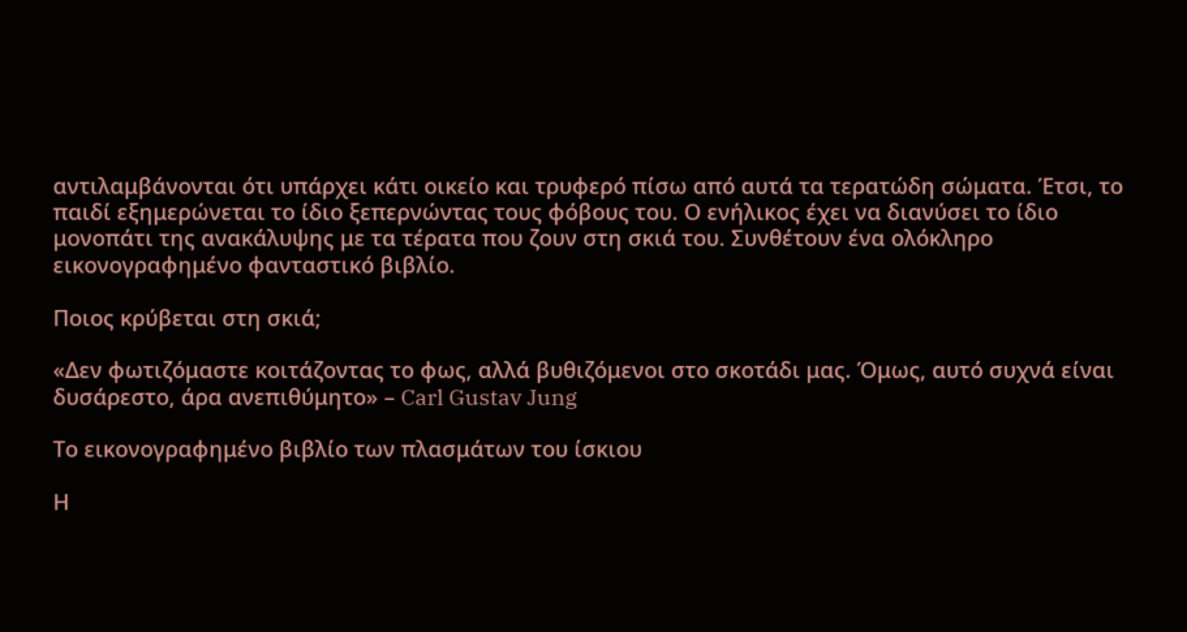αντιλαμβάνονται ότι υπάρχει κάτι οικείο και τρυφερό πίσω από αυτά τα τερατώδη σώματα. Έτσι, το παιδί εξημερώνεται το ίδιο ξεπερνώντας τους φόβους του. Ο ενήλικος έχει να διανύσει το ίδιο μονοπάτι της ανακάλυψης με τα τέρατα που ζουν στη σκιά του. Συνθέτουν ένα ολόκληρο εικονογραφημένο φανταστικό βιβλίο.

Ποιος κρύβεται στη σκιά;

«Δεν φωτιζόμαστε κοιτάζοντας το φως, αλλά βυθιζόμενοι στο σκοτάδι μας. Όμως, αυτό συχνά είναι δυσάρεστο, άρα ανεπιθύμητο» – Carl Gustav Jung

Το εικονογραφημένο βιβλίο των πλασμάτων του ίσκιου

Η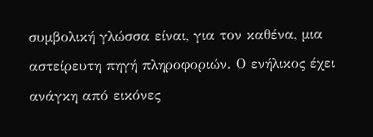συμβολική γλώσσα είναι, για τον καθένα, μια αστείρευτη πηγή πληροφοριών. Ο ενήλικος έχει ανάγκη από εικόνες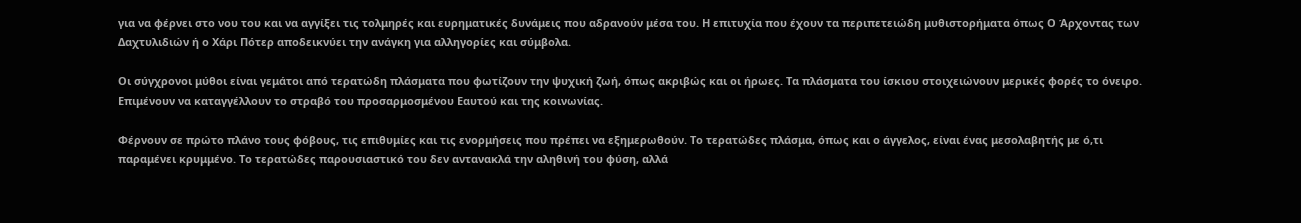για να φέρνει στο νου του και να αγγίξει τις τολμηρές και ευρηματικές δυνάμεις που αδρανούν μέσα του. Η επιτυχία που έχουν τα περιπετειώδη μυθιστορήματα όπως Ο Άρχοντας των Δαχτυλιδιών ή ο Χάρι Πότερ αποδεικνύει την ανάγκη για αλληγορίες και σύμβολα.

Οι σύγχρονοι μύθοι είναι γεμάτοι από τερατώδη πλάσματα που φωτίζουν την ψυχική ζωή, όπως ακριβώς και οι ήρωες. Τα πλάσματα του ίσκιου στοιχειώνουν μερικές φορές το όνειρο. Επιμένουν να καταγγέλλουν το στραβό του προσαρμοσμένου Εαυτού και της κοινωνίας.

Φέρνουν σε πρώτο πλάνο τους φόβους, τις επιθυμίες και τις ενορμήσεις που πρέπει να εξημερωθούν. Το τερατώδες πλάσμα, όπως και ο άγγελος, είναι ένας μεσολαβητής με ό,τι παραμένει κρυμμένο. Το τερατώδες παρουσιαστικό του δεν αντανακλά την αληθινή του φύση, αλλά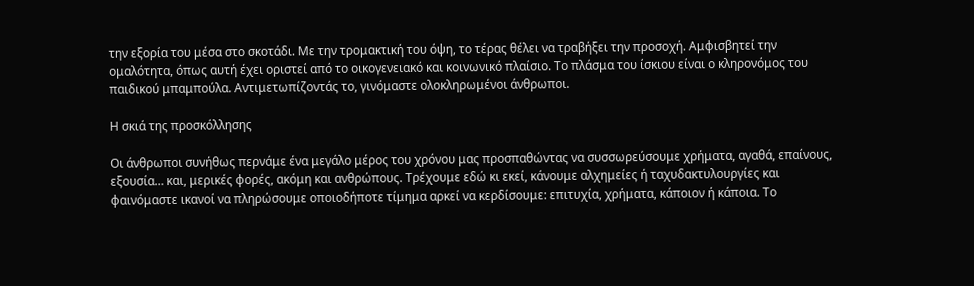την εξορία του μέσα στο σκοτάδι. Με την τρομακτική του όψη, το τέρας θέλει να τραβήξει την προσοχή. Αμφισβητεί την ομαλότητα, όπως αυτή έχει οριστεί από το οικογενειακό και κοινωνικό πλαίσιο. Το πλάσμα του ίσκιου είναι ο κληρονόμος του παιδικού μπαμπούλα. Αντιμετωπίζοντάς το, γινόμαστε ολοκληρωμένοι άνθρωποι.

Η σκιά της προσκόλλησης

Οι άνθρωποι συνήθως περνάμε ένα μεγάλο μέρος του χρόνου μας προσπαθώντας να συσσωρεύσουμε χρήματα, αγαθά, επαίνους, εξουσία… και, μερικές φορές, ακόμη και ανθρώπους. Τρέχουμε εδώ κι εκεί, κάνουμε αλχημείες ή ταχυδακτυλουργίες και φαινόμαστε ικανοί να πληρώσουμε οποιοδήποτε τίμημα αρκεί να κερδίσουμε: επιτυχία, χρήματα, κάποιον ή κάποια. Το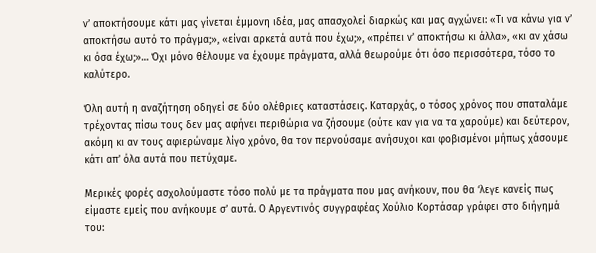ν’ αποκτήσουμε κάτι μας γίνεται έμμονη ιδέα, μας απασχολεί διαρκώς και μας αγχώνει: «Τι να κάνω για ν’ αποκτήσω αυτό το πράγμα;», «είναι αρκετά αυτά που έχω;», «πρέπει ν’ αποκτήσω κι άλλα», «κι αν χάσω κι όσα έχω;»… Όχι μόνο θέλουμε να έχουμε πράγματα, αλλά θεωρούμε ότι όσο περισσότερα, τόσο το καλύτερο.

Όλη αυτή η αναζήτηση οδηγεί σε δύο ολέθριες καταστάσεις. Καταρχάς, ο τόσος χρόνος που σπαταλάμε τρέχοντας πίσω τους δεν μας αφήνει περιθώρια να ζήσουμε (ούτε καν για να τα χαρούμε) και δεύτερον, ακόμη κι αν τους αφιερώναμε λίγο χρόνο, θα τον περνούσαμε ανήσυχοι και φοβισμένοι μήπως χάσουμε κάτι απ’ όλα αυτά που πετύχαμε.

Μερικές φορές ασχολούμαστε τόσο πολύ με τα πράγματα που μας ανήκουν, που θα ‘λεγε κανείς πως είμαστε εμείς που ανήκουμε σ’ αυτά. Ο Αργεντινός συγγραφέας Χούλιο Κορτάσαρ γράφει στο διήγημά του: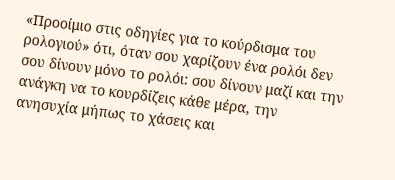«Προοίμιο στις οδηγίες για το κούρδισμα του ρολογιού» ότι, όταν σου χαρίζουν ένα ρολόι δεν σου δίνουν μόνο το ρολόι: σου δίνουν μαζί και την ανάγκη να το κουρδίζεις κάθε μέρα, την ανησυχία μήπως το χάσεις και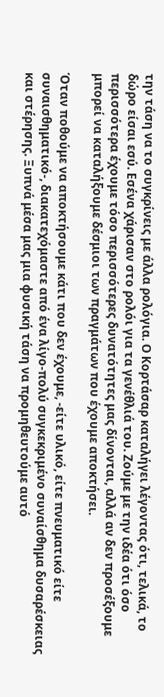την τάση να το συγκρίνεις με άλλα ρολόγια. Ο Κορτάσαρ καταλήγει λέγοντας ότι, τελικά, το δώρο είσαι εσύ. Εσένα χάρισαν στο ρολόι για τα γενέθλιά του. Ζούμε με την ιδέα ότι όσο περισσότερα έχουμε τόσο περισσότερες δυνατότητες μας δίνονται, αλλά αν δεν προσέξουμε μπορεί να καταλήξουμε δέσμιοι των πραγμάτων που έχουμε αποκτήσει.

Όταν ποθούμε να αποκτήσουμε κάτι που δεν έχουμε, -είτε υλικό, είτε πνευματικό είτε συναισθηματικό-, διακατεχόμαστε από ένα λίγο-πολύ συγκεκριμένο συναίσθημα δυσαρέσκειας και στέρησης. Ξυπνά μέσα μας μια φυσική τάση να προμηθευτούμε αυτό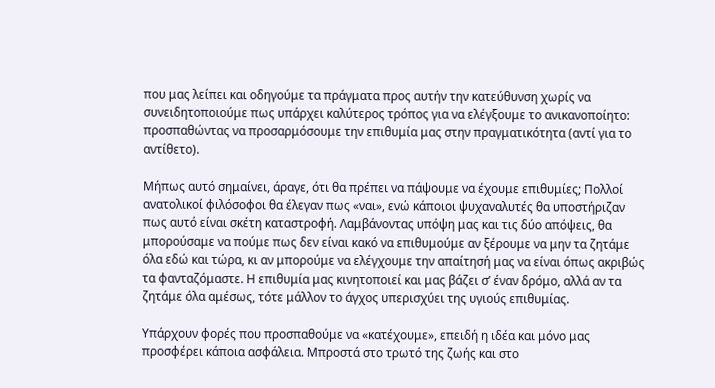που μας λείπει και οδηγούμε τα πράγματα προς αυτήν την κατεύθυνση χωρίς να συνειδητοποιούμε πως υπάρχει καλύτερος τρόπος για να ελέγξουμε το ανικανοποίητο: προσπαθώντας να προσαρμόσουμε την επιθυμία μας στην πραγματικότητα (αντί για το αντίθετο).

Μήπως αυτό σημαίνει, άραγε, ότι θα πρέπει να πάψουμε να έχουμε επιθυμίες; Πολλοί ανατολικοί φιλόσοφοι θα έλεγαν πως «ναι», ενώ κάποιοι ψυχαναλυτές θα υποστήριζαν πως αυτό είναι σκέτη καταστροφή. Λαμβάνοντας υπόψη μας και τις δύο απόψεις, θα μπορούσαμε να πούμε πως δεν είναι κακό να επιθυμούμε αν ξέρουμε να μην τα ζητάμε όλα εδώ και τώρα, κι αν μπορούμε να ελέγχουμε την απαίτησή μας να είναι όπως ακριβώς τα φανταζόμαστε. Η επιθυμία μας κινητοποιεί και μας βάζει σ’ έναν δρόμο, αλλά αν τα ζητάμε όλα αμέσως, τότε μάλλον το άγχος υπερισχύει της υγιούς επιθυμίας.

Υπάρχουν φορές που προσπαθούμε να «κατέχουμε», επειδή η ιδέα και μόνο μας προσφέρει κάποια ασφάλεια. Μπροστά στο τρωτό της ζωής και στο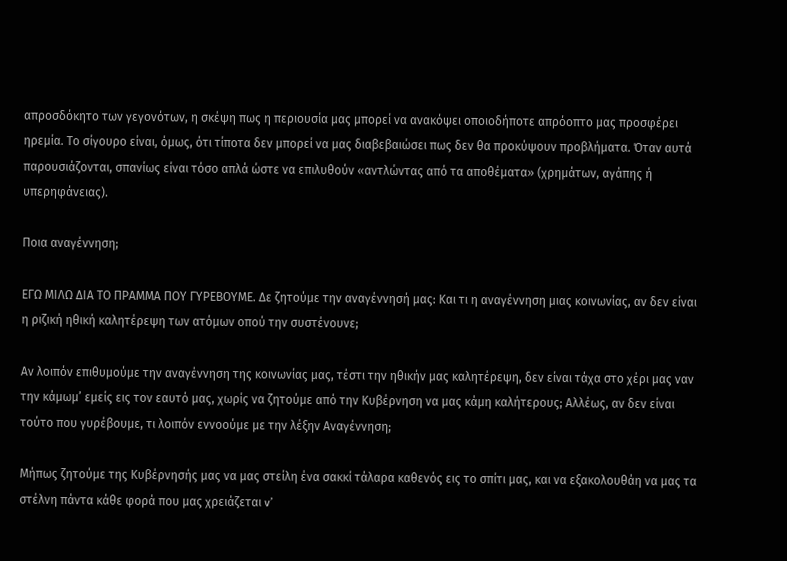απροσδόκητο των γεγονότων, η σκέψη πως η περιουσία μας μπορεί να ανακόψει οποιοδήποτε απρόοπτο μας προσφέρει ηρεμία. Το σίγουρο είναι, όμως, ότι τίποτα δεν μπορεί να μας διαβεβαιώσει πως δεν θα προκύψουν προβλήματα. Όταν αυτά παρουσιάζονται, σπανίως είναι τόσο απλά ώστε να επιλυθούν «αντλώντας από τα αποθέματα» (χρημάτων, αγάπης ή υπερηφάνειας).

Ποια αναγέννηση;

ΕΓΩ ΜΙΛΩ ΔΙΑ ΤΟ ΠΡΑΜΜΑ ΠΟΥ ΓΥΡΕΒΟΥΜΕ. Δε ζητούμε την αναγέννησή μας: Και τι η αναγέννηση μιας κοινωνίας, αν δεν είναι η ριζική ηθική καλητέρεψη των ατόμων οπού την συστένουνε;

Αν λοιπόν επιθυμούμε την αναγέννηση της κοινωνίας μας, τέστι την ηθικήν μας καλητέρεψη, δεν είναι τάχα στο χέρι μας ναν την κάμωμ’ εμείς εις τον εαυτό μας, χωρίς να ζητούμε από την Κυβέρνηση να μας κάμη καλήτερους; Αλλέως, αν δεν είναι τούτο που γυρέβουμε, τι λοιπόν εννοούμε με την λέξην Αναγέννηση;

Μήπως ζητούμε της Κυβέρνησής μας να μας στείλη ένα σακκί τάλαρα καθενός εις το σπίτι μας, και να εξακολουθάη να μας τα στέλνη πάντα κάθε φορά που μας χρειάζεται v’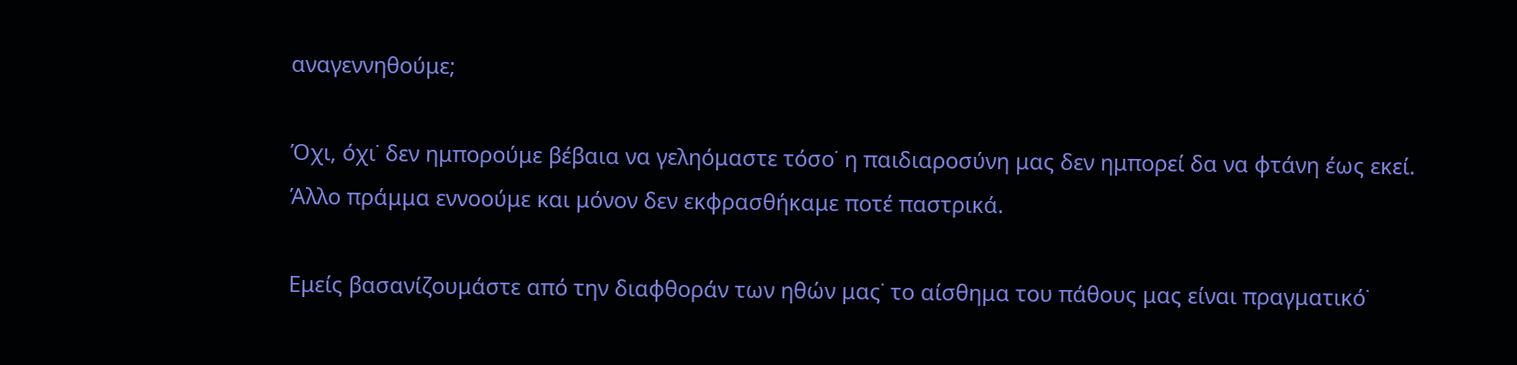αναγεννηθούμε;

Όχι, όχι˙ δεν ημπορούμε βέβαια να γεληόμαστε τόσο˙ η παιδιαροσύνη μας δεν ημπορεί δα να φτάνη έως εκεί. Άλλο πράμμα εννοούμε και μόνον δεν εκφρασθήκαμε ποτέ παστρικά.

Εμείς βασανίζουμάστε από την διαφθοράν των ηθών μας˙ το αίσθημα του πάθους μας είναι πραγματικό˙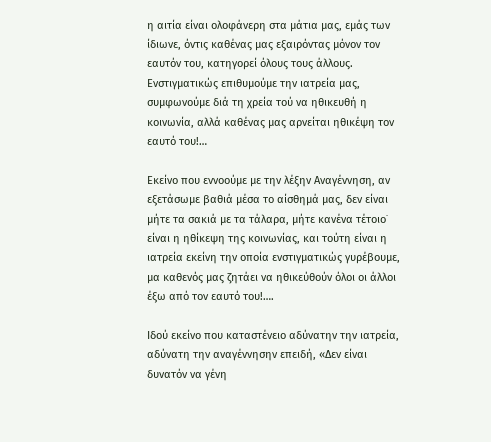η αιτία είναι ολοφάνερη στα μάτια μας, εμάς των ίδιωνε, όντις καθένας μας εξαιρόντας μόνον τον εαυτόν του, κατηγορεί όλους τους άλλους. Ενστιγματικώς επιθυμούμε την ιατρεία μας, συμφωνούμε διά τη χρεία τού να ηθικευθή η κοινωνία, αλλά καθένας μας αρνείται ηθικέψη τον εαυτό του!…

Εκείνο που εννοούμε με την λέξην Αναγέννηση, αν εξετάσωμε βαθιά μέσα το αίσθημά μας, δεν είναι μήτε τα σακιά με τα τάλαρα, μήτε κανένα τέτοιο˙ είναι η ηθίκεψη της κοινωνίας, και τούτη είναι η ιατρεία εκείνη την οποία ενστιγματικώς γυρέβουμε, μα καθενός μας ζητάει να ηθικεύθούν όλοι οι άλλοι έξω από τον εαυτό του!….

Ιδού εκείνο που καταστένειο αδύνατην την ιατρεία, αδύνατη την αναγέννησην επειδή, «Δεν είναι δυνατόν να γένη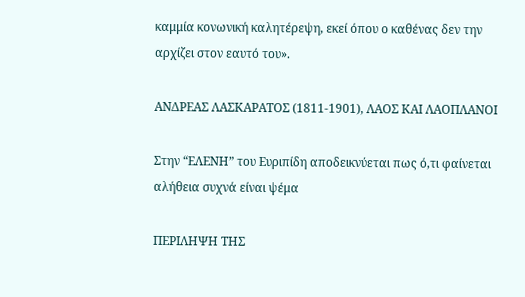καμμία κονωνική καλητέρεψη, εκεί όπου ο καθένας δεν την αρχίζει στον εαυτό του».

ΑΝΔΡΕΑΣ ΛΑΣΚΑΡΑΤΟΣ (1811-1901), ΛΑΟΣ ΚΑΙ ΛΑΟΠΛΑΝΟΙ

Στην “ΕΛΕΝΗ” του Ευριπίδη αποδεικνύεται πως ό,τι φαίνεται αλήθεια συχνά είναι ψέμα

ΠΕΡΙΛΗΨΗ ΤΗΣ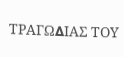ΤΡΑΓΩ∆ΙΑΣ ΤΟΥ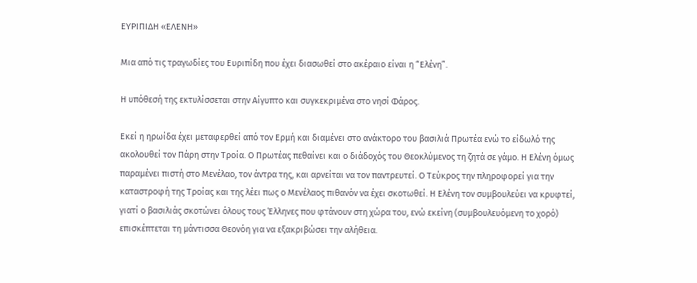ΕΥΡΙΠΙ∆Η «ΕΛΕΝΗ»

Μια από τις τραγωδίες του Ευριπίδη που έχει διασωθεί στο ακέραιο είναι η “Ελένη”.

Η υπόθεσή της εκτυλίσσεται στην Αίγυπτο και συγκεκριµένα στο νησί Φάρος.

Εκεί η ηρωίδα έχει µεταφερθεί από τον Ερµή και διαµένει στο ανάκτορο του βασιλιά Πρωτέα ενώ το είδωλό της ακολουθεί τον Πάρη στην Τροία. Ο Πρωτέας πεθαίνει και ο διάδοχός του Θεοκλύµενος τη ζητά σε γάµο. Η Ελένη όµως παραμένει πιστή στο Μενέλαο, τον άντρα της, και αρνείται να τον παντρευτεί. Ο Τεύκρος την πληροφορεί για την καταστροφή της Τροίας και της λέει πως ο Μενέλαος πιθανόν να έχει σκοτωθεί. Η Ελένη τον συµβουλεύει να κρυφτεί, γιατί ο βασιλιάς σκοτώνει όλους τους Έλληνες που φτάνουν στη χώρα του, ενώ εκείνη (συµβουλευόµενη το χορό) επισκέπτεται τη µάντισσα Θεονόη για να εξακριβώσει την αλήθεια.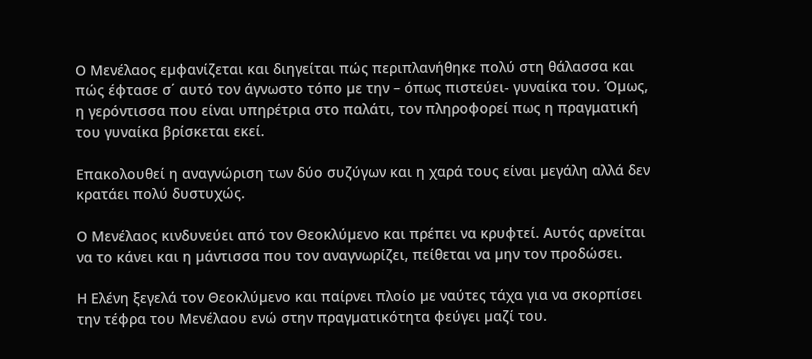Ο Μενέλαος εµφανίζεται και διηγείται πώς περιπλανήθηκε πολύ στη θάλασσα και πώς έφτασε σ΄ αυτό τον άγνωστο τόπο µε την – όπως πιστεύει- γυναίκα του. Όµως, η γερόντισσα που είναι υπηρέτρια στο παλάτι, τον πληροφορεί πως η πραγματική του γυναίκα βρίσκεται εκεί.

Επακολουθεί η αναγνώριση των δύο συζύγων και η χαρά τους είναι µεγάλη αλλά δεν κρατάει πολύ δυστυχώς.

Ο Μενέλαος κινδυνεύει από τον Θεοκλύµενο και πρέπει να κρυφτεί. Αυτός αρνείται να το κάνει και η µάντισσα που τον αναγνωρίζει, πείθεται να µην τον προδώσει.

Η Ελένη ξεγελά τον Θεοκλύµενο και παίρνει πλοίο µε ναύτες τάχα για να σκορπίσει την τέφρα του Μενέλαου ενώ στην πραγµατικότητα φεύγει µαζί του.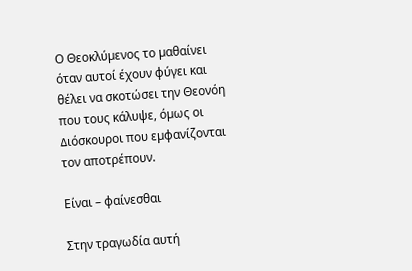Ο Θεοκλύµενος το µαθαίνει όταν αυτοί έχουν φύγει και θέλει να σκοτώσει την Θεονόη που τους κάλυψε, όµως οι ∆ιόσκουροι που εµφανίζονται τον αποτρέπουν.

Είναι – φαίνεσθαι

Στην τραγωδία αυτή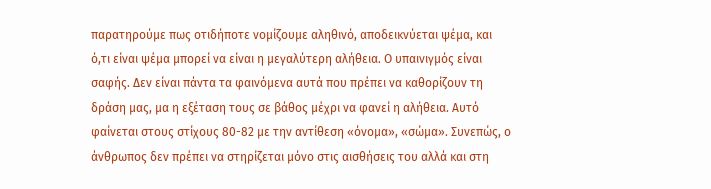παρατηρούμε πως οτιδήποτε νομίζουμε αληθινό, αποδεικνύεται ψέμα, και ό,τι είναι ψέμα μπορεί να είναι η μεγαλύτερη αλήθεια. Ο υπαινιγμός είναι σαφής. Δεν είναι πάντα τα φαινόμενα αυτά που πρέπει να καθορίζουν τη δράση μας, μα η εξέταση τους σε βάθος μέχρι να φανεί η αλήθεια. Αυτό φαίνεται στους στίχους 80-82 με την αντίθεση «όνομα», «σώμα». Συνεπώς, ο άνθρωπος δεν πρέπει να στηρίζεται μόνο στις αισθήσεις του αλλά και στη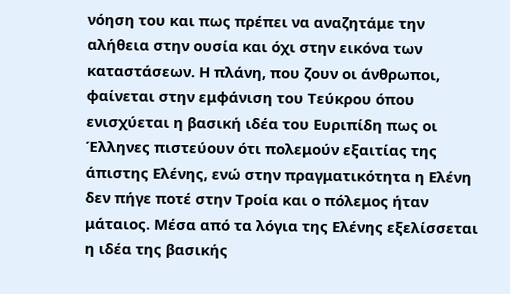νόηση του και πως πρέπει να αναζητάμε την αλήθεια στην ουσία και όχι στην εικόνα των καταστάσεων. Η πλάνη, που ζουν οι άνθρωποι, φαίνεται στην εμφάνιση του Τεύκρου όπου ενισχύεται η βασική ιδέα του Ευριπίδη πως οι Έλληνες πιστεύουν ότι πολεμούν εξαιτίας της άπιστης Ελένης, ενώ στην πραγματικότητα η Ελένη δεν πήγε ποτέ στην Τροία και ο πόλεμος ήταν μάταιος. Μέσα από τα λόγια της Ελένης εξελίσσεται η ιδέα της βασικής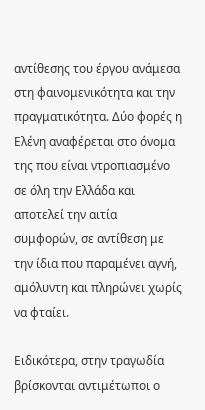αντίθεσης του έργου ανάμεσα στη φαινομενικότητα και την πραγματικότητα. Δύο φορές η Ελένη αναφέρεται στο όνομα της που είναι ντροπιασμένο σε όλη την Ελλάδα και αποτελεί την αιτία συμφορών, σε αντίθεση με την ίδια που παραμένει αγνή, αμόλυντη και πληρώνει χωρίς να φταίει.

Ειδικότερα, στην τραγωδία βρίσκονται αντιμέτωποι ο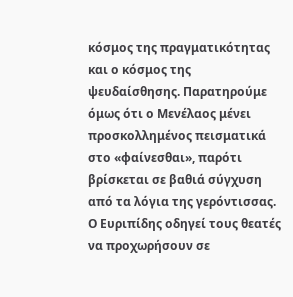κόσμος της πραγματικότητας και ο κόσμος της ψευδαίσθησης. Παρατηρούμε όμως ότι ο Μενέλαος μένει προσκολλημένος πεισματικά στο «φαίνεσθαι», παρότι βρίσκεται σε βαθιά σύγχυση από τα λόγια της γερόντισσας. Ο Ευριπίδης οδηγεί τους θεατές να προχωρήσουν σε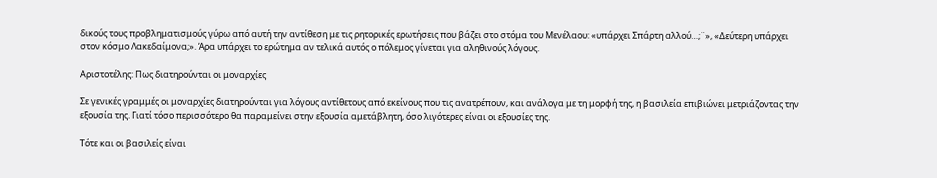δικούς τους προβληματισμούς γύρω από αυτή την αντίθεση με τις ρητορικές ερωτήσεις που βάζει στο στόμα του Μενέλαου: «υπάρχει Σπάρτη αλλού…;¨», «Δεύτερη υπάρχει στον κόσμο Λακεδαίμονα;». Άρα υπάρχει το ερώτημα αν τελικά αυτός ο πόλεμος γίνεται για αληθινούς λόγους.

Αριστοτέλης: Πως διατηρούνται οι μοναρχίες

Σε γενικές γραμμές οι μοναρχίες διατηρούνται για λόγους αντίθετους από εκείνους που τις ανατρέπουν, και ανάλογα με τη μορφή της, η βασιλεία επιβιώνει μετριάζοντας την εξουσία της. Γιατί τόσο περισσότερο θα παραμείνει στην εξουσία αμετάβλητη, όσο λιγότερες είναι οι εξουσίες της.

Τότε και οι βασιλείς είναι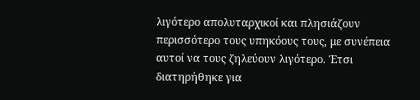λιγότερο απολυταρχικοί και πλησιάζουν περισσότερο τους υπηκόους τους, με συνέπεια αυτοί να τους ζηλεύουν λιγότερο. Έτσι διατηρήθηκε για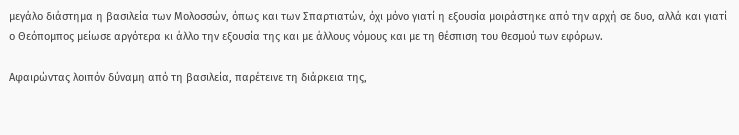μεγάλο διάστημα η βασιλεία των Μολοσσών, όπως και των Σπαρτιατών, όχι μόνο γιατί η εξουσία μοιράστηκε από την αρχή σε δυο, αλλά και γιατί ο Θεόπομπος μείωσε αργότερα κι άλλο την εξουσία της και με άλλους νόμους και με τη θέσπιση του θεσμού των εφόρων.

Αφαιρώντας λοιπόν δύναμη από τη βασιλεία, παρέτεινε τη διάρκεια της,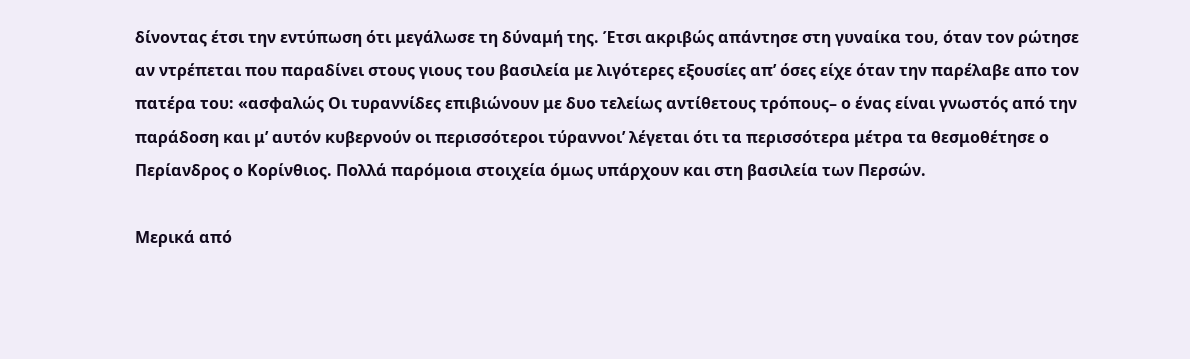δίνοντας έτσι την εντύπωση ότι μεγάλωσε τη δύναμή της. Έτσι ακριβώς απάντησε στη γυναίκα του, όταν τον ρώτησε αν ντρέπεται που παραδίνει στους γιους του βασιλεία με λιγότερες εξουσίες απ’ όσες είχε όταν την παρέλαβε απο τον πατέρα του: «ασφαλώς Οι τυραννίδες επιβιώνουν με δυο τελείως αντίθετους τρόπους– ο ένας είναι γνωστός από την παράδοση και μ’ αυτόν κυβερνούν οι περισσότεροι τύραννοι’ λέγεται ότι τα περισσότερα μέτρα τα θεσμοθέτησε ο Περίανδρος ο Κορίνθιος. Πολλά παρόμοια στοιχεία όμως υπάρχουν και στη βασιλεία των Περσών.

Μερικά από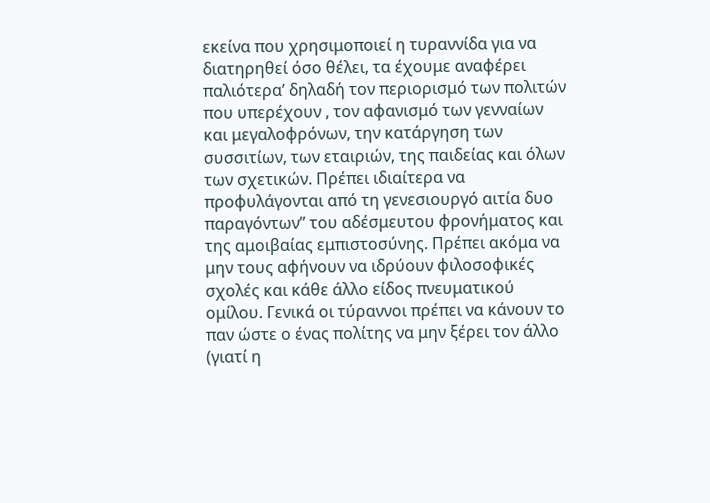εκείνα που χρησιμοποιεί η τυραννίδα για να διατηρηθεί όσο θέλει, τα έχουμε αναφέρει παλιότερα’ δηλαδή τον περιορισμό των πολιτών που υπερέχουν , τον αφανισμό των γενναίων και μεγαλοφρόνων, την κατάργηση των συσσιτίων, των εταιριών, της παιδείας και όλων των σχετικών. Πρέπει ιδιαίτερα να προφυλάγονται από τη γενεσιουργό αιτία δυο παραγόντων” του αδέσμευτου φρονήματος και της αμοιβαίας εμπιστοσύνης. Πρέπει ακόμα να μην τους αφήνουν να ιδρύουν φιλοσοφικές σχολές και κάθε άλλο είδος πνευματικού ομίλου. Γενικά οι τύραννοι πρέπει να κάνουν το παν ώστε ο ένας πολίτης να μην ξέρει τον άλλο (γιατί η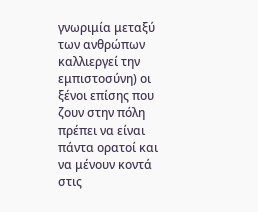γνωριμία μεταξύ των ανθρώπων καλλιεργεί την εμπιστοσύνη) οι ξένοι επίσης που ζουν στην πόλη πρέπει να είναι πάντα ορατοί και να μένουν κοντά στις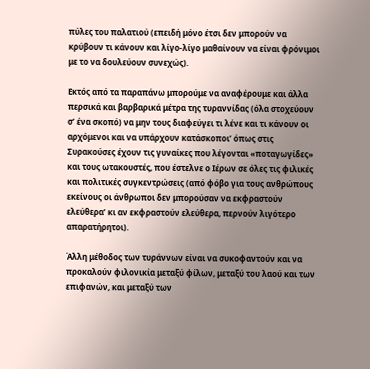πύλες του παλατιού (επειδή μόνο έτσι δεν μπορούν να κρύβουν τι κάνουν και λίγο-λίγο μαθαίνουν να είναι φρόνιμοι με το να δουλεύουν συνεχώς).

Εκτός από τα παραπάνω μπορούμε να αναφέρουμε και άλλα περσικά και βαρβαρικά μέτρα της τυραννίδας (όλα στοχεύουν σ’ ένα σκοπό) να μην τους διαφεύγει τι λένε και τι κάνουν οι αρχόμενοι και να υπάρχουν κατάσκοποι’ όπως στις Συρακούσες έχουν τις γυναίκες που λέγονται «ποταγωγίδες» και τους ωτακουστές, που έστελνε ο Ιέρων σε όλες τις φιλικές και πολιτικές συγκεντρώσεις (από φόβο για τους ανθρώπους εκείνους οι άνθρωποι δεν μπορούσαν να εκφραστούν ελεύθερα’ κι αν εκφραστούν ελεύθερα, περνούν λιγότερο απαρατήρητοι).

Άλλη μέθοδος των τυράννων είναι να συκοφαντούν και να προκαλούν φιλονικία μεταξύ φίλων, μεταξύ του λαού και των επιφανών, και μεταξύ των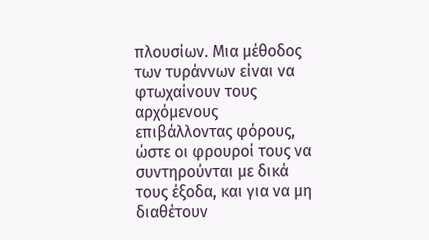πλουσίων. Μια μέθοδος των τυράννων είναι να φτωχαίνουν τους αρχόμενους επιβάλλοντας φόρους, ώστε οι φρουροί τους να συντηρούνται με δικά τους έξοδα, και για να μη διαθέτουν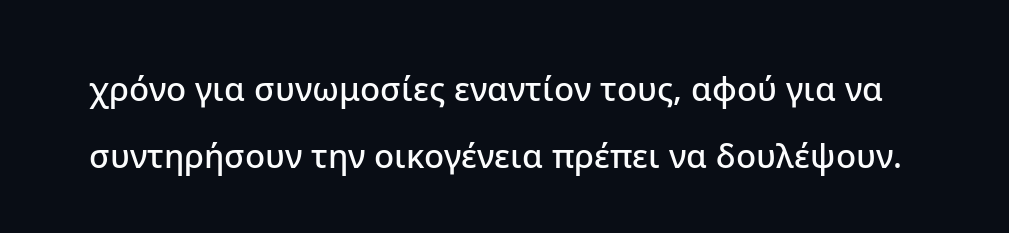χρόνο για συνωμοσίες εναντίον τους, αφού για να συντηρήσουν την οικογένεια πρέπει να δουλέψουν.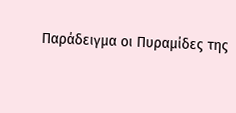Παράδειγμα οι Πυραμίδες της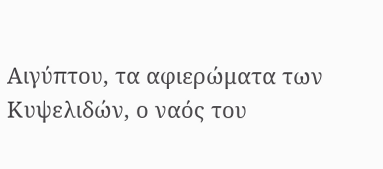Αιγύπτου, τα αφιερώματα των Κυψελιδών, ο ναός του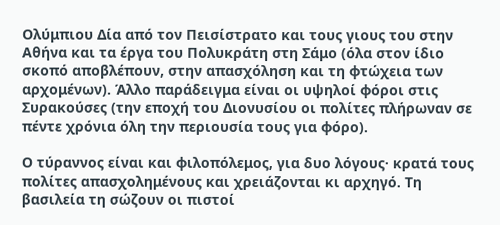Ολύμπιου Δία από τον Πεισίστρατο και τους γιους του στην Αθήνα και τα έργα του Πολυκράτη στη Σάμο (όλα στον ίδιο σκοπό αποβλέπουν, στην απασχόληση και τη φτώχεια των αρχομένων). Άλλο παράδειγμα είναι οι υψηλοί φόροι στις Συρακούσες (την εποχή του Διονυσίου οι πολίτες πλήρωναν σε πέντε χρόνια όλη την περιουσία τους για φόρο).

Ο τύραννος είναι και φιλοπόλεμος, για δυο λόγους· κρατά τους πολίτες απασχολημένους και χρειάζονται κι αρχηγό. Τη βασιλεία τη σώζουν οι πιστοί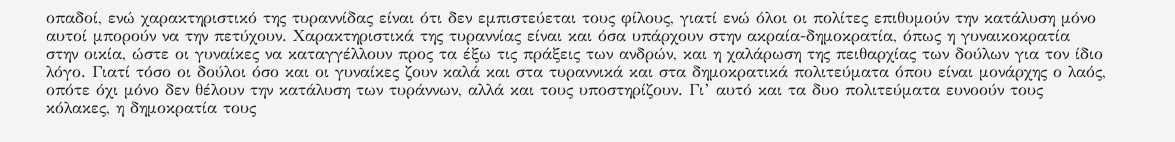οπαδοί, ενώ χαρακτηριστικό της τυραννίδας είναι ότι δεν εμπιστεύεται τους φίλους, γιατί ενώ όλοι οι πολίτες επιθυμούν την κατάλυση μόνο αυτοί μπορούν να την πετύχουν. Χαρακτηριστικά της τυραννίας είναι και όσα υπάρχουν στην ακραία-δημοκρατία, όπως η γυναικοκρατία στην οικία, ώστε οι γυναίκες να καταγγέλλουν προς τα έξω τις πράξεις των ανδρών, και η χαλάρωση της πειθαρχίας των δούλων για τον ίδιο λόγο. Γιατί τόσο οι δούλοι όσο και οι γυναίκες ζουν καλά και στα τυραννικά και στα δημοκρατικά πολιτεύματα όπου είναι μονάρχης ο λαός, οπότε όχι μόνο δεν θέλουν την κατάλυση των τυράννων, αλλά και τους υποστηρίζουν. Γι’ αυτό και τα δυο πολιτεύματα ευνοούν τους κόλακες, η δημοκρατία τους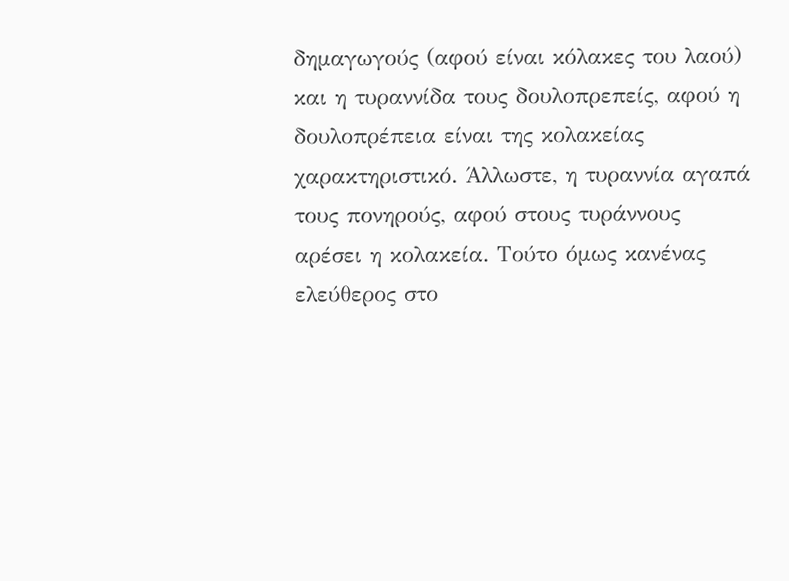δημαγωγούς (αφού είναι κόλακες του λαού) και η τυραννίδα τους δουλοπρεπείς, αφού η δουλοπρέπεια είναι της κολακείας χαρακτηριστικό. Άλλωστε, η τυραννία αγαπά τους πονηρούς, αφού στους τυράννους αρέσει η κολακεία. Τούτο όμως κανένας ελεύθερος στο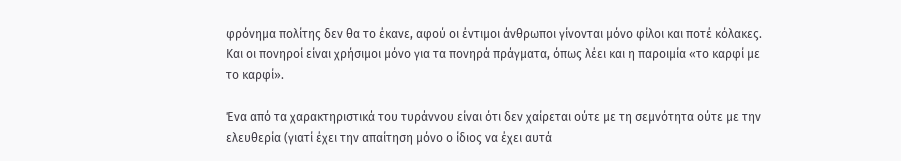φρόνημα πολίτης δεν θα το έκανε, αφού οι έντιμοι άνθρωποι γίνονται μόνο φίλοι και ποτέ κόλακες. Και οι πονηροί είναι χρήσιμοι μόνο για τα πονηρά πράγματα, όπως λέει και η παροιμία «το καρφί με το καρφί».

Ένα από τα χαρακτηριστικά του τυράννου είναι ότι δεν χαίρεται ούτε με τη σεμνότητα ούτε με την ελευθερία (γιατί έχει την απαίτηση μόνο ο ίδιος να έχει αυτά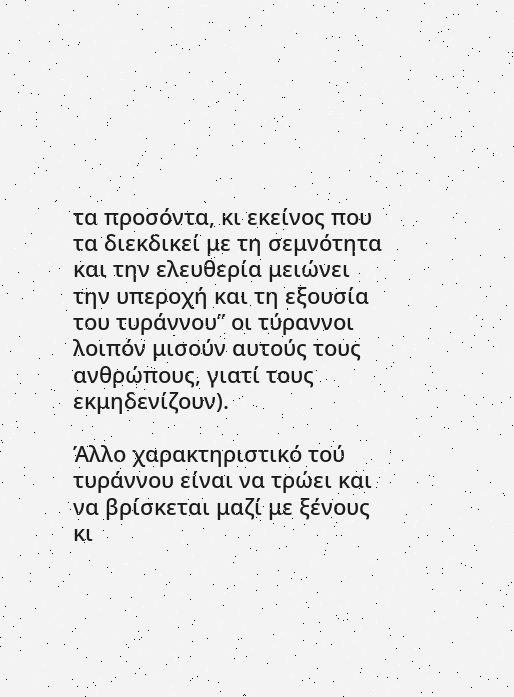τα προσόντα, κι εκείνος που τα διεκδικεί με τη σεμνότητα και την ελευθερία μειώνει την υπεροχή και τη εξουσία του τυράννου” οι τύραννοι λοιπόν μισούν αυτούς τους ανθρώπους, γιατί τους εκμηδενίζουν).

Άλλο χαρακτηριστικό τού τυράννου είναι να τρώει και να βρίσκεται μαζί με ξένους κι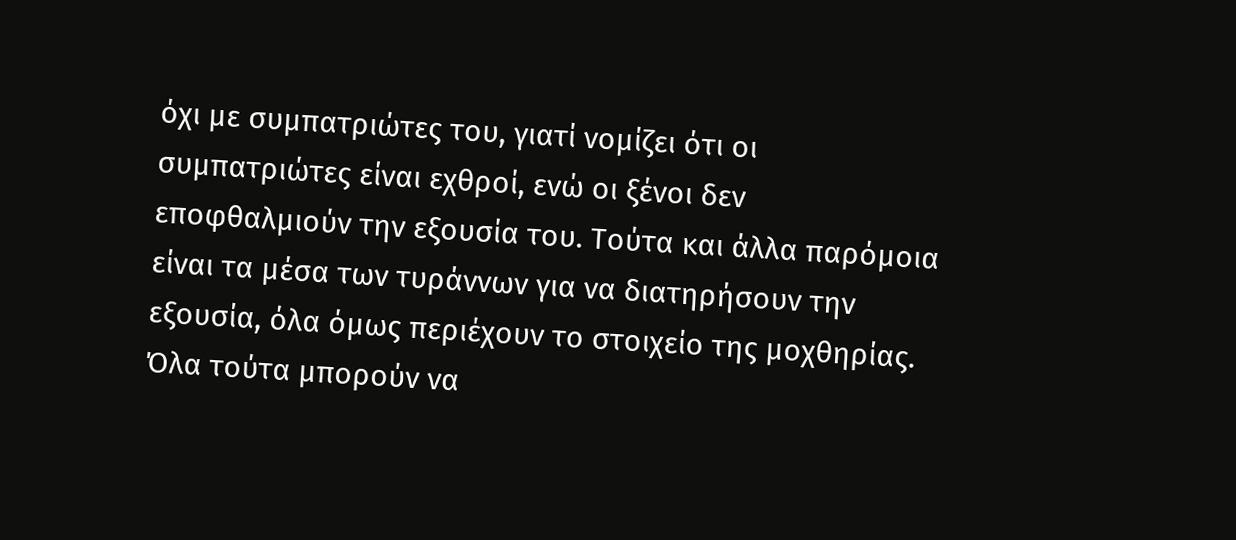όχι με συμπατριώτες του, γιατί νομίζει ότι οι συμπατριώτες είναι εχθροί, ενώ οι ξένοι δεν εποφθαλμιούν την εξουσία του. Τούτα και άλλα παρόμοια είναι τα μέσα των τυράννων για να διατηρήσουν την εξουσία, όλα όμως περιέχουν το στοιχείο της μοχθηρίας. Όλα τούτα μπορούν να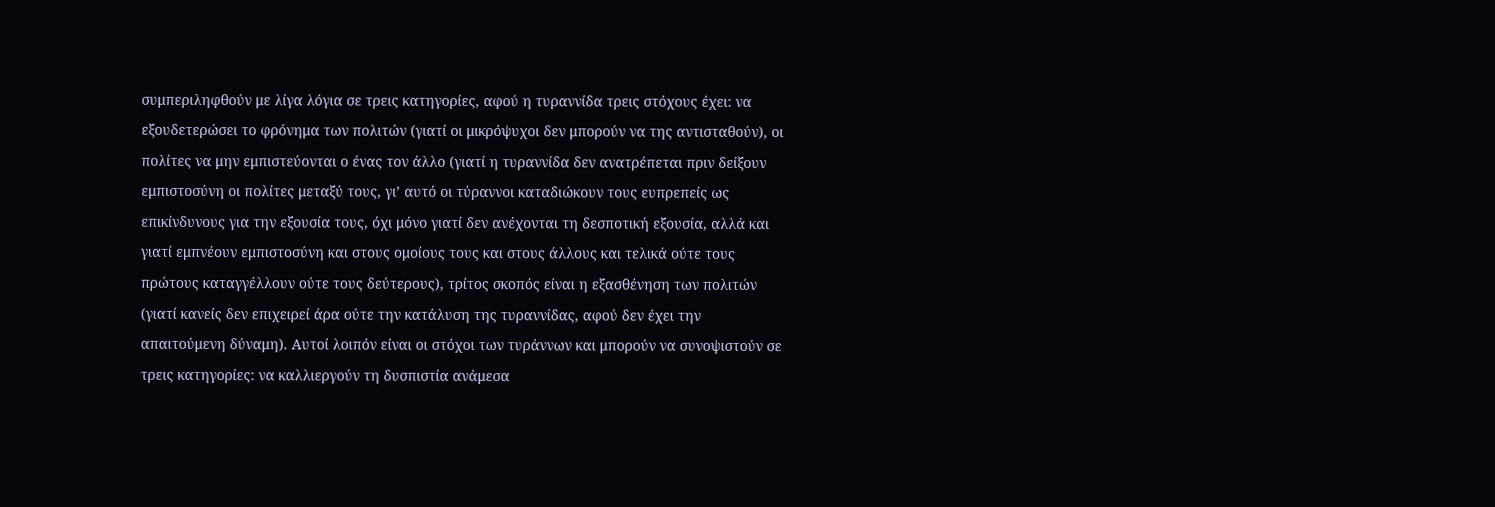συμπεριληφθούν με λίγα λόγια σε τρεις κατηγορίες, αφού η τυραννίδα τρεις στόχους έχει: να εξουδετερώσει το φρόνημα των πολιτών (γιατί οι μικρόψυχοι δεν μπορούν να της αντισταθούν), οι πολίτες να μην εμπιστεύονται ο ένας τον άλλο (γιατί η τυραννίδα δεν ανατρέπεται πριν δείξουν εμπιστοσύνη οι πολίτες μεταξύ τους, γι’ αυτό οι τύραννοι καταδιώκουν τους ευπρεπείς ως επικίνδυνους για την εξουσία τους, όχι μόνο γιατί δεν ανέχονται τη δεσποτική εξουσία, αλλά και γιατί εμπνέουν εμπιστοσύνη και στους ομοίους τους και στους άλλους και τελικά ούτε τους πρώτους καταγγέλλουν ούτε τους δεύτερους), τρίτος σκοπός είναι η εξασθένηση των πολιτών (γιατί κανείς δεν επιχειρεί άρα ούτε την κατάλυση της τυραννίδας, αφού δεν έχει την απαιτούμενη δύναμη). Αυτοί λοιπόν είναι οι στόχοι των τυράννων και μπορούν να συνοψιστούν σε τρεις κατηγορίες: να καλλιεργούν τη δυσπιστία ανάμεσα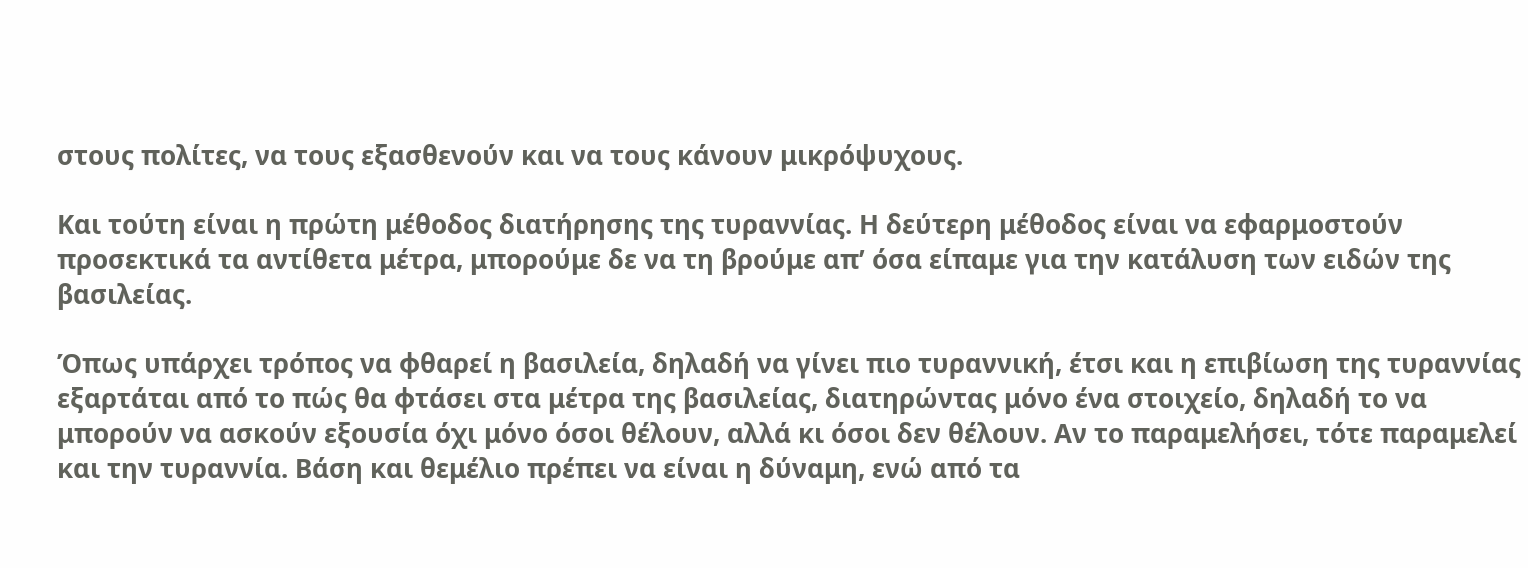στους πολίτες, να τους εξασθενούν και να τους κάνουν μικρόψυχους.

Και τούτη είναι η πρώτη μέθοδος διατήρησης της τυραννίας. Η δεύτερη μέθοδος είναι να εφαρμοστούν προσεκτικά τα αντίθετα μέτρα, μπορούμε δε να τη βρούμε απ’ όσα είπαμε για την κατάλυση των ειδών της βασιλείας.

Όπως υπάρχει τρόπος να φθαρεί η βασιλεία, δηλαδή να γίνει πιο τυραννική, έτσι και η επιβίωση της τυραννίας εξαρτάται από το πώς θα φτάσει στα μέτρα της βασιλείας, διατηρώντας μόνο ένα στοιχείο, δηλαδή το να μπορούν να ασκούν εξουσία όχι μόνο όσοι θέλουν, αλλά κι όσοι δεν θέλουν. Αν το παραμελήσει, τότε παραμελεί και την τυραννία. Βάση και θεμέλιο πρέπει να είναι η δύναμη, ενώ από τα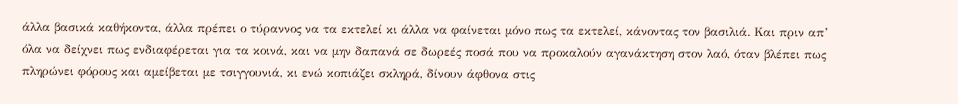άλλα βασικά καθήκοντα, άλλα πρέπει ο τύραννος να τα εκτελεί κι άλλα να φαίνεται μόνο πως τα εκτελεί, κάνοντας τον βασιλιά. Και πριν απ’ όλα να δείχνει πως ενδιαφέρεται για τα κοινά, και να μην δαπανά σε δωρεές ποσά που να προκαλούν αγανάκτηση στον λαό, όταν βλέπει πως πληρώνει φόρους και αμείβεται με τσιγγουνιά, κι ενώ κοπιάζει σκληρά, δίνουν άφθονα στις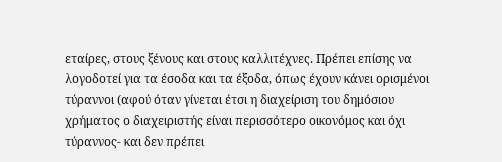εταίρες, στους ξένους και στους καλλιτέχνες. Πρέπει επίσης να λογοδοτεί για τα έσοδα και τα έξοδα, όπως έχουν κάνει ορισμένοι τύραννοι (αφού όταν γίνεται έτσι η διαχείριση του δημόσιου χρήματος ο διαχειριστής είναι περισσότερο οικονόμος και όχι τύραννος- και δεν πρέπει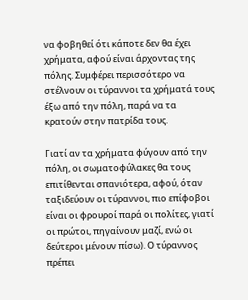να φοβηθεί ότι κάποτε δεν θα έχει χρήματα, αφού είναι άρχοντας της πόλης. Συμφέρει περισσότερο να στέλνουν οι τύραννοι τα χρήματά τους έξω από την πόλη, παρά να τα κρατούν στην πατρίδα τους.

Γιατί αν τα χρήματα φύγουν από την πόλη, οι σωματοφύλακες θα τους επιτίθενται σπανιότερα, αφού, όταν ταξιδεύουν οι τύραννοι, πιο επίφοβοι είναι οι φρουροί παρά οι πολίτες, γιατί οι πρώτοι, πηγαίνουν μαζί, ενώ οι δεύτεροι μένουν πίσω). Ο τύραννος πρέπει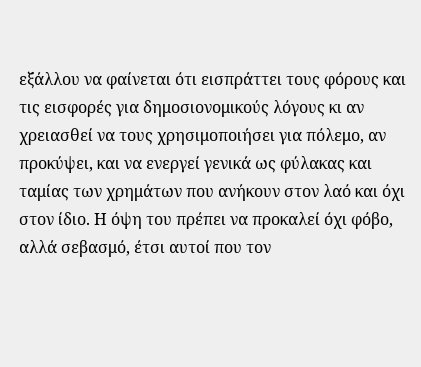εξάλλου να φαίνεται ότι εισπράττει τους φόρους και τις εισφορές για δημοσιονομικούς λόγους κι αν χρειασθεί να τους χρησιμοποιήσει για πόλεμο, αν προκύψει, και να ενεργεί γενικά ως φύλακας και ταμίας των χρημάτων που ανήκουν στον λαό και όχι στον ίδιο. Η όψη του πρέπει να προκαλεί όχι φόβο, αλλά σεβασμό, έτσι αυτοί που τον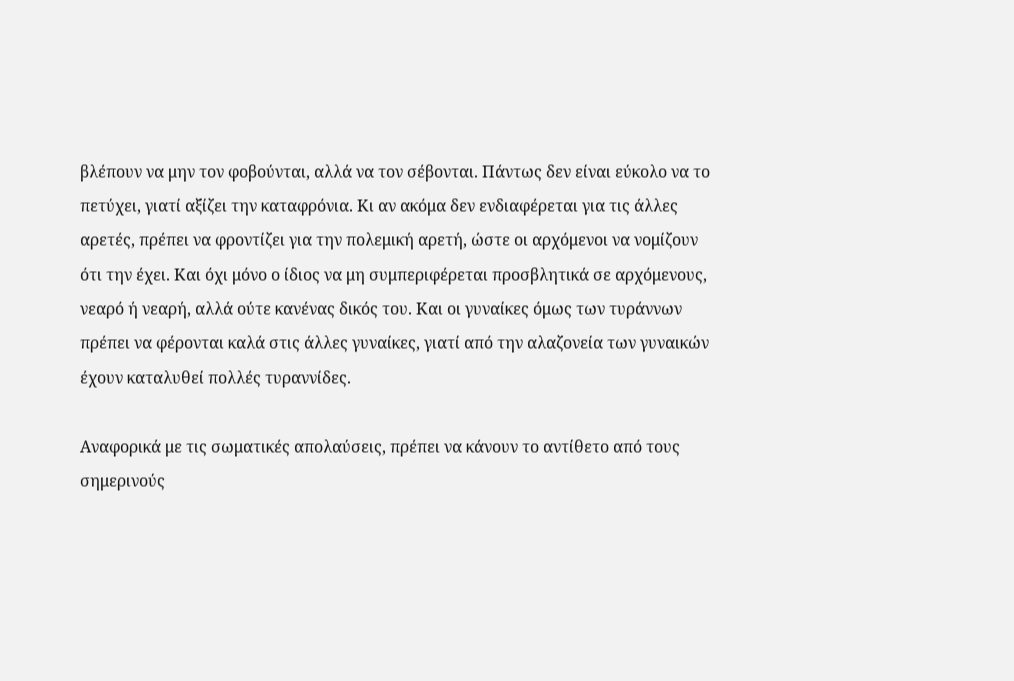βλέπουν να μην τον φοβούνται, αλλά να τον σέβονται. Πάντως δεν είναι εύκολο να το πετύχει, γιατί αξίζει την καταφρόνια. Κι αν ακόμα δεν ενδιαφέρεται για τις άλλες αρετές, πρέπει να φροντίζει για την πολεμική αρετή, ώστε οι αρχόμενοι να νομίζουν ότι την έχει. Και όχι μόνο ο ίδιος να μη συμπεριφέρεται προσβλητικά σε αρχόμενους, νεαρό ή νεαρή, αλλά ούτε κανένας δικός του. Και οι γυναίκες όμως των τυράννων πρέπει να φέρονται καλά στις άλλες γυναίκες, γιατί από την αλαζονεία των γυναικών έχουν καταλυθεί πολλές τυραννίδες.

Αναφορικά με τις σωματικές απολαύσεις, πρέπει να κάνουν το αντίθετο από τους σημερινούς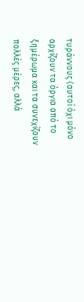τυράννους (αυτοί όχι μόνο αρχίζουν τα όργια από το ξημέρωμα και τα συνεχίζουν πολλές μέρες, αλλά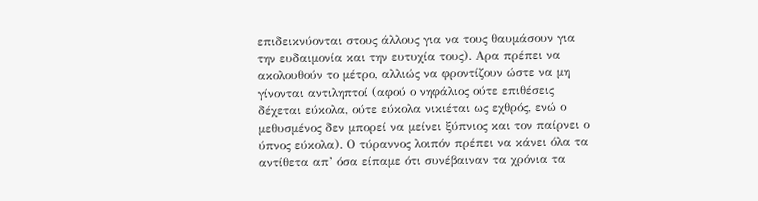επιδεικνύονται στους άλλους για να τους θαυμάσουν για την ευδαιμονία και την ευτυχία τους). Αρα πρέπει να ακολουθούν το μέτρο, αλλιώς να φροντίζουν ώστε να μη γίνονται αντιληπτοί (αφού ο νηφάλιος ούτε επιθέσεις δέχεται εύκολα, ούτε εύκολα νικιέται ως εχθρός, ενώ ο μεθυσμένος δεν μπορεί να μείνει ξύπνιος και τον παίρνει ο ύπνος εύκολα). Ο τύραννος λοιπόν πρέπει να κάνει όλα τα αντίθετα απ’ όσα είπαμε ότι συνέβαιναν τα χρόνια τα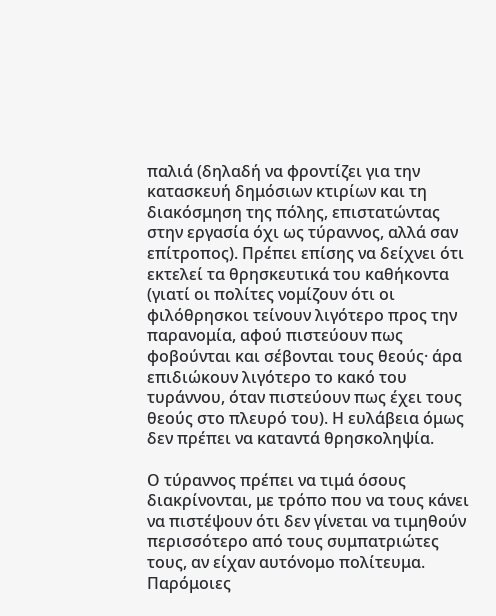παλιά (δηλαδή να φροντίζει για την κατασκευή δημόσιων κτιρίων και τη διακόσμηση της πόλης, επιστατώντας στην εργασία όχι ως τύραννος, αλλά σαν επίτροπος). Πρέπει επίσης να δείχνει ότι εκτελεί τα θρησκευτικά του καθήκοντα (γιατί οι πολίτες νομίζουν ότι οι φιλόθρησκοι τείνουν λιγότερο προς την παρανομία, αφού πιστεύουν πως φοβούνται και σέβονται τους θεούς· άρα επιδιώκουν λιγότερο το κακό του τυράννου, όταν πιστεύουν πως έχει τους θεούς στο πλευρό του). Η ευλάβεια όμως δεν πρέπει να καταντά θρησκοληψία.

Ο τύραννος πρέπει να τιμά όσους διακρίνονται, με τρόπο που να τους κάνει να πιστέψουν ότι δεν γίνεται να τιμηθούν περισσότερο από τους συμπατριώτες τους, αν είχαν αυτόνομο πολίτευμα. Παρόμοιες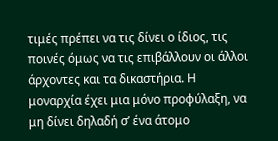τιμές πρέπει να τις δίνει ο ίδιος, τις ποινές όμως να τις επιβάλλουν οι άλλοι άρχοντες και τα δικαστήρια. Η μοναρχία έχει μια μόνο προφύλαξη, να μη δίνει δηλαδή σ’ ένα άτομο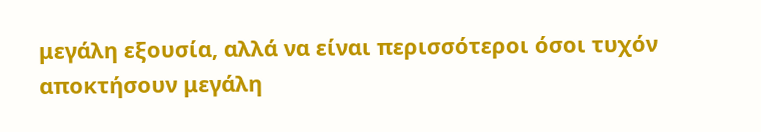μεγάλη εξουσία, αλλά να είναι περισσότεροι όσοι τυχόν αποκτήσουν μεγάλη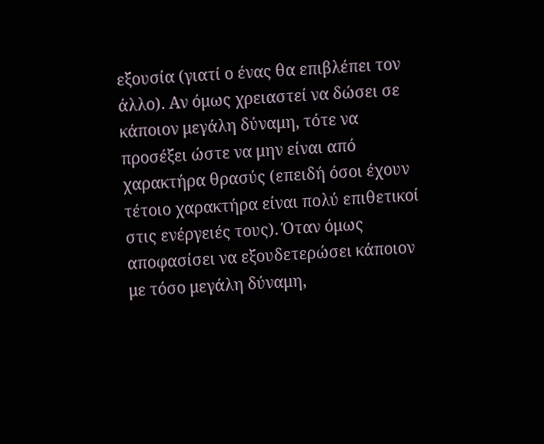εξουσία (γιατί ο ένας θα επιβλέπει τον άλλο). Αν όμως χρειαστεί να δώσει σε κάποιον μεγάλη δύναμη, τότε να προσέξει ώστε να μην είναι από χαρακτήρα θρασύς (επειδή όσοι έχουν τέτοιο χαρακτήρα είναι πολύ επιθετικοί στις ενέργειές τους). Όταν όμως αποφασίσει να εξουδετερώσει κάποιον με τόσο μεγάλη δύναμη,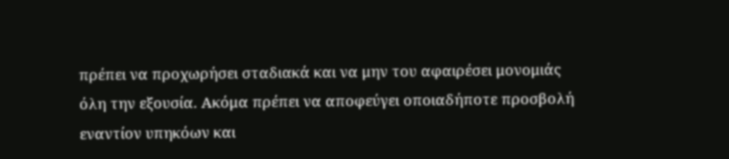πρέπει να προχωρήσει σταδιακά και να μην του αφαιρέσει μονομιάς όλη την εξουσία. Ακόμα πρέπει να αποφεύγει οποιαδήποτε προσβολή εναντίον υπηκόων και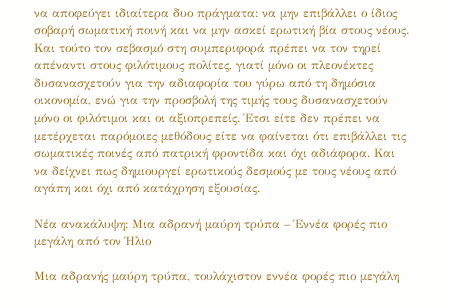να αποφεύγει ιδιαίτερα δυο πράγματα: να μην επιβάλλει ο ίδιος σοβαρή σωματική ποινή και να μην ασκεί ερωτική βία στους νέους. Και τούτο τον σεβασμό στη συμπεριφορά πρέπει να τον τηρεί απέναντι στους φιλότιμους πολίτες, γιατί μόνο οι πλεονέκτες δυσανασχετούν για την αδιαφορία του γύρω από τη δημόσια οικονομία, ενώ για την προσβολή της τιμής τους δυσανασχετούν μόνο οι φιλότιμοι και οι αξιοπρεπείς. Έτσι είτε δεν πρέπει να μετέρχεται παρόμοιες μεθόδους είτε να φαίνεται ότι επιβάλλει τις σωματικές ποινές από πατρική φροντίδα και όχι αδιάφορα. Και να δείχνει πως δημιουργεί ερωτικούς δεσμούς με τους νέους από αγάπη και όχι από κατάχρηση εξουσίας.

Νέα ανακάλυψη: Μια αδρανή μαύρη τρύπα – Έννέα φορές πιο μεγάλη από τον Ήλιο

Μια αδρανής μαύρη τρύπα, τουλάχιστον εννέα φορές πιο μεγάλη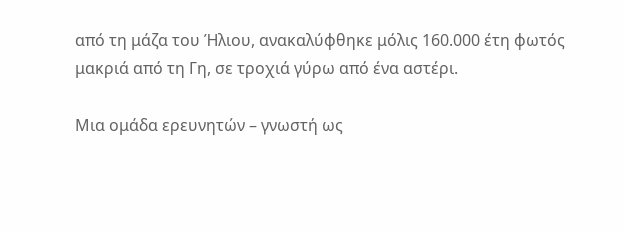από τη μάζα του Ήλιου, ανακαλύφθηκε μόλις 160.000 έτη φωτός μακριά από τη Γη, σε τροχιά γύρω από ένα αστέρι.

Μια ομάδα ερευνητών – γνωστή ως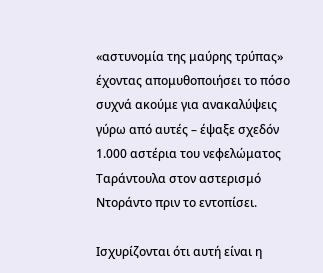«αστυνομία της μαύρης τρύπας» έχοντας απομυθοποιήσει το πόσο συχνά ακούμε για ανακαλύψεις γύρω από αυτές – έψαξε σχεδόν 1.000 αστέρια του νεφελώματος Ταράντουλα στον αστερισμό Ντοράντο πριν το εντοπίσει.

Ισχυρίζονται ότι αυτή είναι η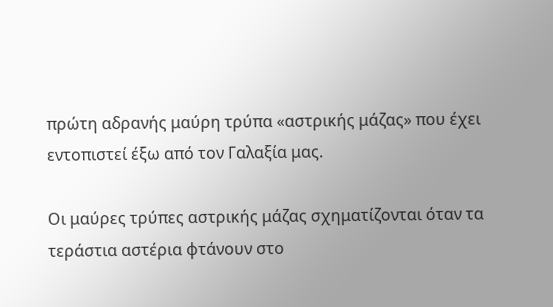πρώτη αδρανής μαύρη τρύπα «αστρικής μάζας» που έχει εντοπιστεί έξω από τον Γαλαξία μας.

Οι μαύρες τρύπες αστρικής μάζας σχηματίζονται όταν τα τεράστια αστέρια φτάνουν στο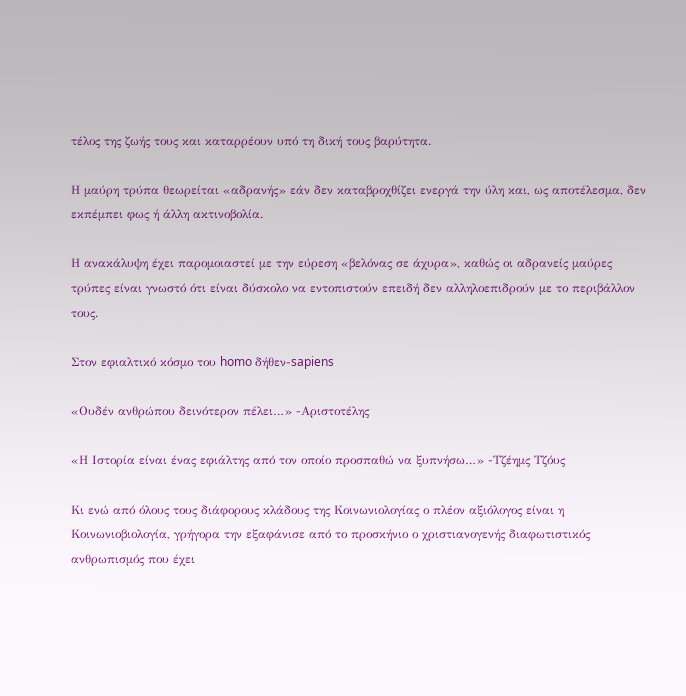τέλος της ζωής τους και καταρρέουν υπό τη δική τους βαρύτητα.

Η μαύρη τρύπα θεωρείται «αδρανής» εάν δεν καταβροχθίζει ενεργά την ύλη και, ως αποτέλεσμα, δεν εκπέμπει φως ή άλλη ακτινοβολία.

Η ανακάλυψη έχει παρομοιαστεί με την εύρεση «βελόνας σε άχυρα», καθώς οι αδρανείς μαύρες τρύπες είναι γνωστό ότι είναι δύσκολο να εντοπιστούν επειδή δεν αλληλοεπιδρούν με το περιβάλλον τους.

Στον εφιαλτικό κόσμο του homo δήθεν-sapiens

«Ουδέν ανθρώπου δεινότερον πέλει…» -Αριστοτέλης

«Η Ιστορία είναι ένας εφιάλτης από τον οποίο προσπαθώ να ξυπνήσω…» -Τζέημς Τζόυς

Κι ενώ από όλους τους διάφορους κλάδους της Κοινωνιολογίας ο πλέον αξιόλογος είναι η Κοινωνιοβιολογία, γρήγορα την εξαφάνισε από το προσκήνιο ο χριστιανογενής διαφωτιστικός ανθρωπισμός που έχει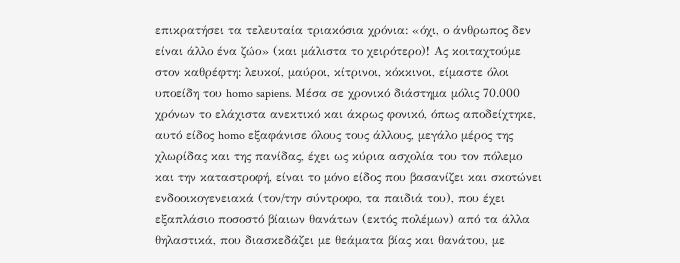επικρατήσει τα τελευταία τριακόσια χρόνια: «όχι, ο άνθρωπος δεν είναι άλλο ένα ζώο» (και μάλιστα το χειρότερο)! Ας κοιταχτούμε στον καθρέφτη: λευκοί, μαύροι, κίτρινοι, κόκκινοι, είμαστε όλοι υποείδη του homo sapiens. Μέσα σε χρονικό διάστημα μόλις 70.000 χρόνων το ελάχιστα ανεκτικό και άκρως φονικό, όπως αποδείχτηκε, αυτό είδος homo εξαφάνισε όλους τους άλλους, μεγάλο μέρος της χλωρίδας και της πανίδας, έχει ως κύρια ασχολία του τον πόλεμο και την καταστροφή, είναι το μόνο είδος που βασανίζει και σκοτώνει ενδοοικογενειακά (τον/την σύντροφο, τα παιδιά του), που έχει εξαπλάσιο ποσοστό βίαιων θανάτων (εκτός πολέμων) από τα άλλα θηλαστικά, που διασκεδάζει με θεάματα βίας και θανάτου, με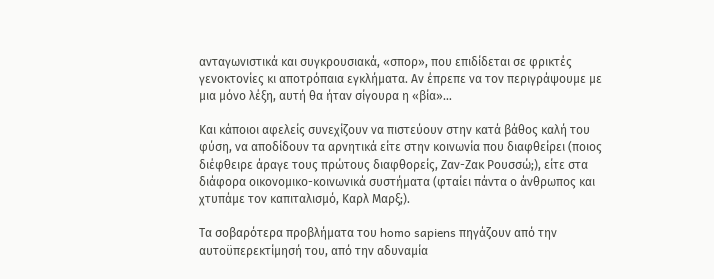ανταγωνιστικά και συγκρουσιακά, «σπορ», που επιδίδεται σε φρικτές γενοκτονίες κι αποτρόπαια εγκλήματα. Αν έπρεπε να τον περιγράψουμε με μια μόνο λέξη, αυτή θα ήταν σίγουρα η «βία»…

Και κάποιοι αφελείς συνεχίζουν να πιστεύουν στην κατά βάθος καλή του φύση, να αποδίδουν τα αρνητικά είτε στην κοινωνία που διαφθείρει (ποιος διέφθειρε άραγε τους πρώτους διαφθορείς, Ζαν-Ζακ Ρουσσώ;), είτε στα διάφορα οικονομικο-κοινωνικά συστήματα (φταίει πάντα ο άνθρωπος και χτυπάμε τον καπιταλισμό, Καρλ Μαρξ;).

Τα σοβαρότερα προβλήματα του homo sapiens πηγάζουν από την αυτοϋπερεκτίμησή του, από την αδυναμία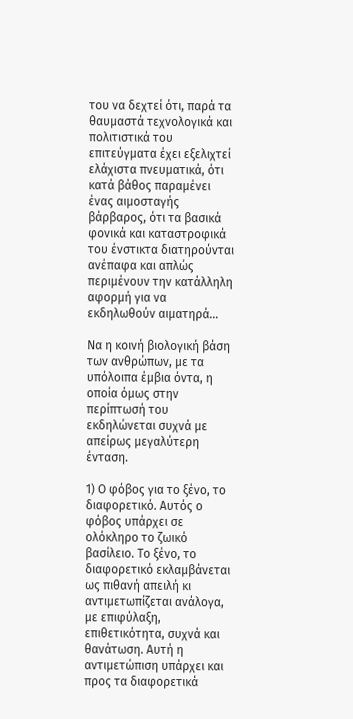του να δεχτεί ότι, παρά τα θαυμαστά τεχνολογικά και πολιτιστικά του επιτεύγματα έχει εξελιχτεί ελάχιστα πνευματικά, ότι κατά βάθος παραμένει ένας αιμοσταγής βάρβαρος, ότι τα βασικά φονικά και καταστροφικά του ένστικτα διατηρούνται ανέπαφα και απλώς περιμένουν την κατάλληλη αφορμή για να εκδηλωθούν αιματηρά…

Να η κοινή βιολογική βάση των ανθρώπων, με τα υπόλοιπα έμβια όντα, η οποία όμως στην περίπτωσή του εκδηλώνεται συχνά με απείρως μεγαλύτερη ένταση.

1) Ο φόβος για το ξένο, το διαφορετικό. Αυτός ο φόβος υπάρχει σε ολόκληρο το ζωικό βασίλειο. Το ξένο, το διαφορετικό εκλαμβάνεται ως πιθανή απειλή κι αντιμετωπίζεται ανάλογα, με επιφύλαξη, επιθετικότητα, συχνά και θανάτωση. Αυτή η αντιμετώπιση υπάρχει και προς τα διαφορετικά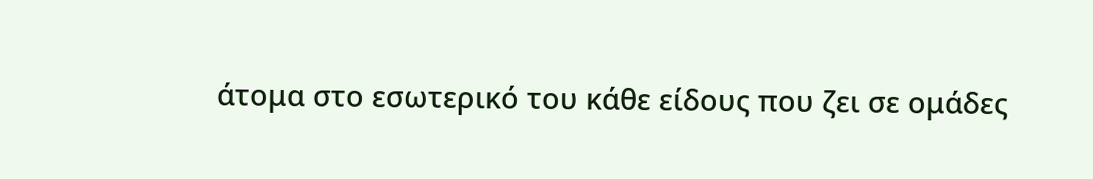άτομα στο εσωτερικό του κάθε είδους που ζει σε ομάδες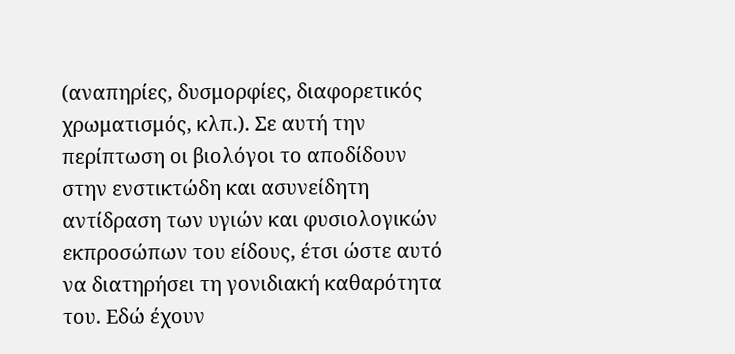(αναπηρίες, δυσμορφίες, διαφορετικός χρωματισμός, κλπ.). Σε αυτή την περίπτωση οι βιολόγοι το αποδίδουν στην ενστικτώδη και ασυνείδητη αντίδραση των υγιών και φυσιολογικών εκπροσώπων του είδους, έτσι ώστε αυτό να διατηρήσει τη γονιδιακή καθαρότητα του. Εδώ έχουν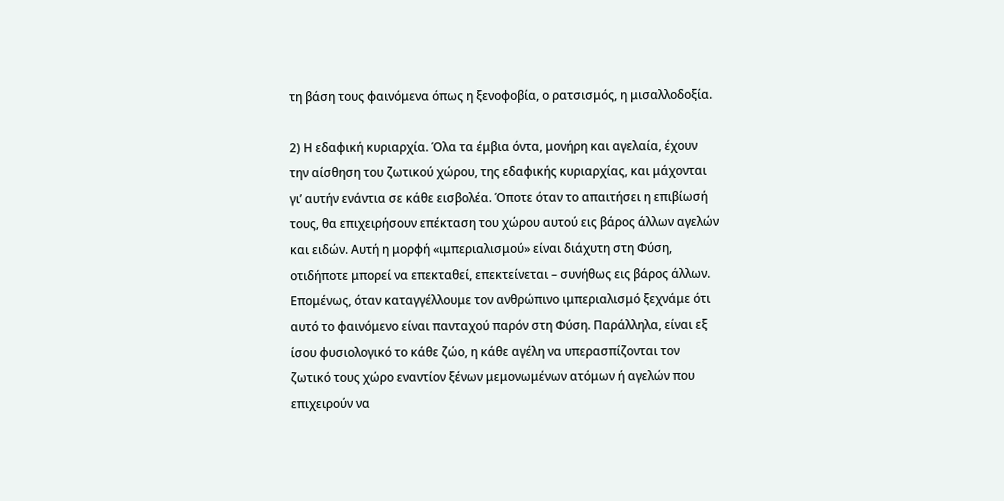τη βάση τους φαινόμενα όπως η ξενοφοβία, ο ρατσισμός, η μισαλλοδοξία.

2) Η εδαφική κυριαρχία. Όλα τα έμβια όντα, μονήρη και αγελαία, έχουν την αίσθηση του ζωτικού χώρου, της εδαφικής κυριαρχίας, και μάχονται γι’ αυτήν ενάντια σε κάθε εισβολέα. Όποτε όταν το απαιτήσει η επιβίωσή τους, θα επιχειρήσουν επέκταση του χώρου αυτού εις βάρος άλλων αγελών και ειδών. Αυτή η μορφή «ιμπεριαλισμού» είναι διάχυτη στη Φύση, οτιδήποτε μπορεί να επεκταθεί, επεκτείνεται – συνήθως εις βάρος άλλων. Επομένως, όταν καταγγέλλουμε τον ανθρώπινο ιμπεριαλισμό ξεχνάμε ότι αυτό το φαινόμενο είναι πανταχού παρόν στη Φύση. Παράλληλα, είναι εξ ίσου φυσιολογικό το κάθε ζώο, η κάθε αγέλη να υπερασπίζονται τον ζωτικό τους χώρο εναντίον ξένων μεμονωμένων ατόμων ή αγελών που επιχειρούν να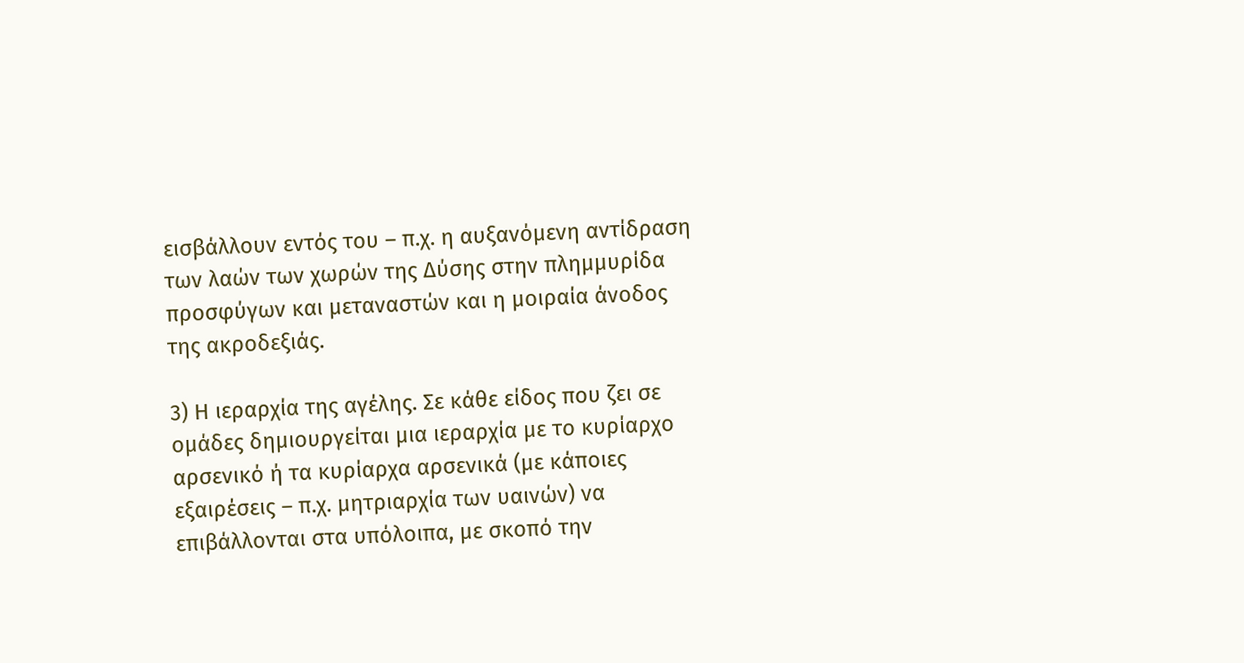εισβάλλουν εντός του – π.χ. η αυξανόμενη αντίδραση των λαών των χωρών της Δύσης στην πλημμυρίδα προσφύγων και μεταναστών και η μοιραία άνοδος της ακροδεξιάς.

3) Η ιεραρχία της αγέλης. Σε κάθε είδος που ζει σε ομάδες δημιουργείται μια ιεραρχία με το κυρίαρχο αρσενικό ή τα κυρίαρχα αρσενικά (με κάποιες εξαιρέσεις – π.χ. μητριαρχία των υαινών) να επιβάλλονται στα υπόλοιπα, με σκοπό την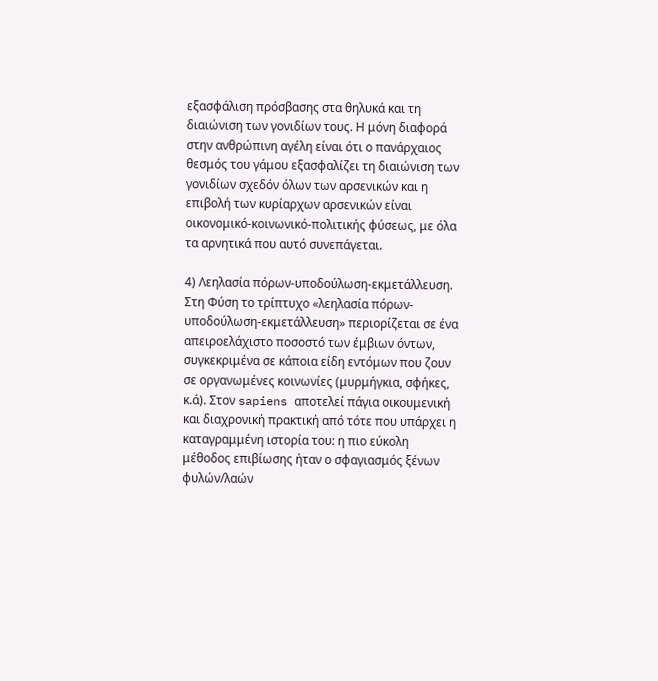εξασφάλιση πρόσβασης στα θηλυκά και τη διαιώνιση των γονιδίων τους. Η μόνη διαφορά στην ανθρώπινη αγέλη είναι ότι ο πανάρχαιος θεσμός του γάμου εξασφαλίζει τη διαιώνιση των γονιδίων σχεδόν όλων των αρσενικών και η επιβολή των κυρίαρχων αρσενικών είναι οικονομικό-κοινωνικό-πολιτικής φύσεως, με όλα τα αρνητικά που αυτό συνεπάγεται.

4) Λεηλασία πόρων-υποδούλωση-εκμετάλλευση. Στη Φύση το τρίπτυχο «λεηλασία πόρων-υποδούλωση-εκμετάλλευση» περιορίζεται σε ένα απειροελάχιστο ποσοστό των έμβιων όντων, συγκεκριμένα σε κάποια είδη εντόμων που ζουν σε οργανωμένες κοινωνίες (μυρμήγκια, σφήκες, κ.ά). Στον sapiens αποτελεί πάγια οικουμενική και διαχρονική πρακτική από τότε που υπάρχει η καταγραμμένη ιστορία του: η πιο εύκολη μέθοδος επιβίωσης ήταν ο σφαγιασμός ξένων φυλών/λαών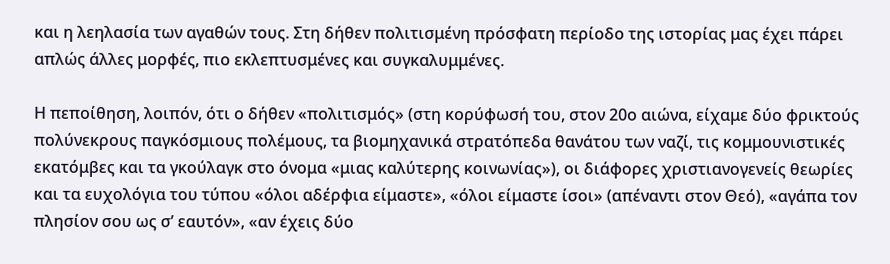και η λεηλασία των αγαθών τους. Στη δήθεν πολιτισμένη πρόσφατη περίοδο της ιστορίας μας έχει πάρει απλώς άλλες μορφές, πιο εκλεπτυσμένες και συγκαλυμμένες.

Η πεποίθηση, λοιπόν, ότι ο δήθεν «πολιτισμός» (στη κορύφωσή του, στον 20ο αιώνα, είχαμε δύο φρικτούς πολύνεκρους παγκόσμιους πολέμους, τα βιομηχανικά στρατόπεδα θανάτου των ναζί, τις κομμουνιστικές εκατόμβες και τα γκούλαγκ στο όνομα «μιας καλύτερης κοινωνίας»), οι διάφορες χριστιανογενείς θεωρίες και τα ευχολόγια του τύπου «όλοι αδέρφια είμαστε», «όλοι είμαστε ίσοι» (απέναντι στον Θεό), «αγάπα τον πλησίον σου ως σ’ εαυτόν», «αν έχεις δύο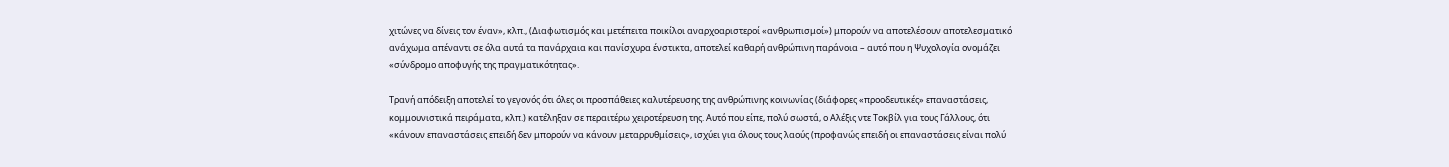χιτώνες να δίνεις τον έναν», κλπ., (Διαφωτισμός και μετέπειτα ποικίλοι αναρχοαριστεροί «ανθρωπισμοί») μπορούν να αποτελέσουν αποτελεσματικό ανάχωμα απέναντι σε όλα αυτά τα πανάρχαια και πανίσχυρα ένστικτα, αποτελεί καθαρή ανθρώπινη παράνοια – αυτό που η Ψυχολογία ονομάζει «σύνδρομο αποφυγής της πραγματικότητας».

Τρανή απόδειξη αποτελεί το γεγονός ότι όλες οι προσπάθειες καλυτέρευσης της ανθρώπινης κοινωνίας (διάφορες «προοδευτικές» επαναστάσεις, κομμουνιστικά πειράματα, κλπ.) κατέληξαν σε περαιτέρω χειροτέρευση της. Αυτό που είπε, πολύ σωστά, ο Αλέξις ντε Τοκβίλ για τους Γάλλους, ότι «κάνουν επαναστάσεις επειδή δεν μπορούν να κάνουν μεταρρυθμίσεις», ισχύει για όλους τους λαούς (προφανώς επειδή οι επαναστάσεις είναι πολύ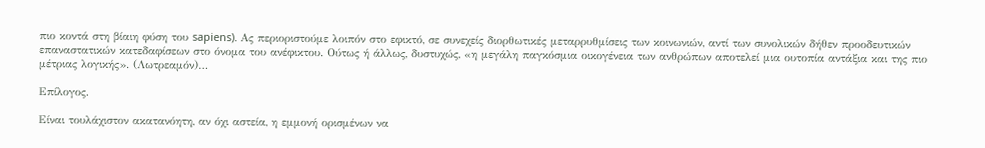πιο κοντά στη βίαιη φύση του sapiens). Ας περιοριστούμε λοιπόν στο εφικτό, σε συνεχείς διορθωτικές μεταρρυθμίσεις των κοινωνιών, αντί των συνολικών δήθεν προοδευτικών επαναστατικών κατεδαφίσεων στο όνομα του ανέφικτου. Ούτως ή άλλως, δυστυχώς, «η μεγάλη παγκόσμια οικογένεια των ανθρώπων αποτελεί μια ουτοπία αντάξια και της πιο μέτριας λογικής». (Λωτρεαμόν)…

Επίλογος.

Είναι τουλάχιστον ακατανόητη, αν όχι αστεία, η εμμονή ορισμένων να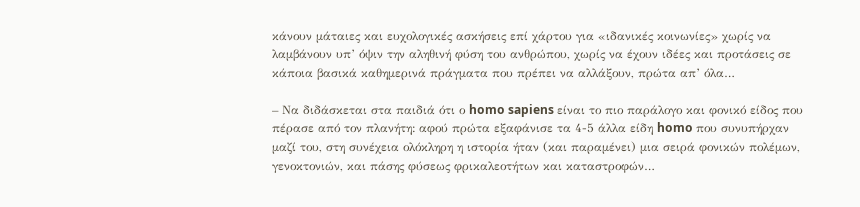κάνουν μάταιες και ευχολογικές ασκήσεις επί χάρτου για «ιδανικές κοινωνίες» χωρίς να λαμβάνουν υπ’ όψιν την αληθινή φύση του ανθρώπου, χωρίς να έχουν ιδέες και προτάσεις σε κάποια βασικά καθημερινά πράγματα που πρέπει να αλλάξουν, πρώτα απ’ όλα…

– Να διδάσκεται στα παιδιά ότι ο homo sapiens είναι το πιο παράλογο και φονικό είδος που πέρασε από τον πλανήτη: αφού πρώτα εξαφάνισε τα 4-5 άλλα είδη homo που συνυπήρχαν μαζί του, στη συνέχεια ολόκληρη η ιστορία ήταν (και παραμένει) μια σειρά φονικών πολέμων, γενοκτονιών, και πάσης φύσεως φρικαλεοτήτων και καταστροφών…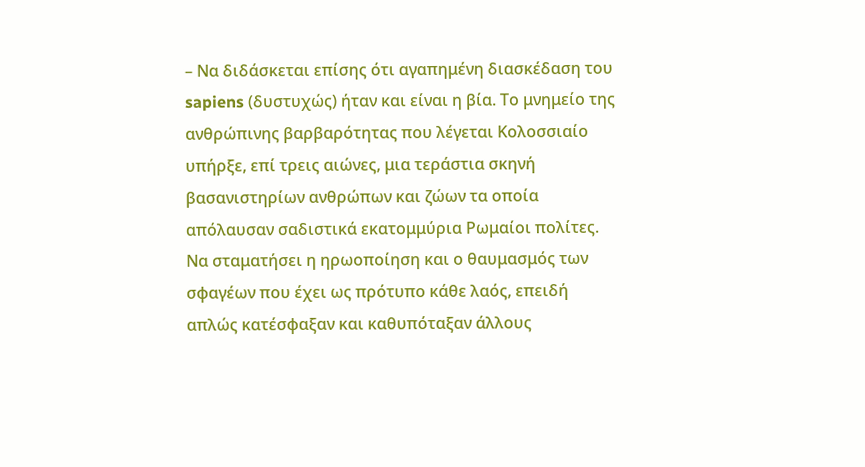– Να διδάσκεται επίσης ότι αγαπημένη διασκέδαση του sapiens (δυστυχώς) ήταν και είναι η βία. Το μνημείο της ανθρώπινης βαρβαρότητας που λέγεται Κολοσσιαίο υπήρξε, επί τρεις αιώνες, μια τεράστια σκηνή βασανιστηρίων ανθρώπων και ζώων τα οποία απόλαυσαν σαδιστικά εκατομμύρια Ρωμαίοι πολίτες. Να σταματήσει η ηρωοποίηση και ο θαυμασμός των σφαγέων που έχει ως πρότυπο κάθε λαός, επειδή απλώς κατέσφαξαν και καθυπόταξαν άλλους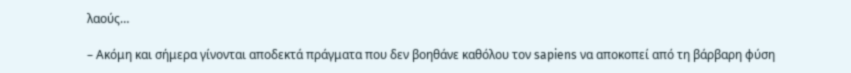λαούς…

– Ακόμη και σήμερα γίνονται αποδεκτά πράγματα που δεν βοηθάνε καθόλου τον sapiens να αποκοπεί από τη βάρβαρη φύση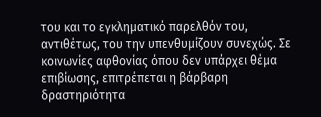του και το εγκληματικό παρελθόν του, αντιθέτως, του την υπενθυμίζουν συνεχώς. Σε κοινωνίες αφθονίας όπου δεν υπάρχει θέμα επιβίωσης, επιτρέπεται η βάρβαρη δραστηριότητα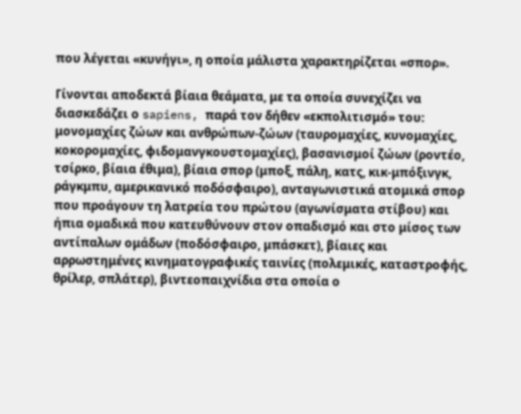που λέγεται «κυνήγι», η οποία μάλιστα χαρακτηρίζεται «σπορ».

Γίνονται αποδεκτά βίαια θεάματα, με τα οποία συνεχίζει να διασκεδάζει ο sapiens, παρά τον δήθεν «εκπολιτισμό» του: μονομαχίες ζώων και ανθρώπων-ζώων (ταυρομαχίες, κυνομαχίες, κοκορομαχίες, φιδομανγκουστομαχίες), βασανισμοί ζώων (ροντέο, τσίρκο, βίαια έθιμα), βίαια σπορ (μποξ, πάλη, κατς, κικ-μπόξινγκ, ράγκμπυ, αμερικανικό ποδόσφαιρο), ανταγωνιστικά ατομικά σπορ που προάγουν τη λατρεία του πρώτου (αγωνίσματα στίβου) και ήπια ομαδικά που κατευθύνουν στον οπαδισμό και στο μίσος των αντίπαλων ομάδων (ποδόσφαιρο, μπάσκετ), βίαιες και αρρωστημένες κινηματογραφικές ταινίες (πολεμικές, καταστροφής, θρίλερ, σπλάτερ), βιντεοπαιχνίδια στα οποία ο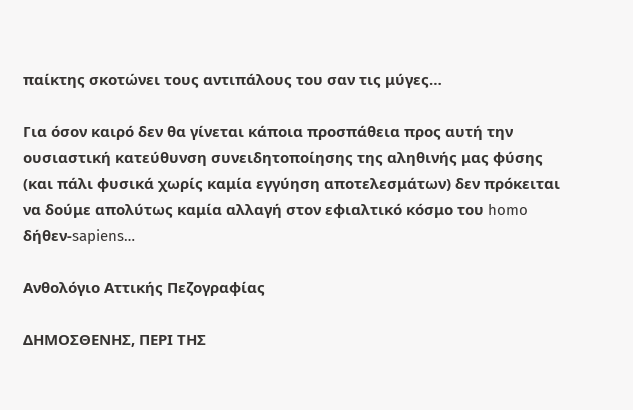παίκτης σκοτώνει τους αντιπάλους του σαν τις μύγες…

Για όσον καιρό δεν θα γίνεται κάποια προσπάθεια προς αυτή την ουσιαστική κατεύθυνση συνειδητοποίησης της αληθινής μας φύσης (και πάλι φυσικά χωρίς καμία εγγύηση αποτελεσμάτων) δεν πρόκειται να δούμε απολύτως καμία αλλαγή στον εφιαλτικό κόσμο του homo δήθεν-sapiens…

Ανθολόγιο Αττικής Πεζογραφίας

ΔΗΜΟΣΘΕΝΗΣ, ΠΕΡΙ ΤΗΣ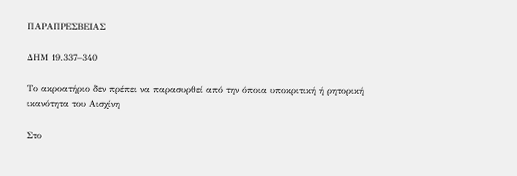ΠΑΡΑΠΡΕΣΒΕΙΑΣ

ΔΗΜ 19.337–340

Το ακροατήριο δεν πρέπει να παρασυρθεί από την όποια υποκριτική ή ρητορική ικανότητα του Αισχίνη

Στο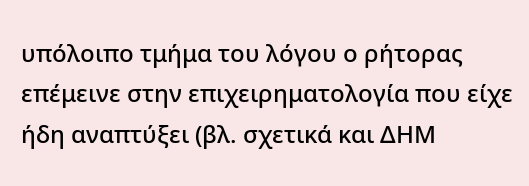υπόλοιπο τμήμα του λόγου ο ρήτορας επέμεινε στην επιχειρηματολογία που είχε ήδη αναπτύξει (βλ. σχετικά και ΔΗΜ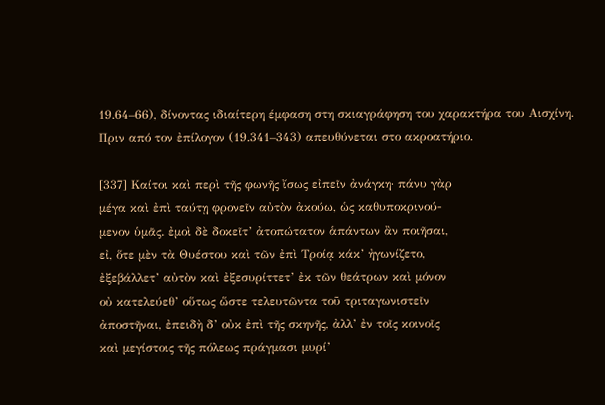19.64–66), δίνοντας ιδιαίτερη έμφαση στη σκιαγράφηση του χαρακτήρα του Αισχίνη. Πριν από τον ἐπίλογον (19.341–343) απευθύνεται στο ακροατήριο.

[337] Καίτοι καὶ περὶ τῆς φωνῆς ἴσως εἰπεῖν ἀνάγκη· πάνυ γὰρ
μέγα καὶ ἐπὶ ταύτῃ φρονεῖν αὐτὸν ἀκούω, ὡς καθυποκρινού-
μενον ὑμᾶς. ἐμοὶ δὲ δοκεῖτ’ ἀτοπώτατον ἁπάντων ἂν ποιῆσαι,
εἰ, ὅτε μὲν τὰ Θυέστου καὶ τῶν ἐπὶ Τροίᾳ κάκ’ ἠγωνίζετο,
ἐξεβάλλετ’ αὐτὸν καὶ ἐξεσυρίττετ’ ἐκ τῶν θεάτρων καὶ μόνον
οὐ κατελεύεθ’ οὕτως ὥστε τελευτῶντα τοῦ τριταγωνιστεῖν
ἀποστῆναι, ἐπειδὴ δ’ οὐκ ἐπὶ τῆς σκηνῆς, ἀλλ’ ἐν τοῖς κοινοῖς
καὶ μεγίστοις τῆς πόλεως πράγμασι μυρί’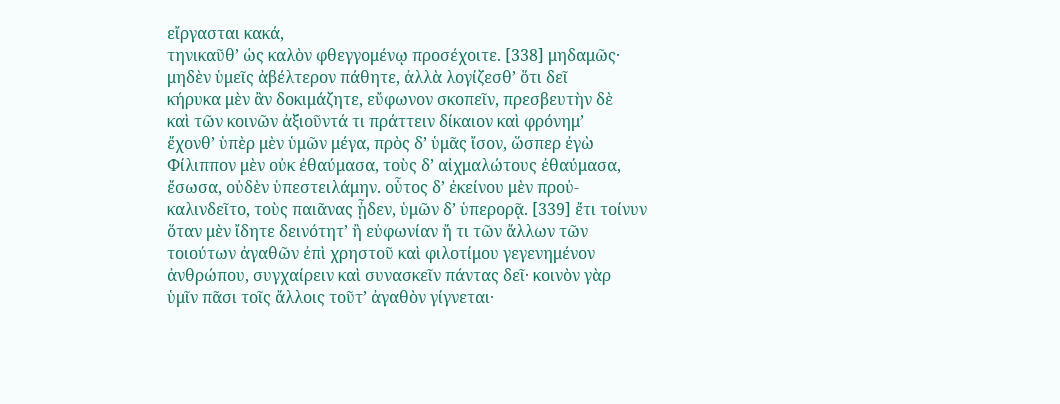εἴργασται κακά,
τηνικαῦθ’ ὡς καλὸν φθεγγομένῳ προσέχοιτε. [338] μηδαμῶς·
μηδὲν ὑμεῖς ἀβέλτερον πάθητε, ἀλλὰ λογίζεσθ’ ὅτι δεῖ
κήρυκα μὲν ἂν δοκιμάζητε, εὔφωνον σκοπεῖν, πρεσβευτὴν δὲ
καὶ τῶν κοινῶν ἀξιοῦντά τι πράττειν δίκαιον καὶ φρόνημ’
ἔχονθ’ ὑπὲρ μὲν ὑμῶν μέγα, πρὸς δ’ ὑμᾶς ἴσον, ὥσπερ ἐγὼ
Φίλιππον μὲν οὐκ ἐθαύμασα, τοὺς δ’ αἰχμαλώτους ἐθαύμασα,
ἔσωσα, οὐδὲν ὑπεστειλάμην. οὗτος δ’ ἐκείνου μὲν προὐ-
καλινδεῖτο, τοὺς παιᾶνας ᾖδεν, ὑμῶν δ’ ὑπερορᾷ. [339] ἔτι τοίνυν
ὅταν μὲν ἴδητε δεινότητ’ ἢ εὐφωνίαν ἤ τι τῶν ἄλλων τῶν
τοιούτων ἀγαθῶν ἐπὶ χρηστοῦ καὶ φιλοτίμου γεγενημένον
ἀνθρώπου, συγχαίρειν καὶ συνασκεῖν πάντας δεῖ· κοινὸν γὰρ
ὑμῖν πᾶσι τοῖς ἄλλοις τοῦτ’ ἀγαθὸν γίγνεται·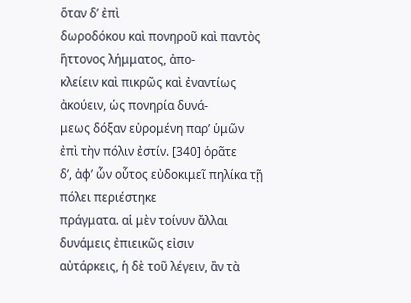ὅταν δ’ ἐπὶ
δωροδόκου καὶ πονηροῦ καὶ παντὸς ἥττονος λήμματος, ἀπο-
κλείειν καὶ πικρῶς καὶ ἐναντίως ἀκούειν, ὡς πονηρία δυνά-
μεως δόξαν εὑρομένη παρ’ ὑμῶν ἐπὶ τὴν πόλιν ἐστίν. [340] ὁρᾶτε
δ’, ἀφ’ ὧν οὗτος εὐδοκιμεῖ πηλίκα τῇ πόλει περιέστηκε
πράγματα. αἱ μὲν τοίνυν ἄλλαι δυνάμεις ἐπιεικῶς εἰσιν
αὐτάρκεις, ἡ δὲ τοῦ λέγειν, ἂν τὰ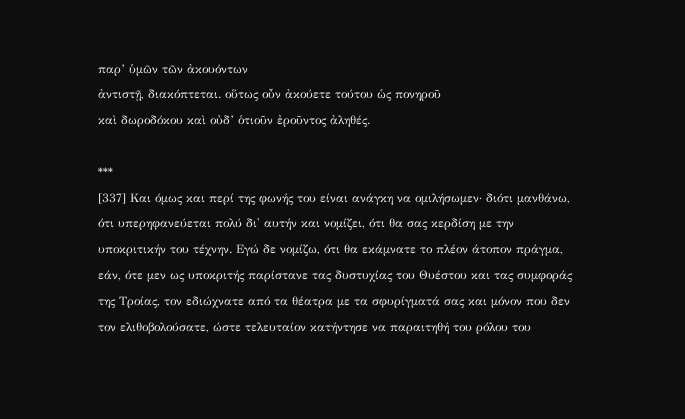παρ’ ὑμῶν τῶν ἀκουόντων
ἀντιστῇ, διακόπτεται. οὕτως οὖν ἀκούετε τούτου ὡς πονηροῦ
καὶ δωροδόκου καὶ οὐδ’ ὁτιοῦν ἐροῦντος ἀληθές.

***
[337] Και όμως και περί της φωνής του είναι ανάγκη να ομιλήσωμεν· διότι μανθάνω, ότι υπερηφανεύεται πολύ δι' αυτήν και νομίζει, ότι θα σας κερδίση με την υποκριτικήν του τέχνην. Εγώ δε νομίζω, ότι θα εκάμνατε το πλέον άτοπον πράγμα, εάν, ότε μεν ως υποκριτής παρίστανε τας δυστυχίας του Θυέστου και τας συμφοράς της Τροίας, τον εδιώχνατε από τα θέατρα με τα σφυρίγματά σας και μόνον που δεν τον ελιθοβολούσατε, ώστε τελευταίον κατήντησε να παραιτηθή του ρόλου του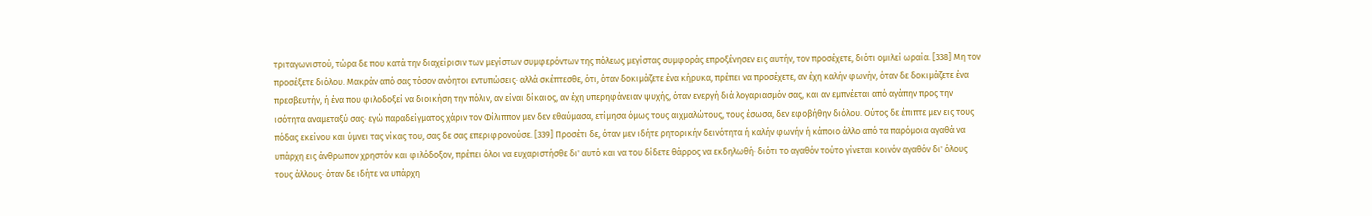τριταγωνιστού, τώρα δε που κατά την διαχείρισιν των μεγίστων συμφερόντων της πόλεως μεγίστας συμφοράς επροξένησεν εις αυτήν, τον προσέχετε, διότι ομιλεί ωραία. [338] Μη τον προσέξετε διόλου. Μακράν από σας τόσον ανόητοι εντυπώσεις· αλλά σκέπτεσθε, ότι, όταν δοκιμάζετε ένα κήρυκα, πρέπει να προσέχετε, αν έχη καλήν φωνήν, όταν δε δοκιμάζετε ένα πρεσβευτήν, ή ένα που φιλοδοξεί να διοικήση την πόλιν, αν είναι δίκαιος, αν έχη υπερηφάνειαν ψυχής, όταν ενεργή διά λογαριασμόν σας, και αν εμπνέεται από αγάπην προς την ισότητα αναμεταξύ σας· εγώ παραδείγματος χάριν τον Φίλιππον μεν δεν εθαύμασα, ετίμησα όμως τους αιχμαλώτους, τους έσωσα, δεν εφοβήθην διόλου. Ούτος δε έπιπτε μεν εις τους πόδας εκείνου και ύμνει τας νίκας του, σας δε σας επεριφρονούσε. [339] Προσέτι δε, όταν μεν ιδήτε ρητορικήν δεινότητα ή καλήν φωνήν ή κάποιο άλλο από τα παρόμοια αγαθά να υπάρχη εις άνθρωπον χρηστόν και φιλόδοξον, πρέπει όλοι να ευχαριστήσθε δι' αυτό και να του δίδετε θάρρος να εκδηλωθή· διότι το αγαθόν τούτο γίνεται κοινόν αγαθόν δι' όλους τους άλλους· όταν δε ιδήτε να υπάρχη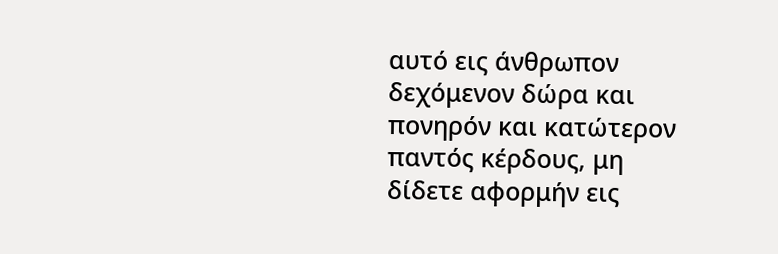αυτό εις άνθρωπον δεχόμενον δώρα και πονηρόν και κατώτερον παντός κέρδους, μη δίδετε αφορμήν εις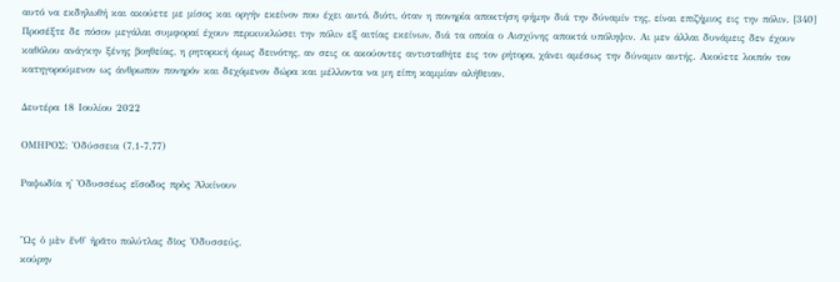αυτό να εκδηλωθή και ακούετε με μίσος και οργήν εκείνον που έχει αυτό, διότι, όταν η πονηρία αποκτήση φήμην διά την δύναμίν της, είναι επιζήμιος εις την πόλιν. [340] Προσέξτε δε πόσον μεγάλαι συμφοραί έχουν περικυκλώσει την πόλιν εξ αιτίας εκείνων, διά τα οποία ο Αισχύνης αποκτά υπόληψιν. Αι μεν άλλαι δυνάμεις δεν έχουν καθόλου ανάγκην ξένης βοηθείας, η ρητορική όμως δεινότης, αν σεις οι ακούοντες αντισταθήτε εις τον ρήτορα, χάνει αμέσως την δύναμιν αυτής. Ακούετε λοιπόν τον κατηγορούμενον ως άνθρωπον πονηρόν και δεχόμενον δώρα και μέλλοντα να μη είπη καμμίαν αλήθειαν.

Δευτέρα 18 Ιουλίου 2022

ΟΜΗΡΟΣ: Ὀδύσσεια (7.1-7.77)

Ραψωδία η' Ὀδυσσέως εἴσοδος πρὸς Ἀλκίνουν


Ὣς ὁ μὲν ἔνθ᾽ ἠρᾶτο πολύτλας δῖος Ὀδυσσεύς,
κούρην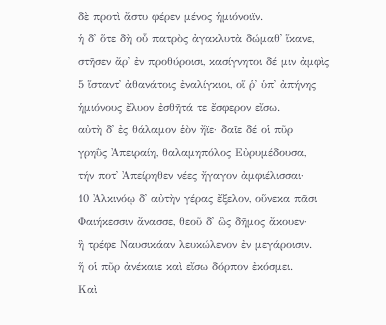δὲ προτὶ ἄστυ φέρεν μένος ἡμιόνοιϊν.
ἡ δ᾽ ὅτε δὴ οὗ πατρὸς ἀγακλυτὰ δώμαθ᾽ ἵκανε,
στῆσεν ἄρ᾽ ἐν προθύροισι, κασίγνητοι δέ μιν ἀμφὶς
5 ἵσταντ᾽ ἀθανάτοις ἐναλίγκιοι, οἵ ῥ᾽ ὑπ᾽ ἀπήνης
ἡμιόνους ἔλυον ἐσθῆτά τε ἔσφερον εἴσω.
αὐτὴ δ᾽ ἐς θάλαμον ἑὸν ἤϊε· δαῖε δέ οἱ πῦρ
γρηῢς Ἀπειραίη, θαλαμηπόλος Εὐρυμέδουσα,
τήν ποτ᾽ Ἀπείρηθεν νέες ἤγαγον ἀμφιέλισσαι·
10 Ἀλκινόῳ δ᾽ αὐτὴν γέρας ἔξελον, οὕνεκα πᾶσι
Φαιήκεσσιν ἄνασσε, θεοῦ δ᾽ ὣς δῆμος ἄκουεν·
ἣ τρέφε Ναυσικάαν λευκώλενον ἐν μεγάροισιν.
ἥ οἱ πῦρ ἀνέκαιε καὶ εἴσω δόρπον ἐκόσμει.
Καὶ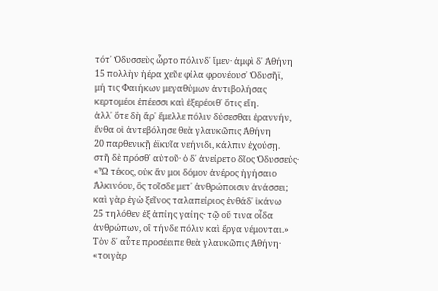τότ᾽ Ὀδυσσεὺς ὦρτο πόλινδ᾽ ἴμεν· ἀμφὶ δ᾽ Ἀθήνη
15 πολλὴν ἠέρα χεῦε φίλα φρονέουσ᾽ Ὀδυσῆϊ,
μή τις Φαιήκων μεγαθύμων ἀντιβολήσας
κερτομέοι ἐπέεσσι καὶ ἐξερέοιθ᾽ ὅτις εἴη.
ἀλλ᾽ ὅτε δὴ ἄρ᾽ ἔμελλε πόλιν δύσεσθαι ἐραννήν,
ἔνθα οἱ ἀντεβόλησε θεὰ γλαυκῶπις Ἀθήνη
20 παρθενικῇ ἐϊκυῖα νεήνιδι, κάλπιν ἐχούσῃ.
στῆ δὲ πρόσθ᾽ αὐτοῦ· ὁ δ᾽ ἀνείρετο δῖος Ὀδυσσεύς·
«Ὦ τέκος, οὐκ ἄν μοι δόμον ἀνέρος ἡγήσαιο
Ἀλκινόου, ὃς τοῖσδε μετ᾽ ἀνθρώποισιν ἀνάσσει;
καὶ γὰρ ἐγὼ ξεῖνος ταλαπείριος ἐνθάδ᾽ ἱκάνω
25 τηλόθεν ἐξ ἀπίης γαίης· τῷ οὔ τινα οἶδα
ἀνθρώπων, οἳ τήνδε πόλιν καὶ ἔργα νέμονται.»
Τὸν δ᾽ αὖτε προσέειπε θεὰ γλαυκῶπις Ἀθήνη·
«τοιγὰρ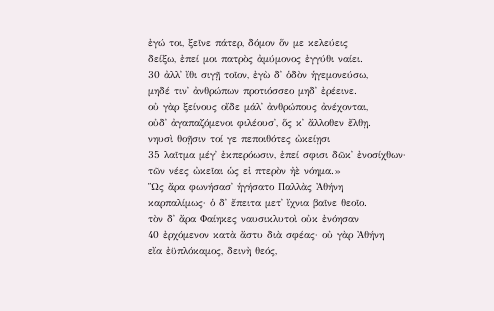ἐγώ τοι, ξεῖνε πάτερ, δόμον ὅν με κελεύεις
δείξω, ἐπεί μοι πατρὸς ἀμύμονος ἐγγύθι ναίει.
30 ἀλλ᾽ ἴθι σιγῇ τοῖον, ἐγὼ δ᾽ ὁδὸν ἡγεμονεύσω,
μηδέ τιν᾽ ἀνθρώπων προτιόσσεο μηδ᾽ ἐρέεινε.
οὐ γὰρ ξείνους οἵδε μάλ᾽ ἀνθρώπους ἀνέχονται,
οὐδ᾽ ἀγαπαζόμενοι φιλέουσ᾽, ὅς κ᾽ ἄλλοθεν ἔλθῃ.
νηυσὶ θοῇσιν τοί γε πεποιθότες ὠκείῃσι
35 λαῖτμα μέγ᾽ ἐκπερόωσιν, ἐπεί σφισι δῶκ᾽ ἐνοσίχθων·
τῶν νέες ὠκεῖαι ὡς εἰ πτερὸν ἠὲ νόημα.»
Ὣς ἄρα φωνήσασ᾽ ἡγήσατο Παλλὰς Ἀθήνη
καρπαλίμως· ὁ δ᾽ ἔπειτα μετ᾽ ἴχνια βαῖνε θεοῖο.
τὸν δ᾽ ἄρα Φαίηκες ναυσικλυτοὶ οὐκ ἐνόησαν
40 ἐρχόμενον κατὰ ἄστυ διὰ σφέας· οὐ γὰρ Ἀθήνη
εἴα ἐϋπλόκαμος, δεινὴ θεός,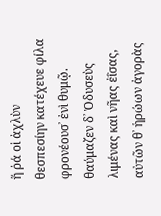ἥ ῥά οἱ ἀχλὺν
θεσπεσίην κατέχευε φίλα φρονέουσ᾽ ἐνὶ θυμῷ.
θαύμαζεν δ᾽ Ὀδυσεὺς λιμένας καὶ νῆας ἐΐσας,
αὐτῶν θ᾽ ἡρώων ἀγορὰς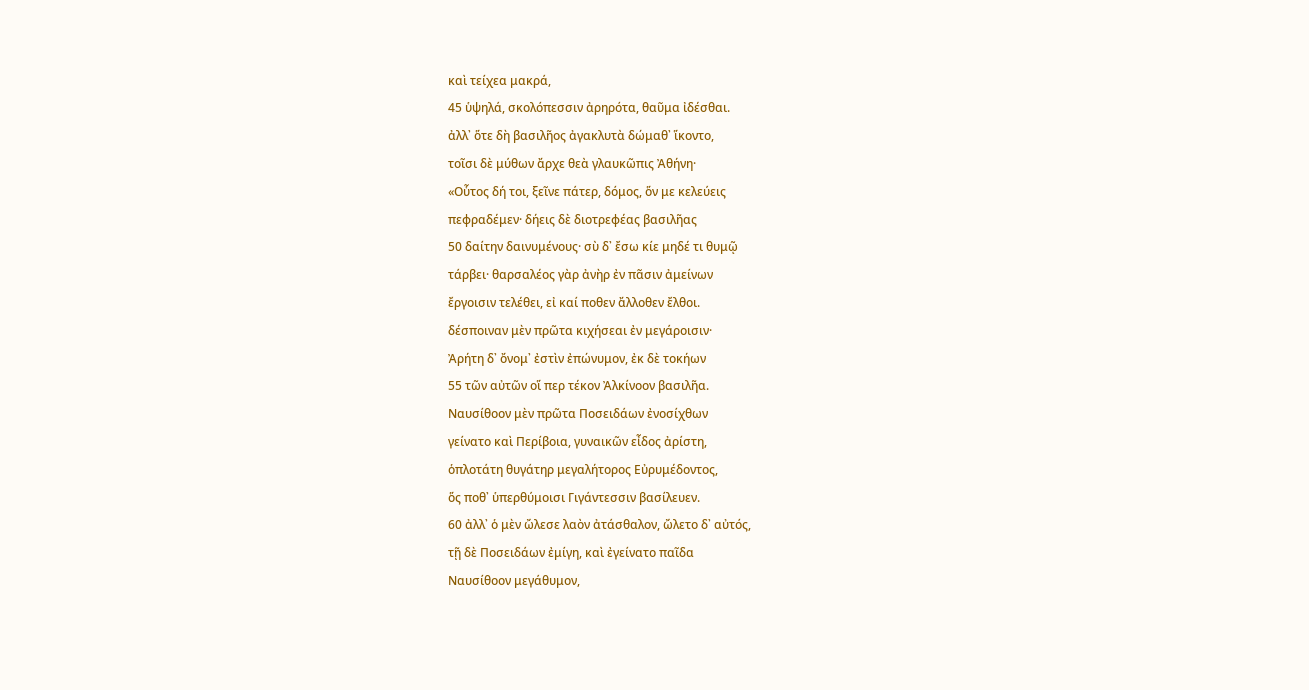καὶ τείχεα μακρά,
45 ὑψηλά, σκολόπεσσιν ἀρηρότα, θαῦμα ἰδέσθαι.
ἀλλ᾽ ὅτε δὴ βασιλῆος ἀγακλυτὰ δώμαθ᾽ ἵκοντο,
τοῖσι δὲ μύθων ἄρχε θεὰ γλαυκῶπις Ἀθήνη·
«Οὗτος δή τοι, ξεῖνε πάτερ, δόμος, ὅν με κελεύεις
πεφραδέμεν· δήεις δὲ διοτρεφέας βασιλῆας
50 δαίτην δαινυμένους· σὺ δ᾽ ἔσω κίε μηδέ τι θυμῷ
τάρβει· θαρσαλέος γὰρ ἀνὴρ ἐν πᾶσιν ἀμείνων
ἔργοισιν τελέθει, εἰ καί ποθεν ἄλλοθεν ἔλθοι.
δέσποιναν μὲν πρῶτα κιχήσεαι ἐν μεγάροισιν·
Ἀρήτη δ᾽ ὄνομ᾽ ἐστὶν ἐπώνυμον, ἐκ δὲ τοκήων
55 τῶν αὐτῶν οἵ περ τέκον Ἀλκίνοον βασιλῆα.
Ναυσίθοον μὲν πρῶτα Ποσειδάων ἐνοσίχθων
γείνατο καὶ Περίβοια, γυναικῶν εἶδος ἀρίστη,
ὁπλοτάτη θυγάτηρ μεγαλήτορος Εὐρυμέδοντος,
ὅς ποθ᾽ ὑπερθύμοισι Γιγάντεσσιν βασίλευεν.
60 ἀλλ᾽ ὁ μὲν ὤλεσε λαὸν ἀτάσθαλον, ὤλετο δ᾽ αὐτός,
τῇ δὲ Ποσειδάων ἐμίγη, καὶ ἐγείνατο παῖδα
Ναυσίθοον μεγάθυμον,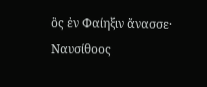ὃς ἐν Φαίηξιν ἄνασσε·
Ναυσίθοος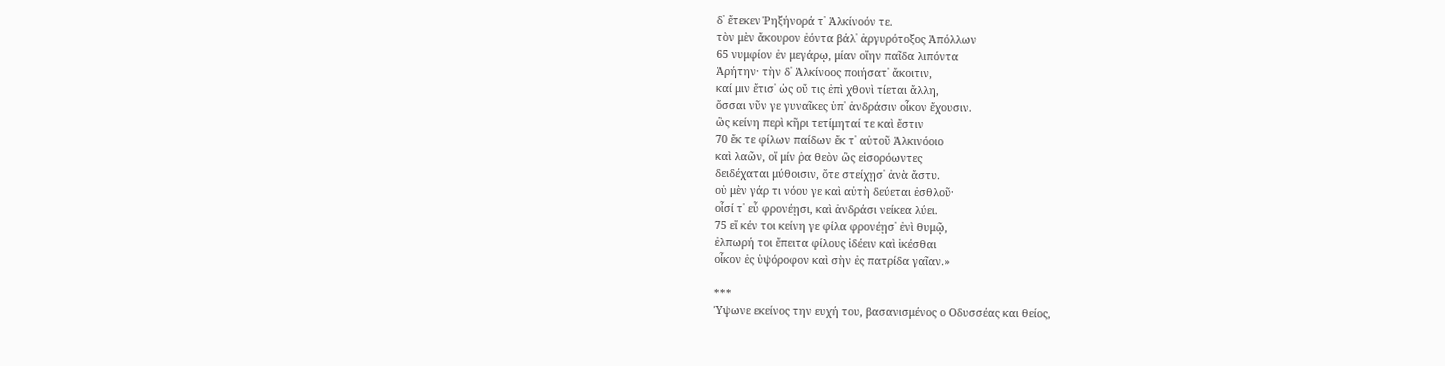δ᾽ ἔτεκεν Ῥηξήνορά τ᾽ Ἀλκίνοόν τε.
τὸν μὲν ἄκουρον ἐόντα βάλ᾽ ἀργυρότοξος Ἀπόλλων
65 νυμφίον ἐν μεγάρῳ, μίαν οἴην παῖδα λιπόντα
Ἀρήτην· τὴν δ᾽ Ἀλκίνοος ποιήσατ᾽ ἄκοιτιν,
καί μιν ἔτισ᾽ ὡς οὔ τις ἐπὶ χθονὶ τίεται ἄλλη,
ὅσσαι νῦν γε γυναῖκες ὑπ᾽ ἀνδράσιν οἶκον ἔχουσιν.
ὣς κείνη περὶ κῆρι τετίμηταί τε καὶ ἔστιν
70 ἔκ τε φίλων παίδων ἔκ τ᾽ αὐτοῦ Ἀλκινόοιο
καὶ λαῶν, οἵ μίν ῥα θεὸν ὣς εἰσορόωντες
δειδέχαται μύθοισιν, ὅτε στείχῃσ᾽ ἀνὰ ἄστυ.
οὐ μὲν γάρ τι νόου γε καὶ αὐτὴ δεύεται ἐσθλοῦ·
οἷσί τ᾽ εὖ φρονέῃσι, καὶ ἀνδράσι νείκεα λύει.
75 εἴ κέν τοι κείνη γε φίλα φρονέῃσ᾽ ἐνὶ θυμῷ,
ἐλπωρή τοι ἔπειτα φίλους ἰδέειν καὶ ἱκέσθαι
οἶκον ἐς ὑψόροφον καὶ σὴν ἐς πατρίδα γαῖαν.»

***
Ύψωνε εκείνος την ευχή του, βασανισμένος ο Οδυσσέας και θείος,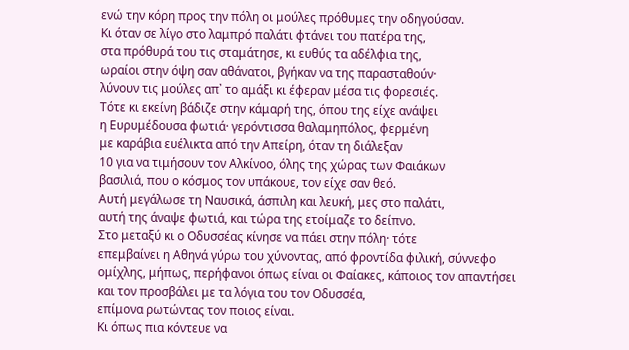ενώ την κόρη προς την πόλη οι μούλες πρόθυμες την οδηγούσαν.
Κι όταν σε λίγο στο λαμπρό παλάτι φτάνει του πατέρα της,
στα πρόθυρά του τις σταμάτησε, κι ευθύς τα αδέλφια της,
ωραίοι στην όψη σαν αθάνατοι, βγήκαν να της παρασταθούν·
λύνουν τις μούλες απ᾽ το αμάξι κι έφεραν μέσα τις φορεσιές.
Τότε κι εκείνη βάδιζε στην κάμαρή της, όπου της είχε ανάψει
η Ευρυμέδουσα φωτιά· γερόντισσα θαλαμηπόλος, φερμένη
με καράβια ευέλικτα από την Απείρη, όταν τη διάλεξαν
10 για να τιμήσουν τον Αλκίνοο, όλης της χώρας των Φαιάκων
βασιλιά, που ο κόσμος τον υπάκουε, τον είχε σαν θεό.
Αυτή μεγάλωσε τη Ναυσικά, άσπιλη και λευκή, μες στο παλάτι,
αυτή της άναψε φωτιά, και τώρα της ετοίμαζε το δείπνο.
Στο μεταξύ κι ο Οδυσσέας κίνησε να πάει στην πόλη· τότε
επεμβαίνει η Αθηνά γύρω του χύνοντας, από φροντίδα φιλική, σύννεφο
ομίχλης, μήπως, περήφανοι όπως είναι οι Φαίακες, κάποιος τον απαντήσει
και τον προσβάλει με τα λόγια του τον Οδυσσέα,
επίμονα ρωτώντας τον ποιος είναι.
Κι όπως πια κόντευε να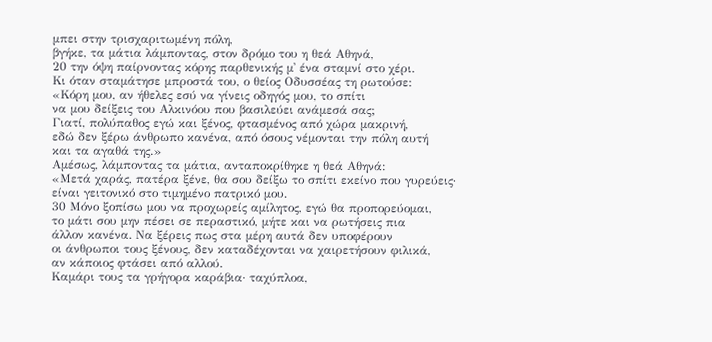μπει στην τρισχαριτωμένη πόλη,
βγήκε, τα μάτια λάμποντας, στον δρόμο του η θεά Αθηνά,
20 την όψη παίρνοντας κόρης παρθενικής μ᾽ ένα σταμνί στο χέρι.
Κι όταν σταμάτησε μπροστά του, ο θείος Οδυσσέας τη ρωτούσε:
«Κόρη μου, αν ήθελες εσύ να γίνεις οδηγός μου, το σπίτι
να μου δείξεις του Αλκινόου που βασιλεύει ανάμεσά σας;
Γιατί, πολύπαθος εγώ και ξένος, φτασμένος από χώρα μακρινή,
εδώ δεν ξέρω άνθρωπο κανένα, από όσους νέμονται την πόλη αυτή
και τα αγαθά της.»
Αμέσως, λάμποντας τα μάτια, ανταποκρίθηκε η θεά Αθηνά:
«Μετά χαράς, πατέρα ξένε, θα σου δείξω το σπίτι εκείνο που γυρεύεις·
είναι γειτονικό στο τιμημένο πατρικό μου.
30 Μόνο ξοπίσω μου να προχωρείς αμίλητος, εγώ θα προπορεύομαι,
το μάτι σου μην πέσει σε περαστικό, μήτε και να ρωτήσεις πια
άλλον κανένα. Να ξέρεις πως στα μέρη αυτά δεν υποφέρουν
οι άνθρωποι τους ξένους, δεν καταδέχονται να χαιρετήσουν φιλικά,
αν κάποιος φτάσει από αλλού.
Καμάρι τους τα γρήγορα καράβια· ταχύπλοα,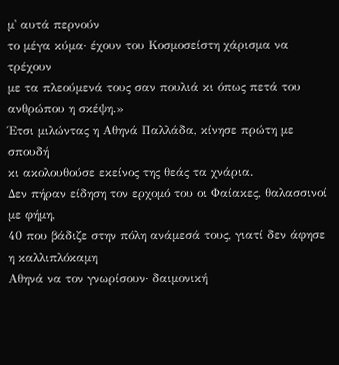μ᾽ αυτά περνούν
το μέγα κύμα· έχουν του Κοσμοσείστη χάρισμα να τρέχουν
με τα πλεούμενά τους σαν πουλιά κι όπως πετά του ανθρώπου η σκέψη.»
Έτσι μιλώντας η Αθηνά Παλλάδα, κίνησε πρώτη με σπουδή
κι ακολουθούσε εκείνος της θεάς τα χνάρια.
Δεν πήραν είδηση τον ερχομό του οι Φαίακες, θαλασσινοί με φήμη,
40 που βάδιζε στην πόλη ανάμεσά τους, γιατί δεν άφησε η καλλιπλόκαμη
Αθηνά να τον γνωρίσουν· δαιμονική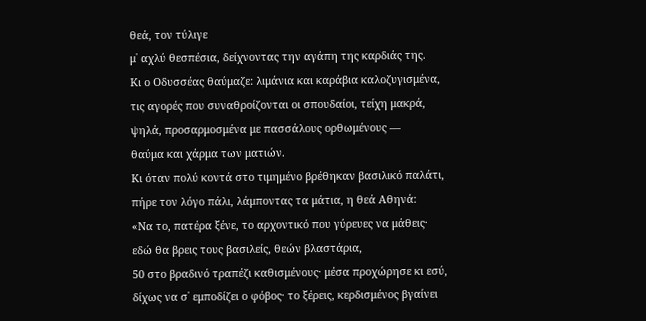θεά, τον τύλιγε
μ᾽ αχλύ θεσπέσια, δείχνοντας την αγάπη της καρδιάς της.
Κι ο Οδυσσέας θαύμαζε: λιμάνια και καράβια καλοζυγισμένα,
τις αγορές που συναθροίζονται οι σπουδαίοι, τείχη μακρά,
ψηλά, προσαρμοσμένα με πασσάλους ορθωμένους —
θαύμα και χάρμα των ματιών.
Κι όταν πολύ κοντά στο τιμημένο βρέθηκαν βασιλικό παλάτι,
πήρε τον λόγο πάλι, λάμποντας τα μάτια, η θεά Αθηνά:
«Να το, πατέρα ξένε, το αρχοντικό που γύρευες να μάθεις·
εδώ θα βρεις τους βασιλείς, θεών βλαστάρια,
50 στο βραδινό τραπέζι καθισμένους· μέσα προχώρησε κι εσύ,
δίχως να σ᾽ εμποδίζει ο φόβος· το ξέρεις, κερδισμένος βγαίνει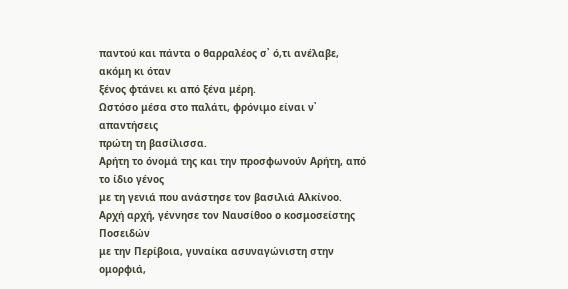παντού και πάντα ο θαρραλέος σ᾽ ό,τι ανέλαβε, ακόμη κι όταν
ξένος φτάνει κι από ξένα μέρη.
Ωστόσο μέσα στο παλάτι, φρόνιμο είναι ν᾽ απαντήσεις
πρώτη τη βασίλισσα.
Αρήτη το όνομά της και την προσφωνούν Αρήτη, από το ίδιο γένος
με τη γενιά που ανάστησε τον βασιλιά Αλκίνοο.
Αρχή αρχή, γέννησε τον Ναυσίθοο ο κοσμοσείστης Ποσειδών
με την Περίβοια, γυναίκα ασυναγώνιστη στην ομορφιά,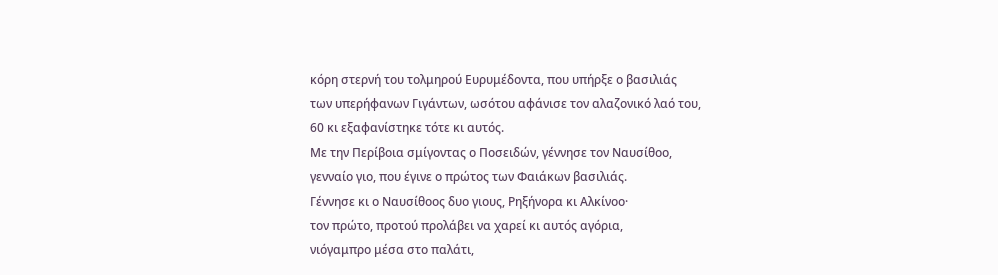κόρη στερνή του τολμηρού Ευρυμέδοντα, που υπήρξε ο βασιλιάς
των υπερήφανων Γιγάντων, ωσότου αφάνισε τον αλαζονικό λαό του,
60 κι εξαφανίστηκε τότε κι αυτός.
Με την Περίβοια σμίγοντας ο Ποσειδών, γέννησε τον Ναυσίθοο,
γενναίο γιο, που έγινε ο πρώτος των Φαιάκων βασιλιάς.
Γέννησε κι ο Ναυσίθοος δυο γιους, Ρηξήνορα κι Αλκίνοο·
τον πρώτο, προτού προλάβει να χαρεί κι αυτός αγόρια,
νιόγαμπρο μέσα στο παλάτι,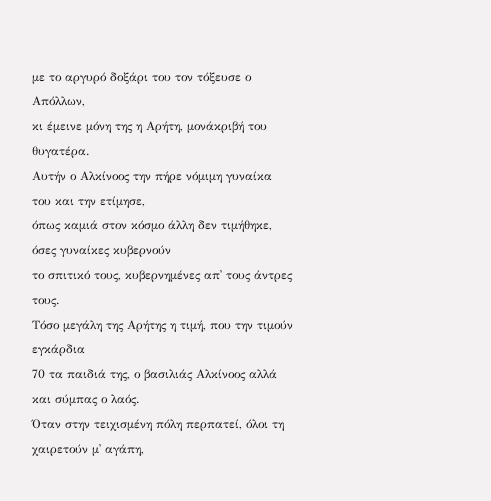με το αργυρό δοξάρι του τον τόξευσε ο Απόλλων,
κι έμεινε μόνη της η Αρήτη, μονάκριβή του θυγατέρα.
Αυτήν ο Αλκίνοος την πήρε νόμιμη γυναίκα του και την ετίμησε,
όπως καμιά στον κόσμο άλλη δεν τιμήθηκε, όσες γυναίκες κυβερνούν
το σπιτικό τους, κυβερνημένες απ᾽ τους άντρες τους.
Τόσο μεγάλη της Αρήτης η τιμή, που την τιμούν εγκάρδια
70 τα παιδιά της, ο βασιλιάς Αλκίνοος αλλά και σύμπας ο λαός.
Όταν στην τειχισμένη πόλη περπατεί, όλοι τη χαιρετούν μ᾽ αγάπη,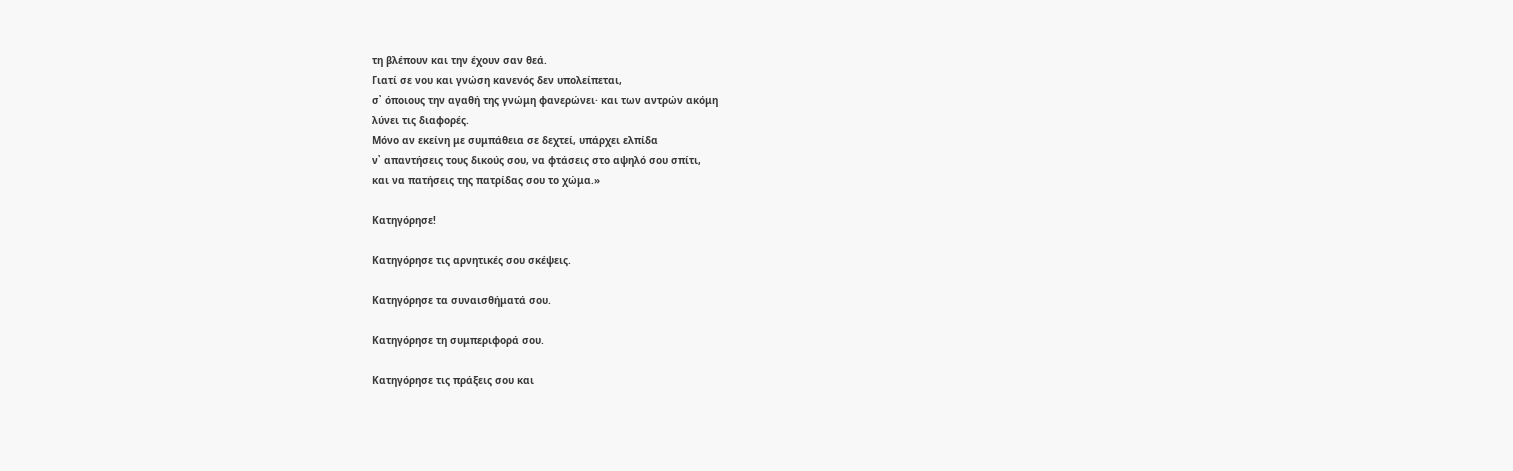τη βλέπουν και την έχουν σαν θεά.
Γιατί σε νου και γνώση κανενός δεν υπολείπεται,
σ᾽ όποιους την αγαθή της γνώμη φανερώνει· και των αντρών ακόμη
λύνει τις διαφορές.
Μόνο αν εκείνη με συμπάθεια σε δεχτεί, υπάρχει ελπίδα
ν᾽ απαντήσεις τους δικούς σου, να φτάσεις στο αψηλό σου σπίτι,
και να πατήσεις της πατρίδας σου το χώμα.»

Κατηγόρησε!

Κατηγόρησε τις αρνητικές σου σκέψεις.

Κατηγόρησε τα συναισθήματά σου.

Κατηγόρησε τη συμπεριφορά σου.

Κατηγόρησε τις πράξεις σου και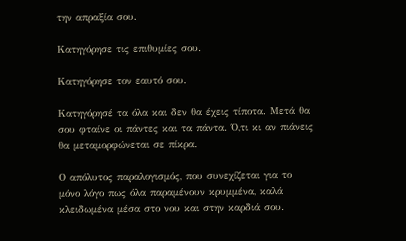την απραξία σου.

Κατηγόρησε τις επιθυμίες σου.

Κατηγόρησε τον εαυτό σου.

Κατηγόρησέ τα όλα και δεν θα έχεις τίποτα. Μετά θα σου φταίνε οι πάντες και τα πάντα. Ό,τι κι αν πιάνεις θα μεταμορφώνεται σε πίκρα.

Ο απόλυτος παραλογισμός, που συνεχίζεται για το μόνο λόγο πως όλα παραμένουν κρυμμένα, καλά κλειδωμένα μέσα στο νου και στην καρδιά σου.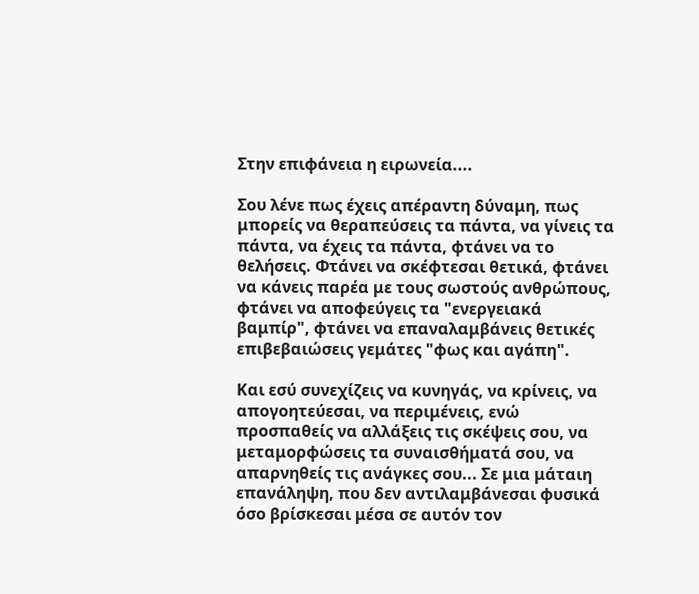Στην επιφάνεια η ειρωνεία....

Σου λένε πως έχεις απέραντη δύναμη, πως μπορείς να θεραπεύσεις τα πάντα, να γίνεις τα πάντα, να έχεις τα πάντα, φτάνει να το θελήσεις. Φτάνει να σκέφτεσαι θετικά, φτάνει να κάνεις παρέα με τους σωστούς ανθρώπους, φτάνει να αποφεύγεις τα "ενεργειακά βαμπίρ", φτάνει να επαναλαμβάνεις θετικές επιβεβαιώσεις γεμάτες "φως και αγάπη".

Και εσύ συνεχίζεις να κυνηγάς, να κρίνεις, να απογοητεύεσαι, να περιμένεις, ενώ προσπαθείς να αλλάξεις τις σκέψεις σου, να μεταμορφώσεις τα συναισθήματά σου, να απαρνηθείς τις ανάγκες σου... Σε μια μάταιη επανάληψη, που δεν αντιλαμβάνεσαι φυσικά όσο βρίσκεσαι μέσα σε αυτόν τον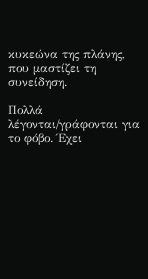κυκεώνα της πλάνης, που μαστίζει τη συνείδηση.

Πολλά λέγονται/γράφονται για το φόβο. Έχει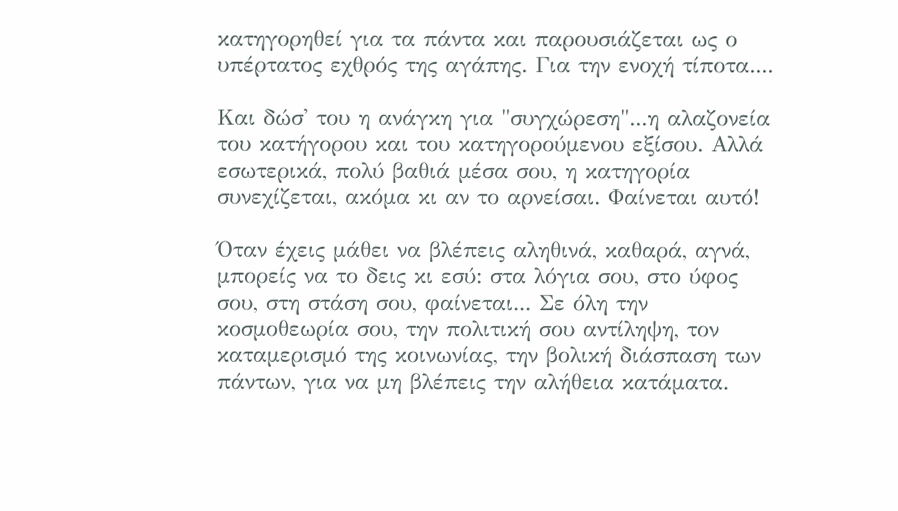κατηγορηθεί για τα πάντα και παρουσιάζεται ως ο υπέρτατος εχθρός της αγάπης. Για την ενοχή τίποτα....

Και δώσ' του η ανάγκη για "συγχώρεση"...η αλαζονεία του κατήγορου και του κατηγορούμενου εξίσου. Αλλά εσωτερικά, πολύ βαθιά μέσα σου, η κατηγορία συνεχίζεται, ακόμα κι αν το αρνείσαι. Φαίνεται αυτό!

Όταν έχεις μάθει να βλέπεις αληθινά, καθαρά, αγνά, μπορείς να το δεις κι εσύ: στα λόγια σου, στο ύφος σου, στη στάση σου, φαίνεται... Σε όλη την κοσμοθεωρία σου, την πολιτική σου αντίληψη, τον καταμερισμό της κοινωνίας, την βολική διάσπαση των πάντων, για να μη βλέπεις την αλήθεια κατάματα.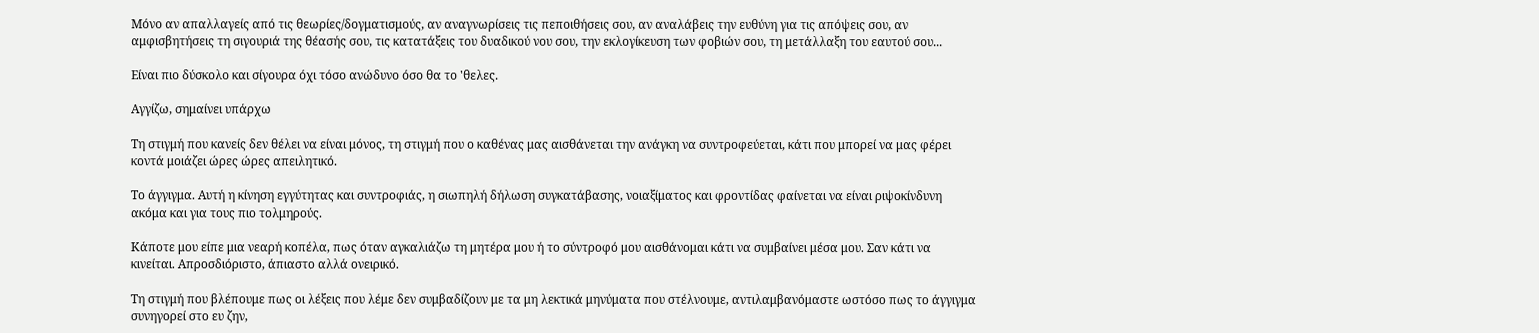Μόνο αν απαλλαγείς από τις θεωρίες/δογματισμούς, αν αναγνωρίσεις τις πεποιθήσεις σου, αν αναλάβεις την ευθύνη για τις απόψεις σου, αν αμφισβητήσεις τη σιγουριά της θέασής σου, τις κατατάξεις του δυαδικού νου σου, την εκλογίκευση των φοβιών σου, τη μετάλλαξη του εαυτού σου...

Είναι πιο δύσκολο και σίγουρα όχι τόσο ανώδυνο όσο θα το 'θελες.

Αγγίζω, σημαίνει υπάρχω

Τη στιγμή που κανείς δεν θέλει να είναι μόνος, τη στιγμή που ο καθένας μας αισθάνεται την ανάγκη να συντροφεύεται, κάτι που μπορεί να μας φέρει κοντά μοιάζει ώρες ώρες απειλητικό.

Το άγγιγμα. Αυτή η κίνηση εγγύτητας και συντροφιάς, η σιωπηλή δήλωση συγκατάβασης, νοιαξίματος και φροντίδας φαίνεται να είναι ριψοκίνδυνη ακόμα και για τους πιο τολμηρούς.

Κάποτε μου είπε μια νεαρή κοπέλα, πως όταν αγκαλιάζω τη μητέρα μου ή το σύντροφό μου αισθάνομαι κάτι να συμβαίνει μέσα μου. Σαν κάτι να κινείται. Απροσδιόριστο, άπιαστο αλλά ονειρικό.

Τη στιγμή που βλέπουμε πως οι λέξεις που λέμε δεν συμβαδίζουν με τα μη λεκτικά μηνύματα που στέλνουμε, αντιλαμβανόμαστε ωστόσο πως το άγγιγμα συνηγορεί στο ευ ζην,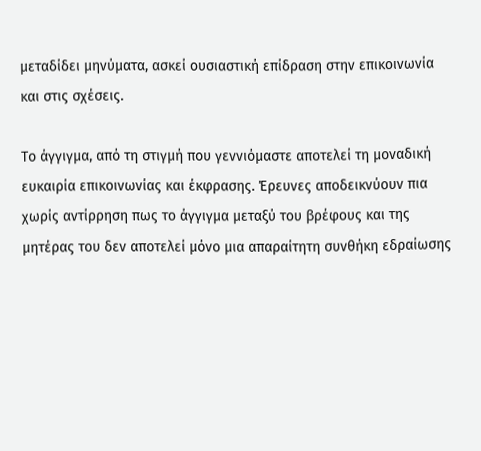μεταδίδει μηνύματα, ασκεί ουσιαστική επίδραση στην επικοινωνία και στις σχέσεις.

Το άγγιγμα, από τη στιγμή που γεννιόμαστε αποτελεί τη μοναδική ευκαιρία επικοινωνίας και έκφρασης. Έρευνες αποδεικνύουν πια χωρίς αντίρρηση πως το άγγιγμα μεταξύ του βρέφους και της μητέρας του δεν αποτελεί μόνο μια απαραίτητη συνθήκη εδραίωσης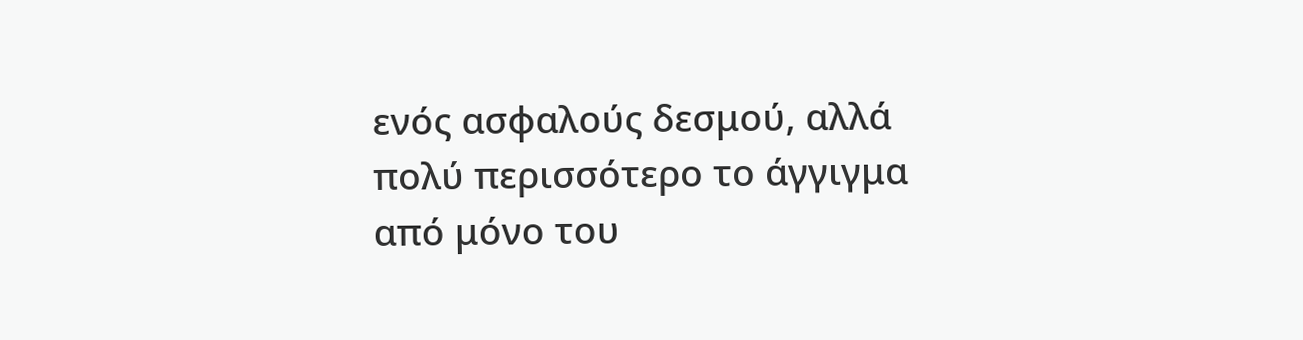ενός ασφαλούς δεσμού, αλλά πολύ περισσότερο το άγγιγμα από μόνο του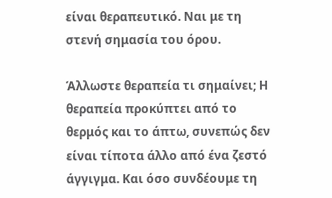είναι θεραπευτικό. Ναι με τη στενή σημασία του όρου.

Άλλωστε θεραπεία τι σημαίνει; Η θεραπεία προκύπτει από το θερμός και το άπτω, συνεπώς δεν είναι τίποτα άλλο από ένα ζεστό άγγιγμα. Και όσο συνδέουμε τη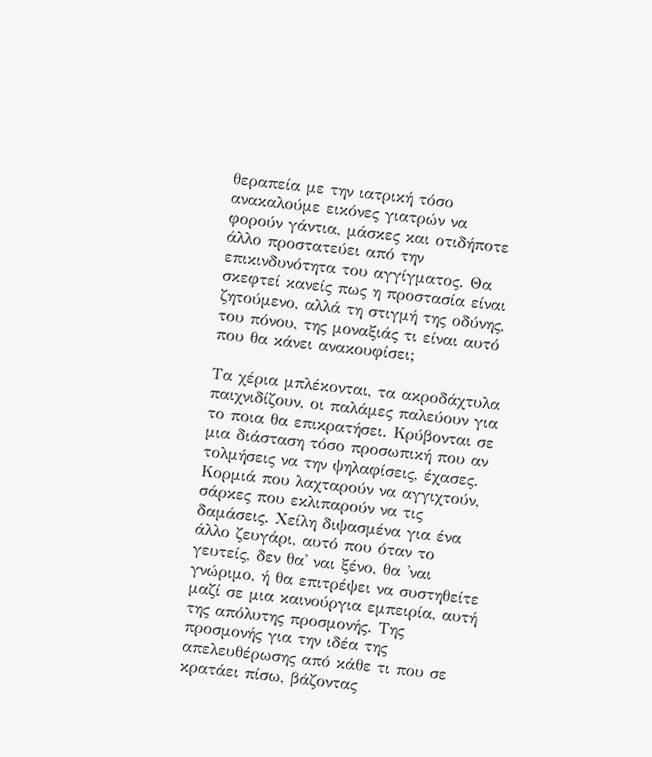θεραπεία με την ιατρική τόσο ανακαλούμε εικόνες γιατρών να φορούν γάντια, μάσκες και οτιδήποτε άλλο προστατεύει από την επικινδυνότητα του αγγίγματος. Θα σκεφτεί κανείς πως η προστασία είναι ζητούμενο, αλλά τη στιγμή της οδύνης, του πόνου, της μοναξιάς τι είναι αυτό που θα κάνει ανακουφίσει;

Τα χέρια μπλέκονται, τα ακροδάχτυλα παιχνιδίζουν, οι παλάμες παλεύουν για το ποια θα επικρατήσει. Κρύβονται σε μια διάσταση τόσο προσωπική που αν τολμήσεις να την ψηλαφίσεις, έχασες. Κορμιά που λαχταρούν να αγγιχτούν, σάρκες που εκλιπαρούν να τις δαμάσεις. Χείλη διψασμένα για ένα άλλο ζευγάρι, αυτό που όταν το γευτείς, δεν θα' ναι ξένο, θα 'ναι γνώριμο, ή θα επιτρέψει να συστηθείτε μαζί σε μια καινούργια εμπειρία, αυτή της απόλυτης προσμονής. Της προσμονής για την ιδέα της απελευθέρωσης από κάθε τι που σε κρατάει πίσω, βάζοντας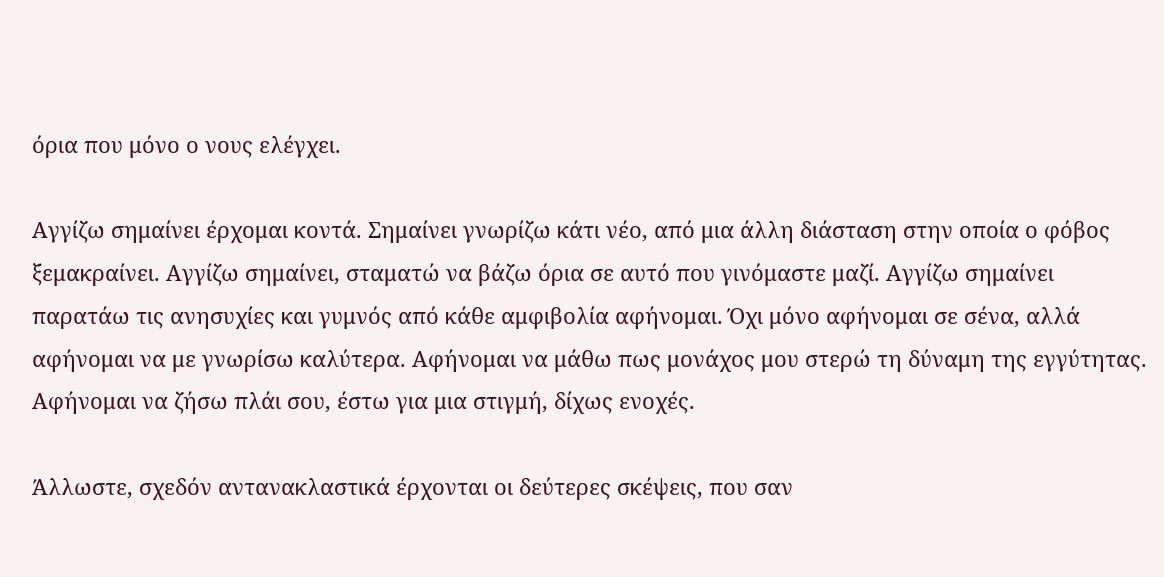όρια που μόνο ο νους ελέγχει.

Αγγίζω σημαίνει έρχομαι κοντά. Σημαίνει γνωρίζω κάτι νέο, από μια άλλη διάσταση στην οποία ο φόβος ξεμακραίνει. Αγγίζω σημαίνει, σταματώ να βάζω όρια σε αυτό που γινόμαστε μαζί. Αγγίζω σημαίνει παρατάω τις ανησυχίες και γυμνός από κάθε αμφιβολία αφήνομαι. Όχι μόνο αφήνομαι σε σένα, αλλά αφήνομαι να με γνωρίσω καλύτερα. Αφήνομαι να μάθω πως μονάχος μου στερώ τη δύναμη της εγγύτητας. Αφήνομαι να ζήσω πλάι σου, έστω για μια στιγμή, δίχως ενοχές.

Άλλωστε, σχεδόν αντανακλαστικά έρχονται οι δεύτερες σκέψεις, που σαν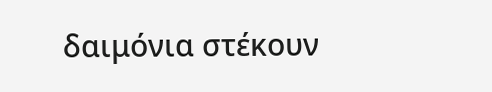δαιμόνια στέκουν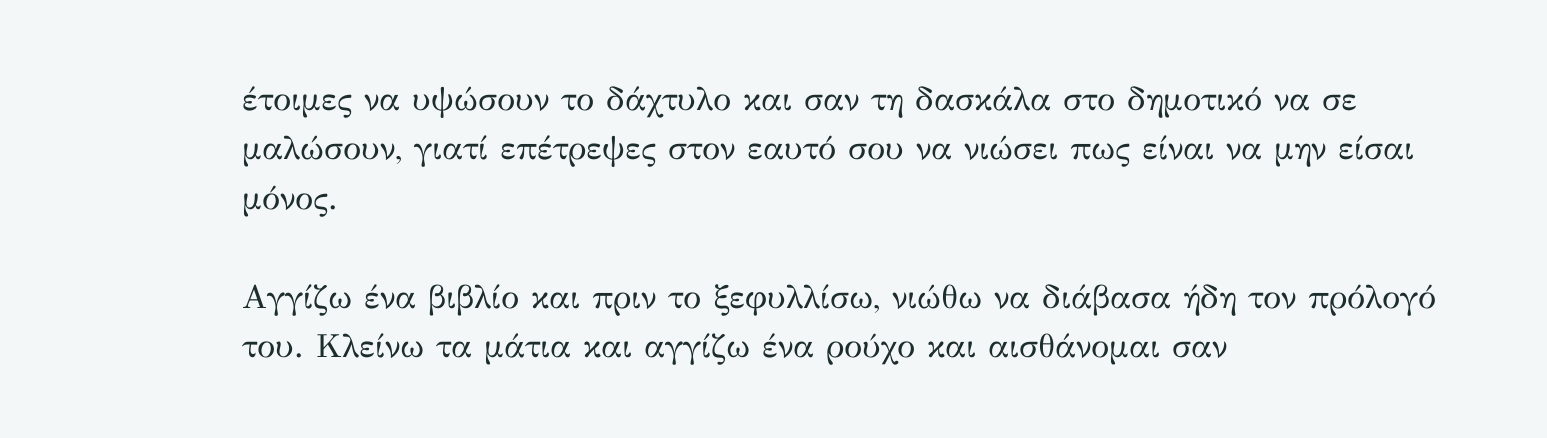έτοιμες να υψώσουν το δάχτυλο και σαν τη δασκάλα στο δημοτικό να σε μαλώσουν, γιατί επέτρεψες στον εαυτό σου να νιώσει πως είναι να μην είσαι μόνος.

Αγγίζω ένα βιβλίο και πριν το ξεφυλλίσω, νιώθω να διάβασα ήδη τον πρόλογό του. Κλείνω τα μάτια και αγγίζω ένα ρούχο και αισθάνομαι σαν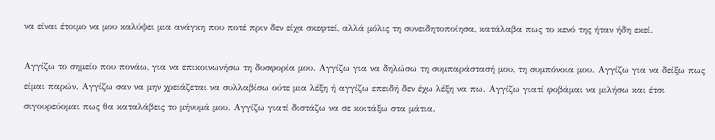να είναι έτοιμο να μου καλύψει μια ανάγκη που ποτέ πριν δεν είχα σκεφτεί, αλλά μόλις τη συνειδητοποίησα, κατάλαβα πως το κενό της ήταν ήδη εκεί.

Αγγίζω το σημείο που πονάω, για να επικοινωνήσω τη δυσφορία μου. Αγγίζω για να δηλώσω τη συμπαράστασή μου, τη συμπόνοια μου. Αγγίζω για να δείξω πως είμαι παρών. Αγγίζω σαν να μην χρειάζεται να συλλαβίσω ούτε μια λέξη ή αγγίζω επειδή δεν έχω λέξη να πω. Αγγίζω γιατί φοβάμαι να μιλήσω και έτσι σιγουρεύομαι πως θα καταλάβεις το μήνυμά μου. Αγγίζω γιατί διστάζω να σε κοιτάξω στα μάτια.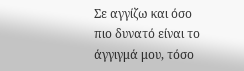Σε αγγίζω και όσο πιο δυνατό είναι το άγγιγμά μου, τόσο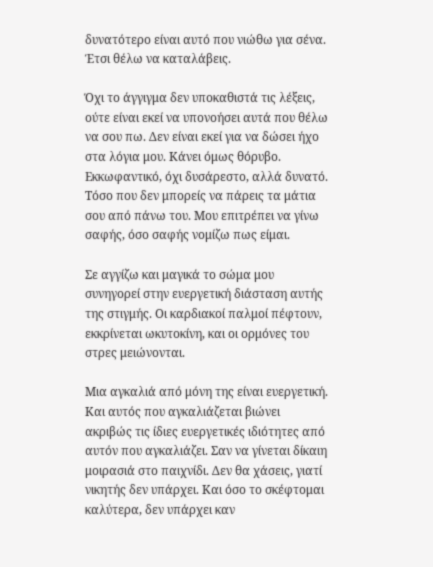δυνατότερο είναι αυτό που νιώθω για σένα. Έτσι θέλω να καταλάβεις.

Όχι το άγγιγμα δεν υποκαθιστά τις λέξεις, ούτε είναι εκεί να υπονοήσει αυτά που θέλω να σου πω. Δεν είναι εκεί για να δώσει ήχο στα λόγια μου. Κάνει όμως θόρυβο. Εκκωφαντικό, όχι δυσάρεστο, αλλά δυνατό. Τόσο που δεν μπορείς να πάρεις τα μάτια σου από πάνω του. Μου επιτρέπει να γίνω σαφής, όσο σαφής νομίζω πως είμαι.

Σε αγγίζω και μαγικά το σώμα μου συνηγορεί στην ευεργετική διάσταση αυτής της στιγμής. Οι καρδιακοί παλμοί πέφτουν, εκκρίνεται ωκυτοκίνη, και οι ορμόνες του στρες μειώνονται.

Μια αγκαλιά από μόνη της είναι ευεργετική. Και αυτός που αγκαλιάζεται βιώνει ακριβώς τις ίδιες ευεργετικές ιδιότητες από αυτόν που αγκαλιάζει. Σαν να γίνεται δίκαιη μοιρασιά στο παιχνίδι. Δεν θα χάσεις, γιατί νικητής δεν υπάρχει. Και όσο το σκέφτομαι καλύτερα, δεν υπάρχει καν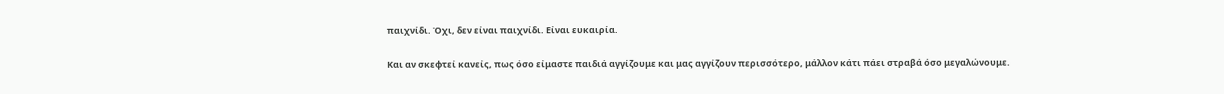παιχνίδι. Όχι, δεν είναι παιχνίδι. Είναι ευκαιρία.

Και αν σκεφτεί κανείς, πως όσο είμαστε παιδιά αγγίζουμε και μας αγγίζουν περισσότερο, μάλλον κάτι πάει στραβά όσο μεγαλώνουμε.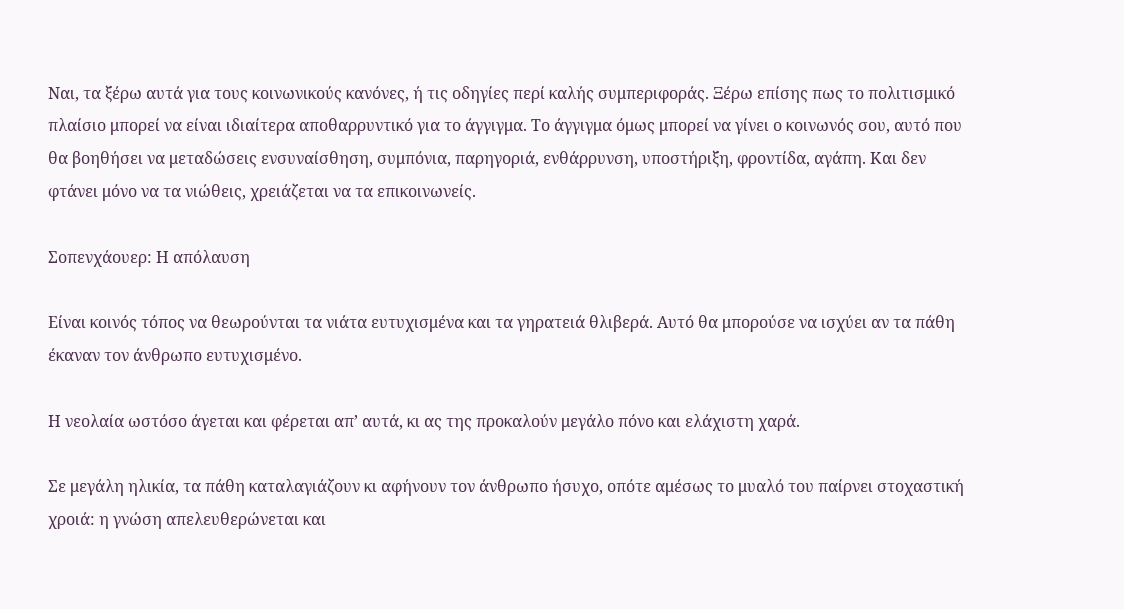Ναι, τα ξέρω αυτά για τους κοινωνικούς κανόνες, ή τις οδηγίες περί καλής συμπεριφοράς. Ξέρω επίσης πως το πολιτισμικό πλαίσιο μπορεί να είναι ιδιαίτερα αποθαρρυντικό για το άγγιγμα. Το άγγιγμα όμως μπορεί να γίνει ο κοινωνός σου, αυτό που θα βοηθήσει να μεταδώσεις ενσυναίσθηση, συμπόνια, παρηγοριά, ενθάρρυνση, υποστήριξη, φροντίδα, αγάπη. Και δεν φτάνει μόνο να τα νιώθεις, χρειάζεται να τα επικοινωνείς.

Σοπενχάουερ: Η απόλαυση

Είναι κοινός τόπος να θεωρούνται τα νιάτα ευτυχισμένα και τα γηρατειά θλιβερά. Αυτό θα μπορούσε να ισχύει αν τα πάθη έκαναν τον άνθρωπο ευτυχισμένο.

Η νεολαία ωστόσο άγεται και φέρεται απ’ αυτά, κι ας της προκαλούν μεγάλο πόνο και ελάχιστη χαρά.

Σε μεγάλη ηλικία, τα πάθη καταλαγιάζουν κι αφήνουν τον άνθρωπο ήσυχο, οπότε αμέσως το μυαλό του παίρνει στοχαστική χροιά: η γνώση απελευθερώνεται και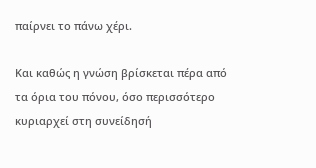παίρνει το πάνω χέρι.

Και καθώς η γνώση βρίσκεται πέρα από τα όρια του πόνου, όσο περισσότερο κυριαρχεί στη συνείδησή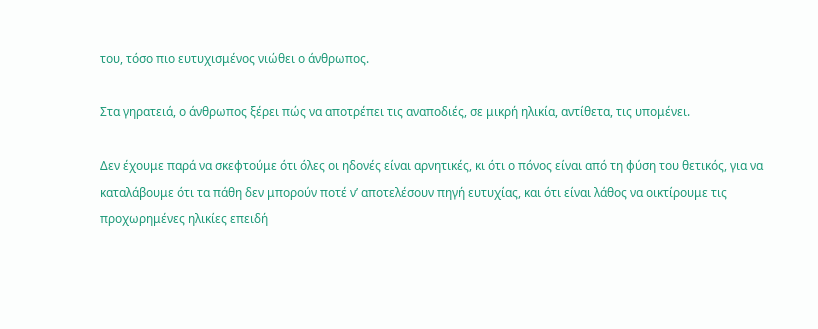του, τόσο πιο ευτυχισμένος νιώθει ο άνθρωπος.

Στα γηρατειά, ο άνθρωπος ξέρει πώς να αποτρέπει τις αναποδιές, σε μικρή ηλικία, αντίθετα, τις υπομένει.

Δεν έχουμε παρά να σκεφτούμε ότι όλες οι ηδονές είναι αρνητικές, κι ότι ο πόνος είναι από τη φύση του θετικός, για να καταλάβουμε ότι τα πάθη δεν μπορούν ποτέ ν’ αποτελέσουν πηγή ευτυχίας, και ότι είναι λάθος να οικτίρουμε τις προχωρημένες ηλικίες επειδή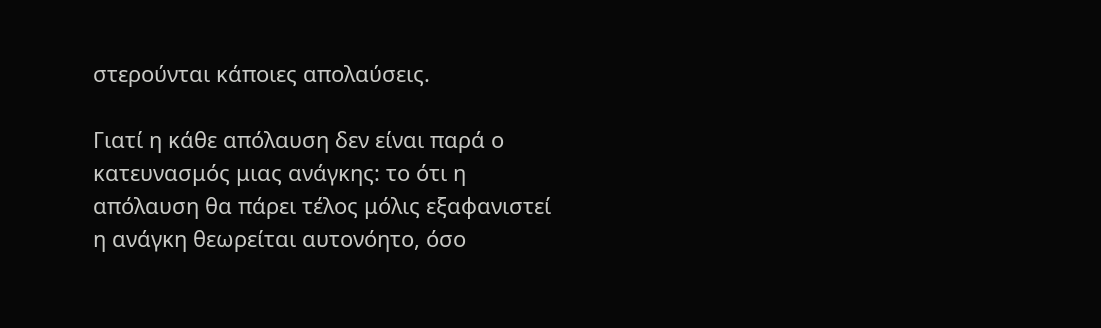στερούνται κάποιες απολαύσεις.

Γιατί η κάθε απόλαυση δεν είναι παρά ο κατευνασμός μιας ανάγκης: το ότι η απόλαυση θα πάρει τέλος μόλις εξαφανιστεί η ανάγκη θεωρείται αυτονόητο, όσο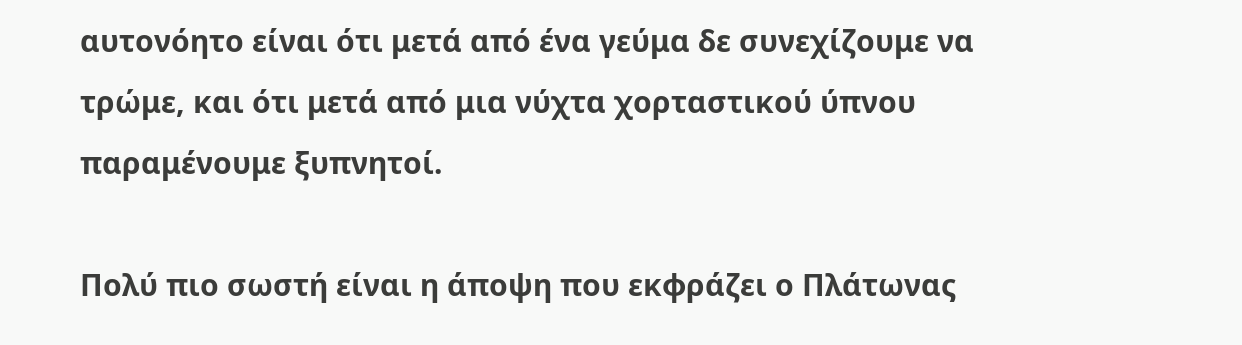αυτονόητο είναι ότι μετά από ένα γεύμα δε συνεχίζουμε να τρώμε, και ότι μετά από μια νύχτα χορταστικού ύπνου παραμένουμε ξυπνητοί.

Πολύ πιο σωστή είναι η άποψη που εκφράζει ο Πλάτωνας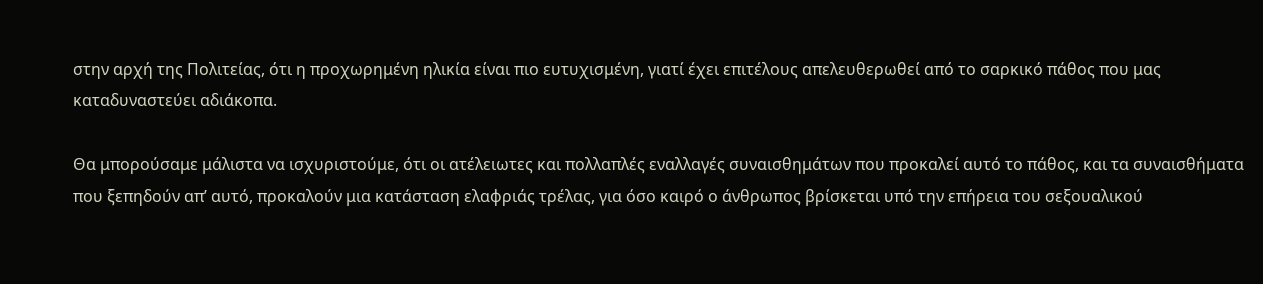στην αρχή της Πολιτείας, ότι η προχωρημένη ηλικία είναι πιο ευτυχισμένη, γιατί έχει επιτέλους απελευθερωθεί από το σαρκικό πάθος που μας καταδυναστεύει αδιάκοπα.

Θα μπορούσαμε μάλιστα να ισχυριστούμε, ότι οι ατέλειωτες και πολλαπλές εναλλαγές συναισθημάτων που προκαλεί αυτό το πάθος, και τα συναισθήματα που ξεπηδούν απ’ αυτό, προκαλούν μια κατάσταση ελαφριάς τρέλας, για όσο καιρό ο άνθρωπος βρίσκεται υπό την επήρεια του σεξουαλικού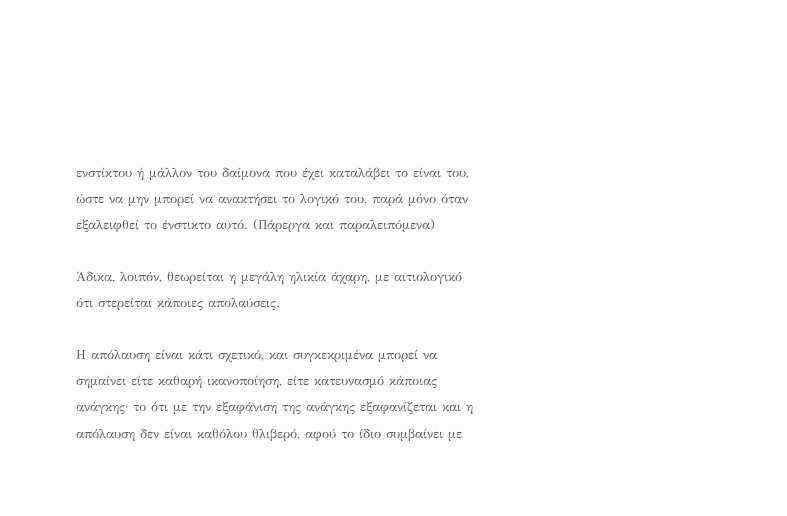ενστίκτου ή μάλλον του δαίμονα που έχει καταλάβει το είναι του, ώστε να μην μπορεί να ανακτήσει το λογικό του, παρά μόνο όταν εξαλειφθεί το ένστικτο αυτό. (Πάρεργα και παραλειπόμενα)

Άδικα, λοιπόν, θεωρείται η μεγάλη ηλικία άχαρη, με αιτιολογικό ότι στερείται κάποιες απολαύσεις.

Η απόλαυση είναι κάτι σχετικό, και συγκεκριμένα μπορεί να σημαίνει είτε καθαρή ικανοποίηση, είτε κατευνασμό κάποιας ανάγκης· το ότι με την εξαφάνιση της ανάγκης εξαφανίζεται και η απόλαυση δεν είναι καθόλου θλιβερό, αφού το ίδιο συμβαίνει με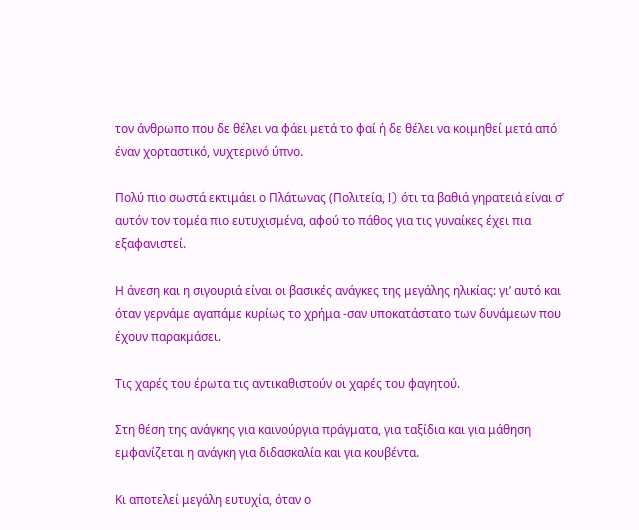τον άνθρωπο που δε θέλει να φάει μετά το φαί ή δε θέλει να κοιμηθεί μετά από έναν χορταστικό, νυχτερινό ύπνο.

Πολύ πιο σωστά εκτιμάει ο Πλάτωνας (Πολιτεία, I) ότι τα βαθιά γηρατειά είναι σ’ αυτόν τον τομέα πιο ευτυχισμένα, αφού το πάθος για τις γυναίκες έχει πια εξαφανιστεί.

Η άνεση και η σιγουριά είναι οι βασικές ανάγκες της μεγάλης ηλικίας: γι’ αυτό και όταν γερνάμε αγαπάμε κυρίως το χρήμα -σαν υποκατάστατο των δυνάμεων που έχουν παρακμάσει.

Τις χαρές του έρωτα τις αντικαθιστούν οι χαρές του φαγητού.

Στη θέση της ανάγκης για καινούργια πράγματα, για ταξίδια και για μάθηση εμφανίζεται η ανάγκη για διδασκαλία και για κουβέντα.

Κι αποτελεί μεγάλη ευτυχία, όταν ο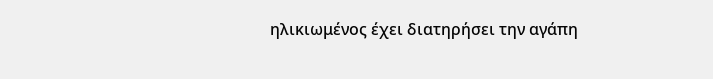ηλικιωμένος έχει διατηρήσει την αγάπη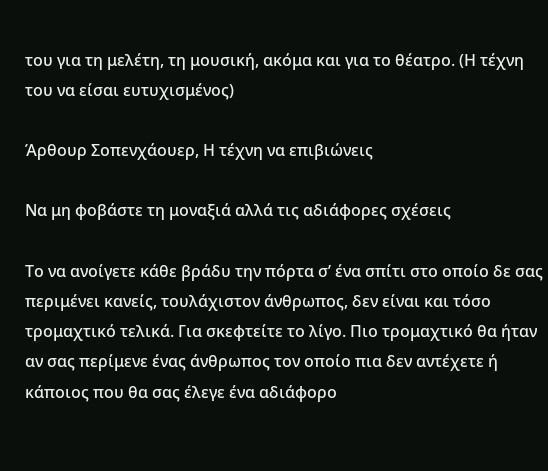του για τη μελέτη, τη μουσική, ακόμα και για το θέατρο. (Η τέχνη του να είσαι ευτυχισμένος)

Άρθουρ Σοπενχάουερ, Η τέχνη να επιβιώνεις

Να μη φοβάστε τη μοναξιά αλλά τις αδιάφορες σχέσεις

Το να ανοίγετε κάθε βράδυ την πόρτα σ’ ένα σπίτι στο οποίο δε σας περιμένει κανείς, τουλάχιστον άνθρωπος, δεν είναι και τόσο τρομαχτικό τελικά. Για σκεφτείτε το λίγο. Πιο τρομαχτικό θα ήταν αν σας περίμενε ένας άνθρωπος τον οποίο πια δεν αντέχετε ή κάποιος που θα σας έλεγε ένα αδιάφορο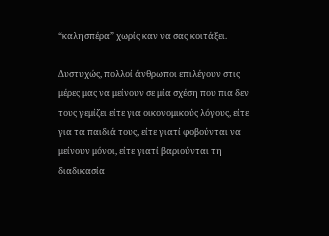“καλησπέρα” χωρίς καν να σας κοιτάξει.

Δυστυχώς, πολλοί άνθρωποι επιλέγουν στις μέρες μας να μείνουν σε μία σχέση που πια δεν τους γεμίζει είτε για οικονομικούς λόγους, είτε για τα παιδιά τους, είτε γιατί φοβούνται να μείνουν μόνοι, είτε γιατί βαριούνται τη διαδικασία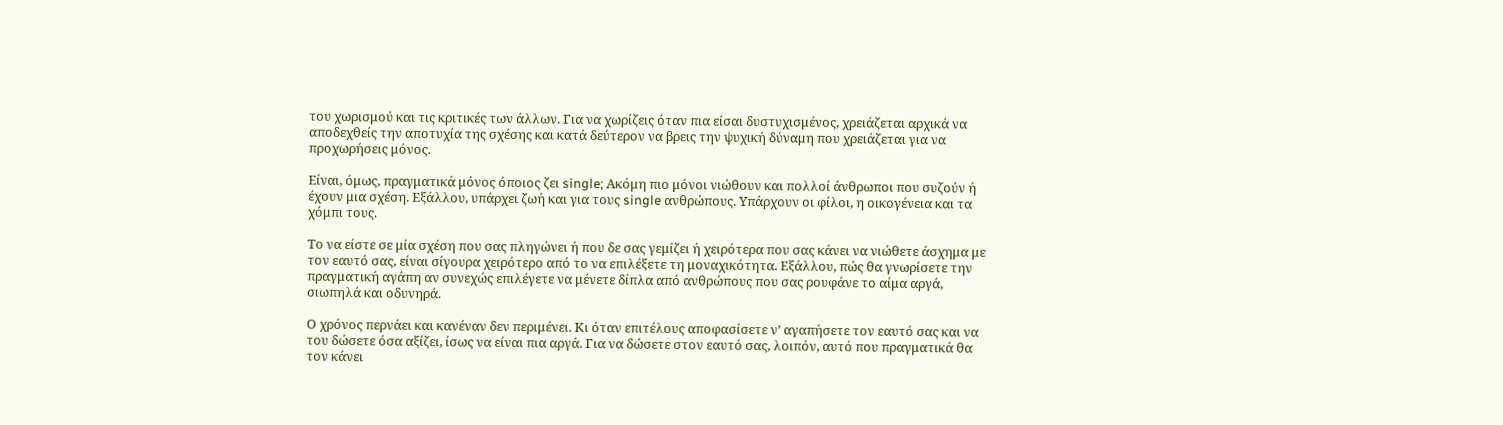του χωρισμού και τις κριτικές των άλλων. Για να χωρίζεις όταν πια είσαι δυστυχισμένος, χρειάζεται αρχικά να αποδεχθείς την αποτυχία της σχέσης και κατά δεύτερον να βρεις την ψυχική δύναμη που χρειάζεται για να προχωρήσεις μόνος.

Είναι, όμως, πραγματικά μόνος όποιος ζει single; Ακόμη πιο μόνοι νιώθουν και πολλοί άνθρωποι που συζούν ή έχουν μια σχέση. Εξάλλου, υπάρχει ζωή και για τους single ανθρώπους. Υπάρχουν οι φίλοι, η οικογένεια και τα χόμπι τους.

Το να είστε σε μία σχέση που σας πληγώνει ή που δε σας γεμίζει ή χειρότερα που σας κάνει να νιώθετε άσχημα με τον εαυτό σας, είναι σίγουρα χειρότερο από το να επιλέξετε τη μοναχικότητα. Εξάλλου, πώς θα γνωρίσετε την πραγματική αγάπη αν συνεχώς επιλέγετε να μένετε δίπλα από ανθρώπους που σας ρουφάνε το αίμα αργά, σιωπηλά και οδυνηρά.

Ο χρόνος περνάει και κανέναν δεν περιμένει. Κι όταν επιτέλους αποφασίσετε ν’ αγαπήσετε τον εαυτό σας και να του δώσετε όσα αξίζει, ίσως να είναι πια αργά. Για να δώσετε στον εαυτό σας, λοιπόν, αυτό που πραγματικά θα τον κάνει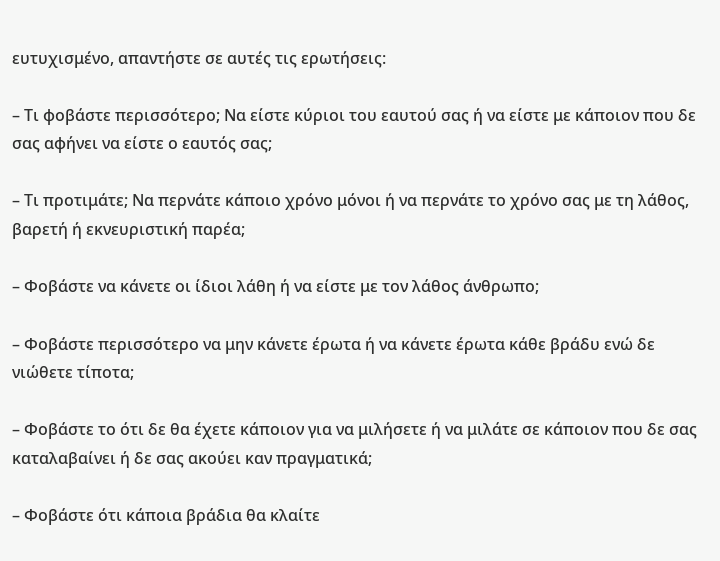ευτυχισμένο, απαντήστε σε αυτές τις ερωτήσεις:

– Τι φοβάστε περισσότερο; Να είστε κύριοι του εαυτού σας ή να είστε με κάποιον που δε σας αφήνει να είστε ο εαυτός σας;

– Τι προτιμάτε; Να περνάτε κάποιο χρόνο μόνοι ή να περνάτε το χρόνο σας με τη λάθος, βαρετή ή εκνευριστική παρέα;

– Φοβάστε να κάνετε οι ίδιοι λάθη ή να είστε με τον λάθος άνθρωπο;

– Φοβάστε περισσότερο να μην κάνετε έρωτα ή να κάνετε έρωτα κάθε βράδυ ενώ δε νιώθετε τίποτα;

– Φοβάστε το ότι δε θα έχετε κάποιον για να μιλήσετε ή να μιλάτε σε κάποιον που δε σας καταλαβαίνει ή δε σας ακούει καν πραγματικά;

– Φοβάστε ότι κάποια βράδια θα κλαίτε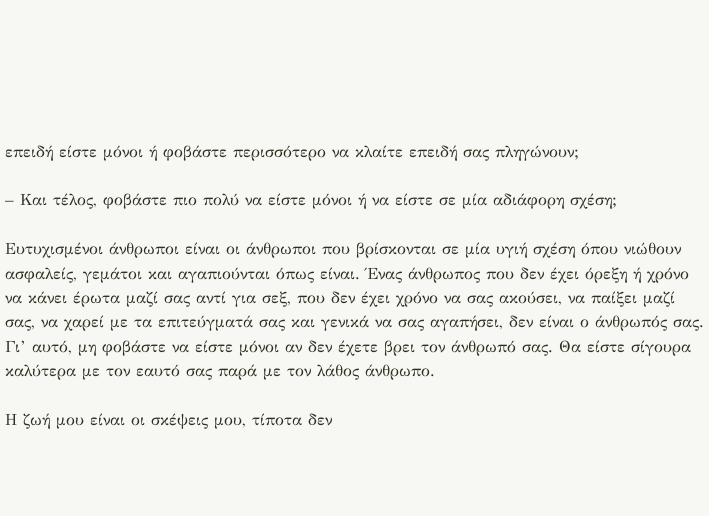επειδή είστε μόνοι ή φοβάστε περισσότερο να κλαίτε επειδή σας πληγώνουν;

– Και τέλος, φοβάστε πιο πολύ να είστε μόνοι ή να είστε σε μία αδιάφορη σχέση;

Ευτυχισμένοι άνθρωποι είναι οι άνθρωποι που βρίσκονται σε μία υγιή σχέση όπου νιώθουν ασφαλείς, γεμάτοι και αγαπιούνται όπως είναι. Ένας άνθρωπος που δεν έχει όρεξη ή χρόνο να κάνει έρωτα μαζί σας αντί για σεξ, που δεν έχει χρόνο να σας ακούσει, να παίξει μαζί σας, να χαρεί με τα επιτεύγματά σας και γενικά να σας αγαπήσει, δεν είναι ο άνθρωπός σας. Γι’ αυτό, μη φοβάστε να είστε μόνοι αν δεν έχετε βρει τον άνθρωπό σας. Θα είστε σίγουρα καλύτερα με τον εαυτό σας παρά με τον λάθος άνθρωπο.

Η ζωή μου είναι οι σκέψεις μου, τίποτα δεν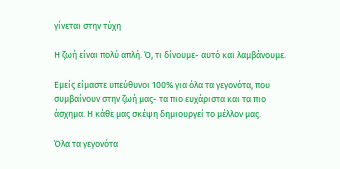γίνεται στην τύχη

Η ζωή είναι πολύ απλή. Ό, τι δίνουμε- αυτό και λαμβάνουμε.

Εμείς είμαστε υπεύθυνοι 100% για όλα τα γεγονότα, που συμβαίνουν στην ζωή μας- τα πιο ευχάριστα και τα πιο άσχημα. Η κάθε μας σκέψη δημιουργεί το μέλλον μας.

Όλα τα γεγονότα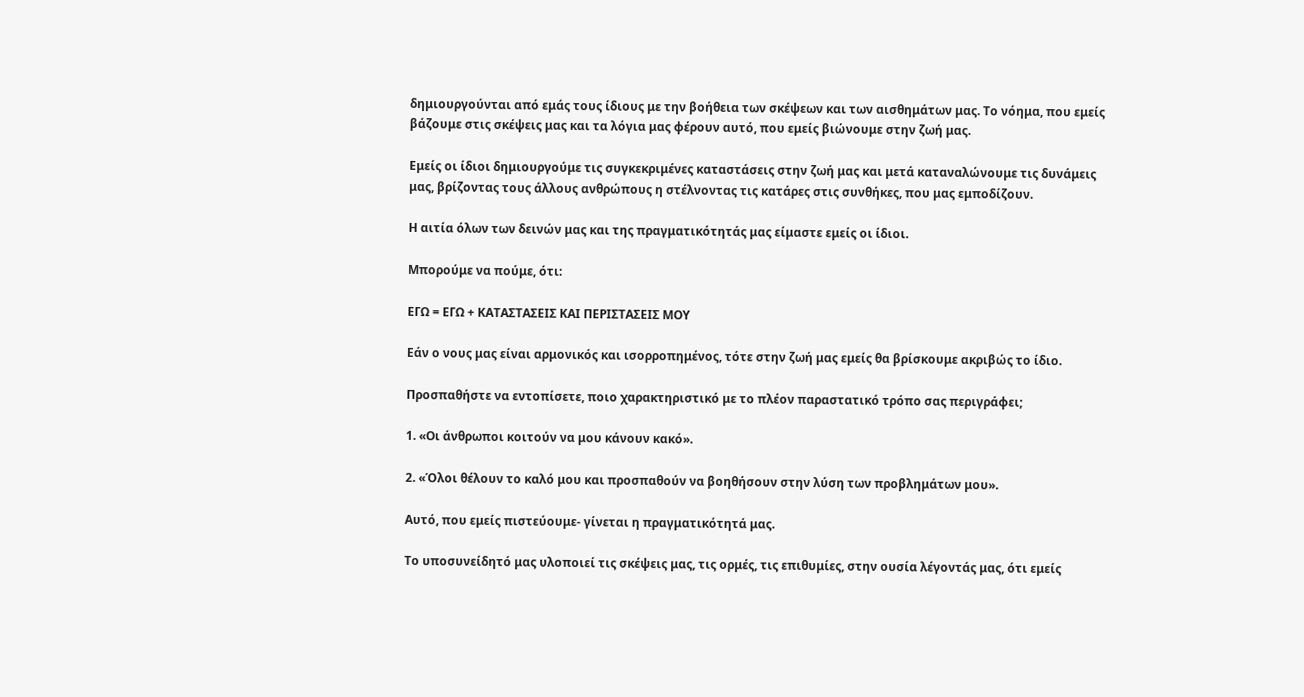δημιουργούνται από εμάς τους ίδιους με την βοήθεια των σκέψεων και των αισθημάτων μας. Το νόημα, που εμείς βάζουμε στις σκέψεις μας και τα λόγια μας φέρουν αυτό, που εμείς βιώνουμε στην ζωή μας.

Εμείς οι ίδιοι δημιουργούμε τις συγκεκριμένες καταστάσεις στην ζωή μας και μετά καταναλώνουμε τις δυνάμεις μας, βρίζοντας τους άλλους ανθρώπους η στέλνοντας τις κατάρες στις συνθήκες, που μας εμποδίζουν.

Η αιτία όλων των δεινών μας και της πραγματικότητάς μας είμαστε εμείς οι ίδιοι.

Μπορούμε να πούμε, ότι:

ΕΓΩ = ΕΓΩ + ΚΑΤΑΣΤΑΣΕΙΣ ΚΑΙ ΠΕΡΙΣΤΑΣΕΙΣ ΜΟΥ

Εάν ο νους μας είναι αρμονικός και ισορροπημένος, τότε στην ζωή μας εμείς θα βρίσκουμε ακριβώς το ίδιο.

Προσπαθήστε να εντοπίσετε, ποιο χαρακτηριστικό με το πλέον παραστατικό τρόπο σας περιγράφει;

1. «Οι άνθρωποι κοιτούν να μου κάνουν κακό».

2. «Όλοι θέλουν το καλό μου και προσπαθούν να βοηθήσουν στην λύση των προβλημάτων μου».

Αυτό, που εμείς πιστεύουμε- γίνεται η πραγματικότητά μας.

Το υποσυνείδητό μας υλοποιεί τις σκέψεις μας, τις ορμές, τις επιθυμίες, στην ουσία λέγοντάς μας, ότι εμείς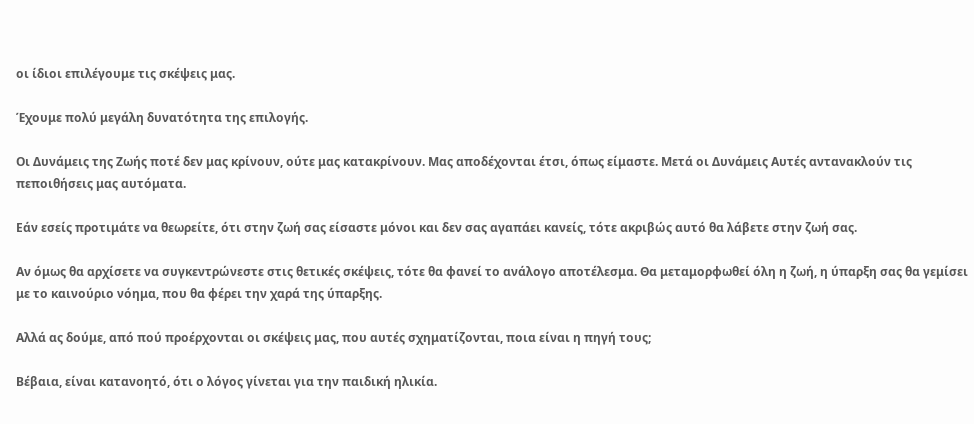οι ίδιοι επιλέγουμε τις σκέψεις μας.

Έχουμε πολύ μεγάλη δυνατότητα της επιλογής.

Οι Δυνάμεις της Ζωής ποτέ δεν μας κρίνουν, ούτε μας κατακρίνουν. Μας αποδέχονται έτσι, όπως είμαστε. Μετά οι Δυνάμεις Αυτές αντανακλούν τις πεποιθήσεις μας αυτόματα.

Εάν εσείς προτιμάτε να θεωρείτε, ότι στην ζωή σας είσαστε μόνοι και δεν σας αγαπάει κανείς, τότε ακριβώς αυτό θα λάβετε στην ζωή σας.

Αν όμως θα αρχίσετε να συγκεντρώνεστε στις θετικές σκέψεις, τότε θα φανεί το ανάλογο αποτέλεσμα. Θα μεταμορφωθεί όλη η ζωή, η ύπαρξη σας θα γεμίσει με το καινούριο νόημα, που θα φέρει την χαρά της ύπαρξης.

Αλλά ας δούμε, από πού προέρχονται οι σκέψεις μας, που αυτές σχηματίζονται, ποια είναι η πηγή τους;

Βέβαια, είναι κατανοητό, ότι ο λόγος γίνεται για την παιδική ηλικία.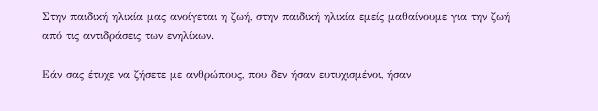Στην παιδική ηλικία μας ανοίγεται η ζωή, στην παιδική ηλικία εμείς μαθαίνουμε για την ζωή από τις αντιδράσεις των ενηλίκων.

Εάν σας έτυχε να ζήσετε με ανθρώπους, που δεν ήσαν ευτυχισμένοι, ήσαν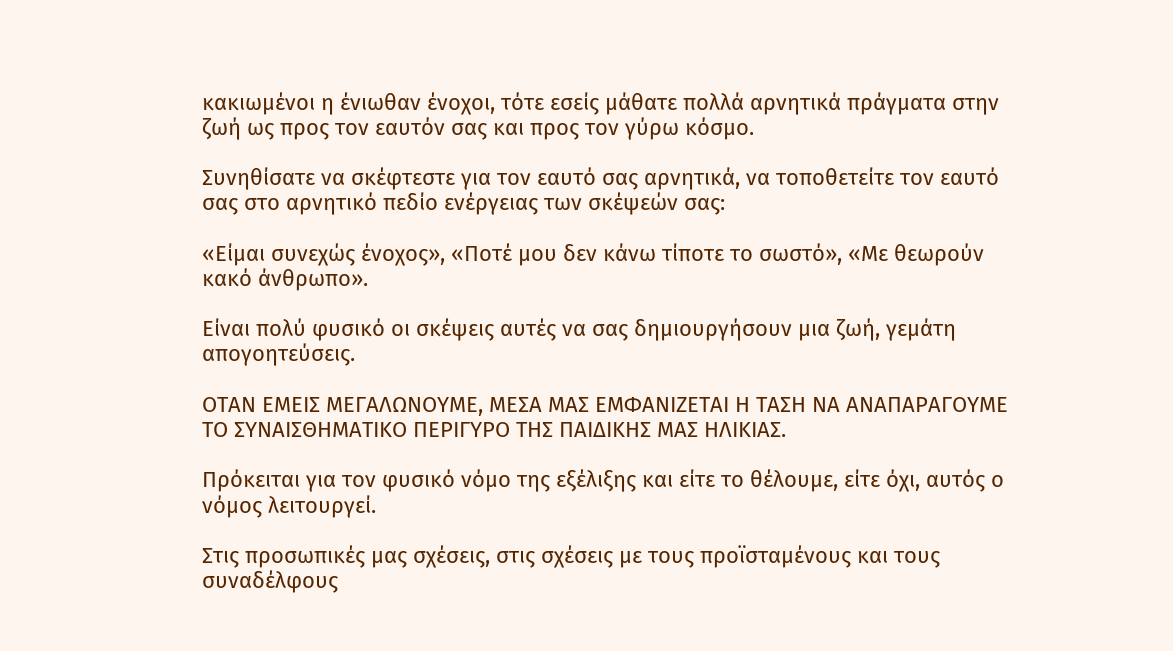κακιωμένοι η ένιωθαν ένοχοι, τότε εσείς μάθατε πολλά αρνητικά πράγματα στην ζωή ως προς τον εαυτόν σας και προς τον γύρω κόσμο.

Συνηθίσατε να σκέφτεστε για τον εαυτό σας αρνητικά, να τοποθετείτε τον εαυτό σας στο αρνητικό πεδίο ενέργειας των σκέψεών σας:

«Είμαι συνεχώς ένοχος», «Ποτέ μου δεν κάνω τίποτε το σωστό», «Με θεωρούν κακό άνθρωπο».

Είναι πολύ φυσικό οι σκέψεις αυτές να σας δημιουργήσουν μια ζωή, γεμάτη απογοητεύσεις.

ΟΤΑΝ ΕΜΕΙΣ ΜΕΓΑΛΩΝΟΥΜΕ, ΜΕΣΑ ΜΑΣ ΕΜΦΑΝΙΖΕΤΑΙ Η ΤΑΣΗ ΝΑ ΑΝΑΠΑΡΑΓΟΥΜΕ ΤΟ ΣΥΝΑΙΣΘΗΜΑΤΙΚΟ ΠΕΡΙΓΥΡΟ ΤΗΣ ΠΑΙΔΙΚΗΣ ΜΑΣ ΗΛΙΚΙΑΣ.

Πρόκειται για τον φυσικό νόμο της εξέλιξης και είτε το θέλουμε, είτε όχι, αυτός ο νόμος λειτουργεί.

Στις προσωπικές μας σχέσεις, στις σχέσεις με τους προϊσταμένους και τους συναδέλφους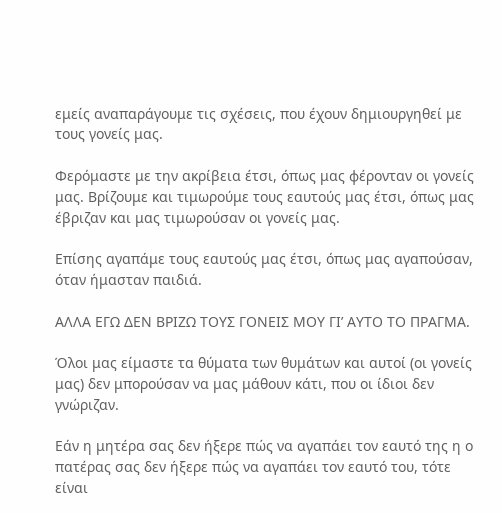εμείς αναπαράγουμε τις σχέσεις, που έχουν δημιουργηθεί με τους γονείς μας.

Φερόμαστε με την ακρίβεια έτσι, όπως μας φέρονταν οι γονείς μας. Βρίζουμε και τιμωρούμε τους εαυτούς μας έτσι, όπως μας έβριζαν και μας τιμωρούσαν οι γονείς μας.

Επίσης αγαπάμε τους εαυτούς μας έτσι, όπως μας αγαπούσαν, όταν ήμασταν παιδιά.

ΑΛΛΑ ΕΓΩ ΔΕΝ ΒΡΙΖΩ ΤΟΥΣ ΓΟΝΕΙΣ ΜΟΥ ΓΙ’ ΑΥΤΟ ΤΟ ΠΡΑΓΜΑ.

Όλοι μας είμαστε τα θύματα των θυμάτων και αυτοί (οι γονείς μας) δεν μπορούσαν να μας μάθουν κάτι, που οι ίδιοι δεν γνώριζαν.

Εάν η μητέρα σας δεν ήξερε πώς να αγαπάει τον εαυτό της η ο πατέρας σας δεν ήξερε πώς να αγαπάει τον εαυτό του, τότε είναι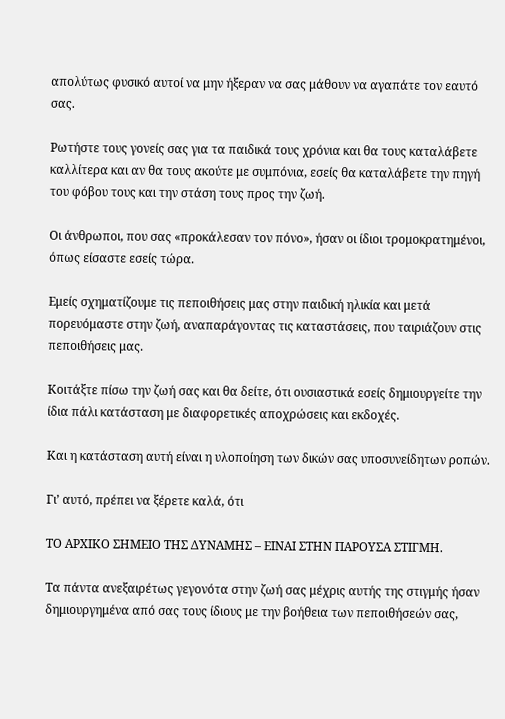απολύτως φυσικό αυτοί να μην ήξεραν να σας μάθουν να αγαπάτε τον εαυτό σας.

Ρωτήστε τους γονείς σας για τα παιδικά τους χρόνια και θα τους καταλάβετε καλλίτερα και αν θα τους ακούτε με συμπόνια, εσείς θα καταλάβετε την πηγή του φόβου τους και την στάση τους προς την ζωή.

Οι άνθρωποι, που σας «προκάλεσαν τον πόνο», ήσαν οι ίδιοι τρομοκρατημένοι, όπως είσαστε εσείς τώρα.

Εμείς σχηματίζουμε τις πεποιθήσεις μας στην παιδική ηλικία και μετά πορευόμαστε στην ζωή, αναπαράγοντας τις καταστάσεις, που ταιριάζουν στις πεποιθήσεις μας.

Κοιτάξτε πίσω την ζωή σας και θα δείτε, ότι ουσιαστικά εσείς δημιουργείτε την ίδια πάλι κατάσταση με διαφορετικές αποχρώσεις και εκδοχές.

Και η κατάσταση αυτή είναι η υλοποίηση των δικών σας υποσυνείδητων ροπών.

Γι’ αυτό, πρέπει να ξέρετε καλά, ότι

ΤΟ ΑΡΧΙΚΟ ΣΗΜΕΙΟ ΤΗΣ ΔΥΝΑΜΗΣ – ΕΙΝΑΙ ΣΤΗΝ ΠΑΡΟΥΣΑ ΣΤΙΓΜΗ.

Τα πάντα ανεξαιρέτως γεγονότα στην ζωή σας μέχρις αυτής της στιγμής ήσαν δημιουργημένα από σας τους ίδιους με την βοήθεια των πεποιθήσεών σας,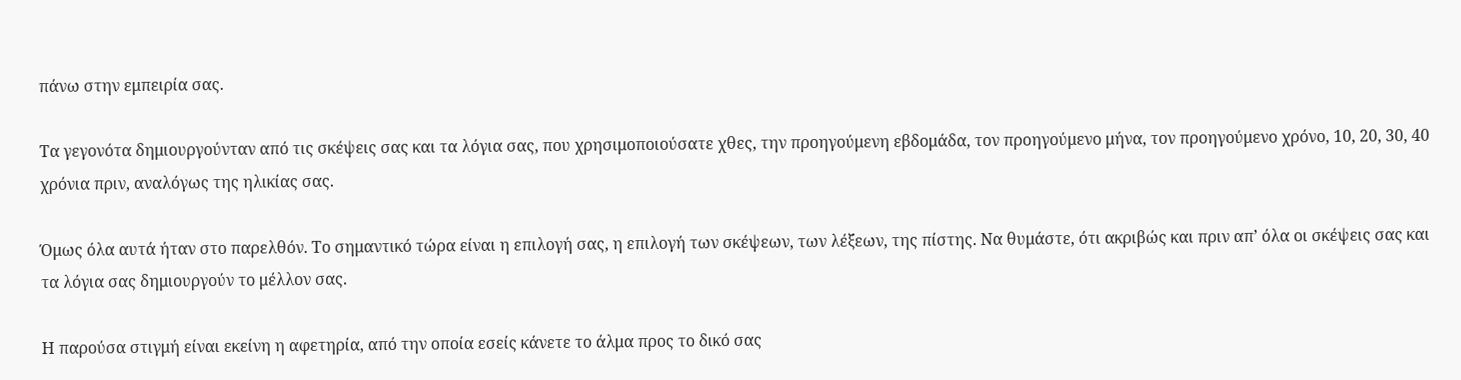πάνω στην εμπειρία σας.

Τα γεγονότα δημιουργούνταν από τις σκέψεις σας και τα λόγια σας, που χρησιμοποιούσατε χθες, την προηγούμενη εβδομάδα, τον προηγούμενο μήνα, τον προηγούμενο χρόνο, 10, 20, 30, 40 χρόνια πριν, αναλόγως της ηλικίας σας.

Όμως όλα αυτά ήταν στο παρελθόν. Το σημαντικό τώρα είναι η επιλογή σας, η επιλογή των σκέψεων, των λέξεων, της πίστης. Να θυμάστε, ότι ακριβώς και πριν απ’ όλα οι σκέψεις σας και τα λόγια σας δημιουργούν το μέλλον σας.

Η παρούσα στιγμή είναι εκείνη η αφετηρία, από την οποία εσείς κάνετε το άλμα προς το δικό σας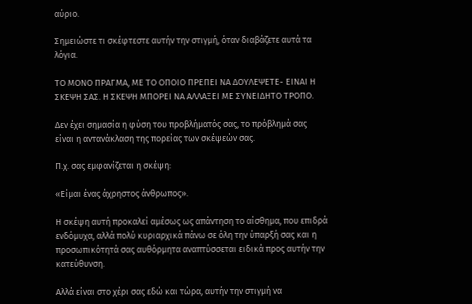αύριο.

Σημειώστε τι σκέφτεστε αυτήν την στιγμή, όταν διαβάζετε αυτά τα λόγια.

ΤΟ ΜΟΝΟ ΠΡΑΓΜΑ, ΜΕ ΤΟ ΟΠΟΙΟ ΠΡΕΠΕΙ ΝΑ ΔΟΥΛΕΨΕΤΕ- ΕΙΝΑΙ Η ΣΚΕΨΗ ΣΑΣ. Η ΣΚΕΨΗ ΜΠΟΡΕΙ ΝΑ ΑΛΛΑΞΕΙ ΜΕ ΣΥΝΕΙΔΗΤΟ ΤΡΟΠΟ.

Δεν έχει σημασία η φύση του προβλήματός σας, το πρόβλημά σας είναι η αντανάκλαση της πορείας των σκέψεών σας.

Π.χ. σας εμφανίζεται η σκέψη:

«Είμαι ένας άχρηστος άνθρωπος».

Η σκέψη αυτή προκαλεί αμέσως ως απάντηση το αίσθημα, που επιδρά ενδόμυχα, αλλά πολύ κυριαρχικά πάνω σε όλη την ύπαρξή σας και η προσωπικότητά σας αυθόρμητα αναπτύσσεται ειδικά προς αυτήν την κατεύθυνση.

Αλλά είναι στο χέρι σας εδώ και τώρα, αυτήν την στιγμή να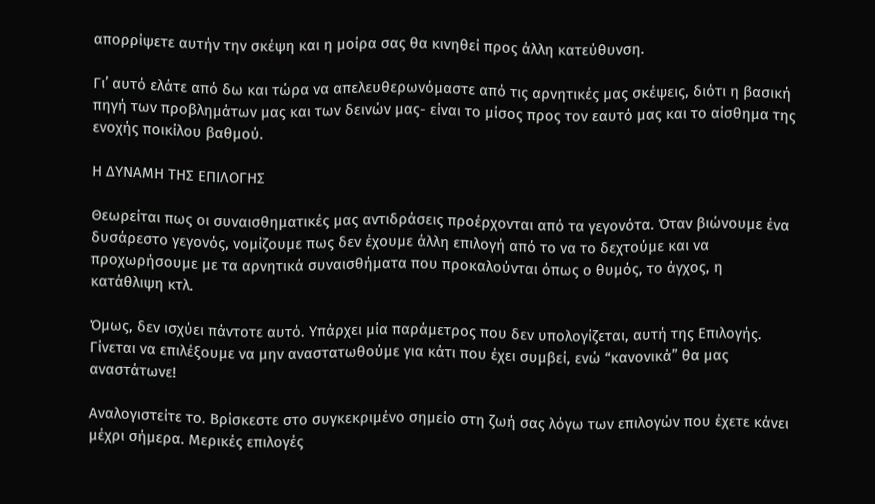απορρίψετε αυτήν την σκέψη και η μοίρα σας θα κινηθεί προς άλλη κατεύθυνση.

Γι’ αυτό ελάτε από δω και τώρα να απελευθερωνόμαστε από τις αρνητικές μας σκέψεις, διότι η βασική πηγή των προβλημάτων μας και των δεινών μας- είναι το μίσος προς τον εαυτό μας και το αίσθημα της ενοχής ποικίλου βαθμού.

Η ΔΥΝΑΜΗ ΤΗΣ ΕΠΙΛΟΓΗΣ

Θεωρείται πως οι συναισθηματικές μας αντιδράσεις προέρχονται από τα γεγονότα. Όταν βιώνουμε ένα δυσάρεστο γεγονός, νομίζουμε πως δεν έχουμε άλλη επιλογή από το να το δεχτούμε και να προχωρήσουμε με τα αρνητικά συναισθήματα που προκαλούνται όπως ο θυμός, το άγχος, η κατάθλιψη κτλ.

Όμως, δεν ισχύει πάντοτε αυτό. Υπάρχει μία παράμετρος που δεν υπολογίζεται, αυτή της Επιλογής. Γίνεται να επιλέξουμε να μην αναστατωθούμε για κάτι που έχει συμβεί, ενώ “κανονικά” θα μας αναστάτωνε!

Αναλογιστείτε το. Βρίσκεστε στο συγκεκριμένο σημείο στη ζωή σας λόγω των επιλογών που έχετε κάνει μέχρι σήμερα. Μερικές επιλογές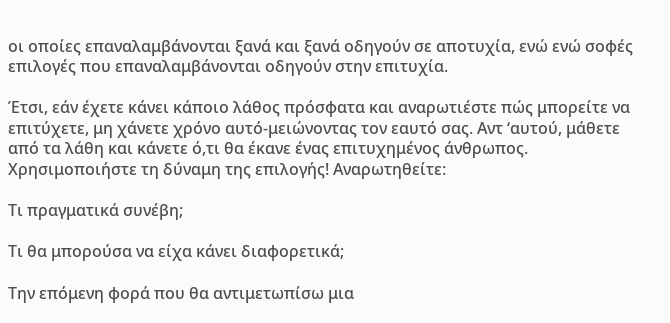οι οποίες επαναλαμβάνονται ξανά και ξανά οδηγούν σε αποτυχία, ενώ ενώ σοφές επιλογές που επαναλαμβάνονται οδηγούν στην επιτυχία.

Έτσι, εάν έχετε κάνει κάποιο λάθος πρόσφατα και αναρωτιέστε πώς μπορείτε να επιτύχετε, μη χάνετε χρόνο αυτό-μειώνοντας τον εαυτό σας. Αντ ‘αυτού, μάθετε από τα λάθη και κάνετε ό,τι θα έκανε ένας επιτυχημένος άνθρωπος. Χρησιμοποιήστε τη δύναμη της επιλογής! Αναρωτηθείτε:

Τι πραγματικά συνέβη;

Τι θα μπορούσα να είχα κάνει διαφορετικά;

Την επόμενη φορά που θα αντιμετωπίσω μια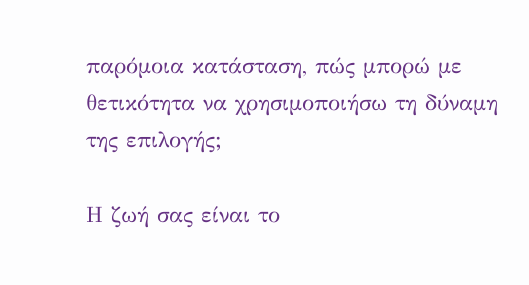παρόμοια κατάσταση, πώς μπορώ με θετικότητα να χρησιμοποιήσω τη δύναμη της επιλογής;

Η ζωή σας είναι το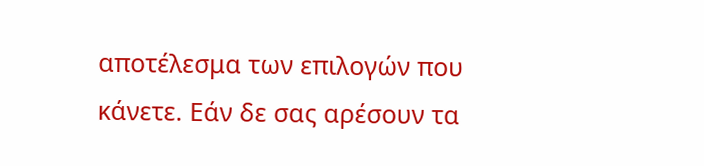αποτέλεσμα των επιλογών που κάνετε. Εάν δε σας αρέσουν τα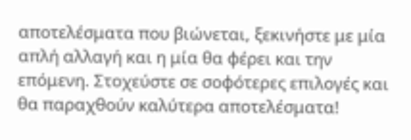αποτελέσματα που βιώνεται, ξεκινήστε με μία απλή αλλαγή και η μία θα φέρει και την επόμενη. Στοχεύστε σε σοφότερες επιλογές και θα παραχθούν καλύτερα αποτελέσματα!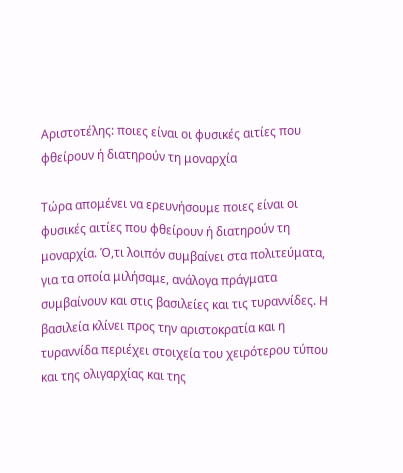Αριστοτέλης: ποιες είναι οι φυσικές αιτίες που φθείρουν ή διατηρούν τη μοναρχία

Τώρα απομένει να ερευνήσουμε ποιες είναι οι φυσικές αιτίες που φθείρουν ή διατηρούν τη μοναρχία. Ό,τι λοιπόν συμβαίνει στα πολιτεύματα, για τα οποία μιλήσαμε, ανάλογα πράγματα συμβαίνουν και στις βασιλείες και τις τυραννίδες. Η βασιλεία κλίνει προς την αριστοκρατία και η τυραννίδα περιέχει στοιχεία του χειρότερου τύπου και της ολιγαρχίας και της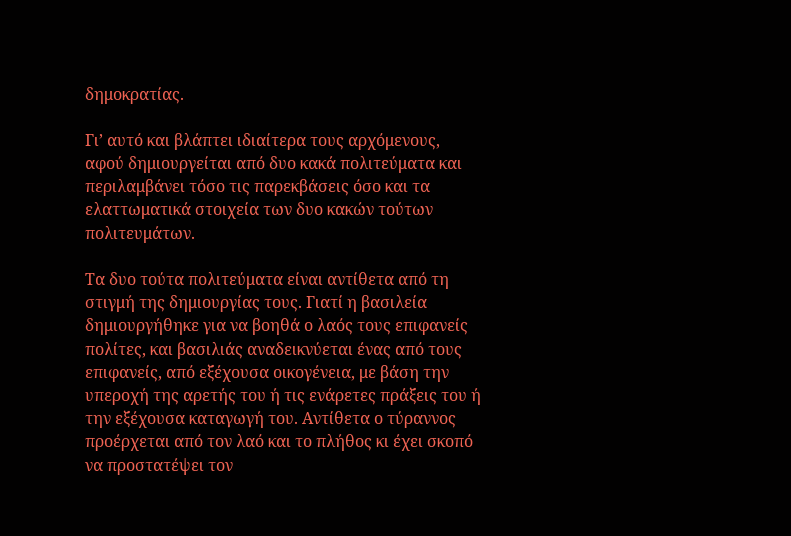δημοκρατίας.

Γι’ αυτό και βλάπτει ιδιαίτερα τους αρχόμενους, αφού δημιουργείται από δυο κακά πολιτεύματα και περιλαμβάνει τόσο τις παρεκβάσεις όσο και τα ελαττωματικά στοιχεία των δυο κακών τούτων πολιτευμάτων.

Τα δυο τούτα πολιτεύματα είναι αντίθετα από τη στιγμή της δημιουργίας τους. Γιατί η βασιλεία δημιουργήθηκε για να βοηθά ο λαός τους επιφανείς πολίτες, και βασιλιάς αναδεικνύεται ένας από τους επιφανείς, από εξέχουσα οικογένεια, με βάση την υπεροχή της αρετής του ή τις ενάρετες πράξεις του ή την εξέχουσα καταγωγή του. Αντίθετα ο τύραννος προέρχεται από τον λαό και το πλήθος κι έχει σκοπό να προστατέψει τον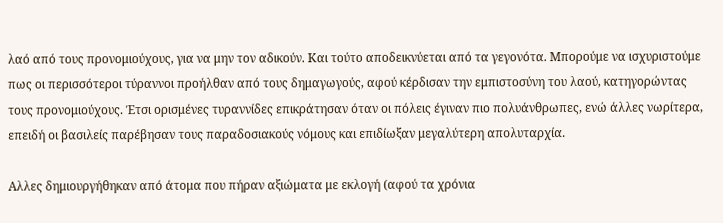λαό από τους προνομιούχους, για να μην τον αδικούν. Και τούτο αποδεικνύεται από τα γεγονότα. Μπορούμε να ισχυριστούμε πως οι περισσότεροι τύραννοι προήλθαν από τους δημαγωγούς, αφού κέρδισαν την εμπιστοσύνη του λαού, κατηγορώντας τους προνομιούχους. Έτσι ορισμένες τυραννίδες επικράτησαν όταν οι πόλεις έγιναν πιο πολυάνθρωπες, ενώ άλλες νωρίτερα, επειδή οι βασιλείς παρέβησαν τους παραδοσιακούς νόμους και επιδίωξαν μεγαλύτερη απολυταρχία.

Αλλες δημιουργήθηκαν από άτομα που πήραν αξιώματα με εκλογή (αφού τα χρόνια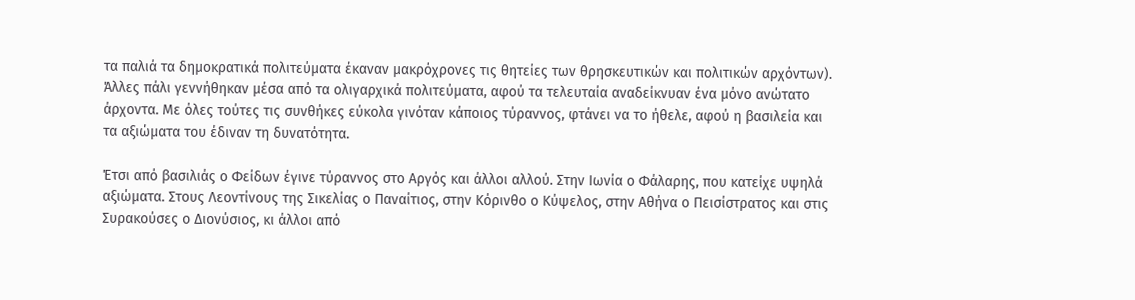τα παλιά τα δημοκρατικά πολιτεύματα έκαναν μακρόχρονες τις θητείες των θρησκευτικών και πολιτικών αρχόντων). Άλλες πάλι γεννήθηκαν μέσα από τα ολιγαρχικά πολιτεύματα, αφού τα τελευταία αναδείκνυαν ένα μόνο ανώτατο άρχοντα. Με όλες τούτες τις συνθήκες εύκολα γινόταν κάποιος τύραννος, φτάνει να το ήθελε, αφού η βασιλεία και τα αξιώματα του έδιναν τη δυνατότητα.

Έτσι από βασιλιάς ο Φείδων έγινε τύραννος στο Αργός και άλλοι αλλού. Στην Ιωνία ο Φάλαρης, που κατείχε υψηλά αξιώματα. Στους Λεοντίνους της Σικελίας ο Παναίτιος, στην Κόρινθο ο Κύψελος, στην Αθήνα ο Πεισίστρατος και στις Συρακούσες ο Διονύσιος, κι άλλοι από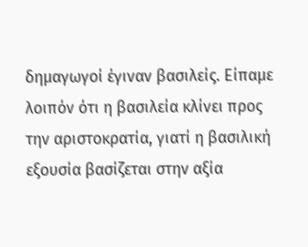δημαγωγοί έγιναν βασιλείς. Είπαμε λοιπόν ότι η βασιλεία κλίνει προς την αριστοκρατία, γιατί η βασιλική εξουσία βασίζεται στην αξία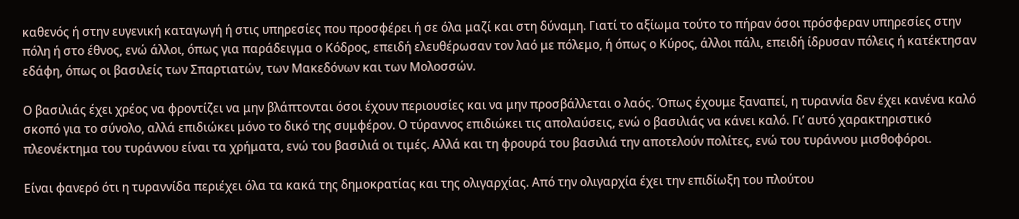καθενός ή στην ευγενική καταγωγή ή στις υπηρεσίες που προσφέρει ή σε όλα μαζί και στη δύναμη. Γιατί το αξίωμα τούτο το πήραν όσοι πρόσφεραν υπηρεσίες στην πόλη ή στο έθνος, ενώ άλλοι, όπως για παράδειγμα ο Κόδρος, επειδή ελευθέρωσαν τον λαό με πόλεμο, ή όπως ο Κύρος, άλλοι πάλι, επειδή ίδρυσαν πόλεις ή κατέκτησαν εδάφη, όπως οι βασιλείς των Σπαρτιατών, των Μακεδόνων και των Μολοσσών.

Ο βασιλιάς έχει χρέος να φροντίζει να μην βλάπτονται όσοι έχουν περιουσίες και να μην προσβάλλεται ο λαός. Όπως έχουμε ξαναπεί, η τυραννία δεν έχει κανένα καλό σκοπό για το σύνολο, αλλά επιδιώκει μόνο το δικό της συμφέρον. Ο τύραννος επιδιώκει τις απολαύσεις, ενώ ο βασιλιάς να κάνει καλό. Γι’ αυτό χαρακτηριστικό πλεονέκτημα του τυράννου είναι τα χρήματα, ενώ του βασιλιά οι τιμές. Αλλά και τη φρουρά του βασιλιά την αποτελούν πολίτες, ενώ του τυράννου μισθοφόροι.

Είναι φανερό ότι η τυραννίδα περιέχει όλα τα κακά της δημοκρατίας και της ολιγαρχίας. Από την ολιγαρχία έχει την επιδίωξη του πλούτου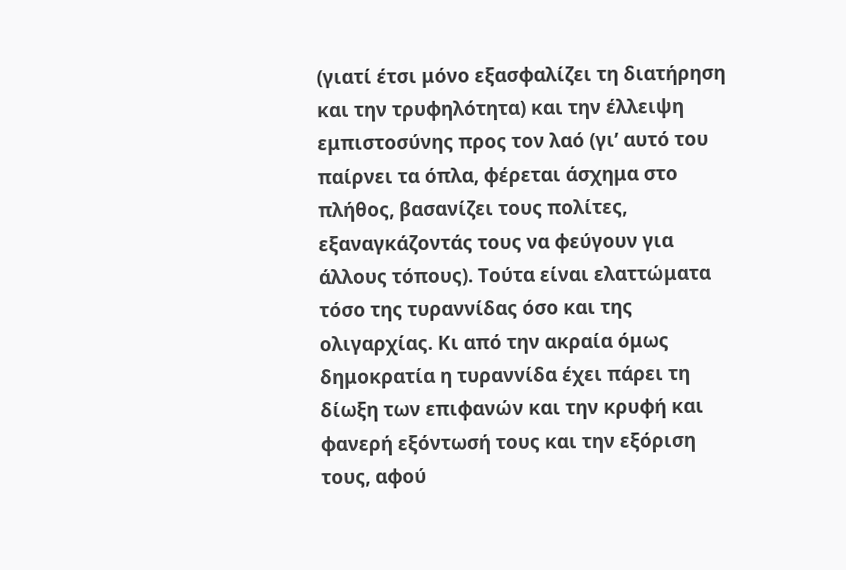(γιατί έτσι μόνο εξασφαλίζει τη διατήρηση και την τρυφηλότητα) και την έλλειψη εμπιστοσύνης προς τον λαό (γι’ αυτό του παίρνει τα όπλα, φέρεται άσχημα στο πλήθος, βασανίζει τους πολίτες, εξαναγκάζοντάς τους να φεύγουν για άλλους τόπους). Τούτα είναι ελαττώματα τόσο της τυραννίδας όσο και της ολιγαρχίας. Κι από την ακραία όμως δημοκρατία η τυραννίδα έχει πάρει τη δίωξη των επιφανών και την κρυφή και φανερή εξόντωσή τους και την εξόριση τους, αφού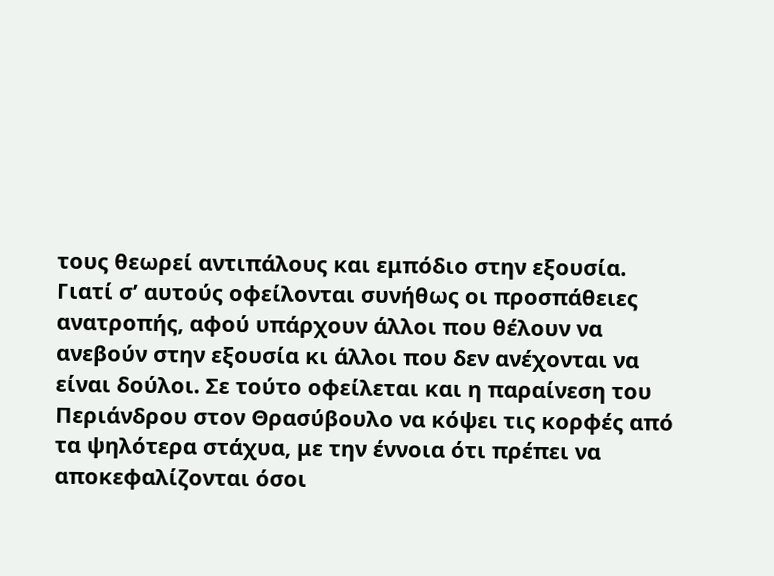τους θεωρεί αντιπάλους και εμπόδιο στην εξουσία. Γιατί σ’ αυτούς οφείλονται συνήθως οι προσπάθειες ανατροπής, αφού υπάρχουν άλλοι που θέλουν να ανεβούν στην εξουσία κι άλλοι που δεν ανέχονται να είναι δούλοι. Σε τούτο οφείλεται και η παραίνεση του Περιάνδρου στον Θρασύβουλο να κόψει τις κορφές από τα ψηλότερα στάχυα, με την έννοια ότι πρέπει να αποκεφαλίζονται όσοι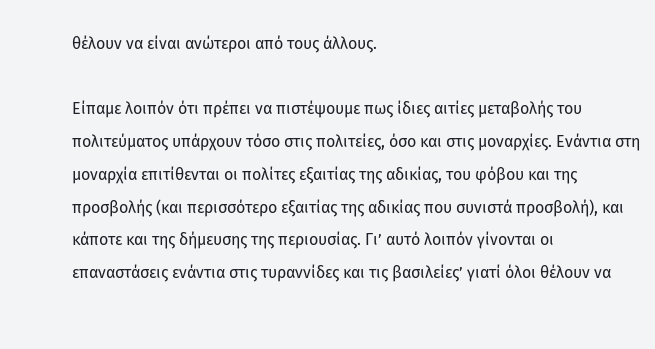θέλουν να είναι ανώτεροι από τους άλλους.

Είπαμε λοιπόν ότι πρέπει να πιστέψουμε πως ίδιες αιτίες μεταβολής του πολιτεύματος υπάρχουν τόσο στις πολιτείες, όσο και στις μοναρχίες. Ενάντια στη μοναρχία επιτίθενται οι πολίτες εξαιτίας της αδικίας, του φόβου και της προσβολής (και περισσότερο εξαιτίας της αδικίας που συνιστά προσβολή), και κάποτε και της δήμευσης της περιουσίας. Γι’ αυτό λοιπόν γίνονται οι επαναστάσεις ενάντια στις τυραννίδες και τις βασιλείες’ γιατί όλοι θέλουν να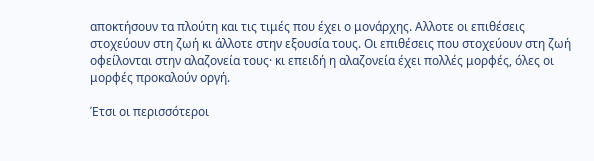αποκτήσουν τα πλούτη και τις τιμές που έχει ο μονάρχης. Αλλοτε οι επιθέσεις στοχεύουν στη ζωή κι άλλοτε στην εξουσία τους. Οι επιθέσεις που στοχεύουν στη ζωή οφείλονται στην αλαζονεία τους· κι επειδή η αλαζονεία έχει πολλές μορφές, όλες οι μορφές προκαλούν οργή.

Έτσι οι περισσότεροι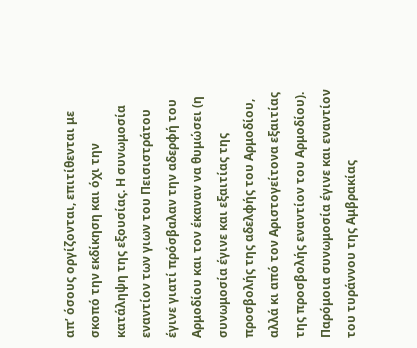απ’ όσους οργίζονται, επιτίθενται με σκοπό την εκδίκηση και όχι την κατάληψη της εξουσίας. Η συνωμοσία εναντίον των γιων του Πεισιστράτου έγινε γιατί πρόσβαλαν την αδερφή του Αρμοδίου και τον έκαναν να θυμώσει (η συνωμοσία έγινε και εξαιτίας της προσβολής της αδελφής του Αρμοδίου, αλλά κι από τον Αριστογείτονα εξαιτίας της προσβολής εναντίον του Αρμοδίου). Παρόμοια συνωμοσία έγινε και εναντίον του τυράννου της Αμβρακίας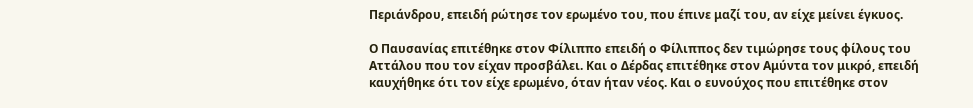Περιάνδρου, επειδή ρώτησε τον ερωμένο του, που έπινε μαζί του, αν είχε μείνει έγκυος.

Ο Παυσανίας επιτέθηκε στον Φίλιππο επειδή ο Φίλιππος δεν τιμώρησε τους φίλους του Αττάλου που τον είχαν προσβάλει. Και ο Δέρδας επιτέθηκε στον Αμύντα τον μικρό, επειδή καυχήθηκε ότι τον είχε ερωμένο, όταν ήταν νέος. Και ο ευνούχος που επιτέθηκε στον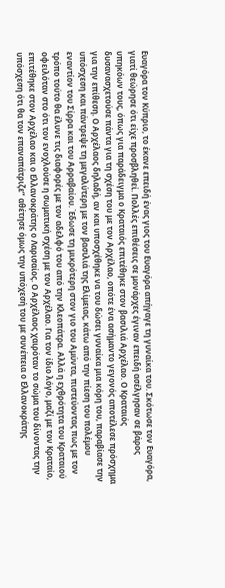Ευαγόρα τον Κύπριο, το έκανε επειδή ένας γιος του Ευαγόρα απήγαγε τη γυναίκα του. Σκότωσε τον Ευαγόρα, γιατί θεώρησε ότι είχε προσβληθεί. Πολλές επιθέσεις σε μονάρχες έγιναν επειδή ασέλγησαν σε βάρος υπηκόων τους, όπως για παράδειγμα ο Κραταιός επιτέθηκε στον βασιλιά Αρχέλαο. Ο Κραταιός δυσανασχετούσε πάντα για τη σχέση του με τον Αρχέλαο, οπότε ένα ασήμαντο γεγονός αποτέλεσε πρόσχημα για την επίθεση. Ο Αρχέλαος δηλαδή, αν και υποσχέθηκε να του δώσει γυναίκα μια κόρη του, παραβίασε την υπόσχεση και πάντρεψε τη μεγαλύτερη με τον βασιλιά της Ελίμειας, κάτω από την πίεση του πολέμου εναντίον του Σίρρα και του Αρραβαίου. Έδωσε τη μικρότερη στον γιο του Αμύντα, πιστεύοντας πως με τον τρόπο τούτο θα έλυνε τις διαφορές με τον αδελφό του από την Κλεοπάτρα. Αλλά η εχθρότητα του Κραταιού οφειλόταν στο ότι τον ενοχλούσε η σωματική σχέση με τον Αρχέλαο. Για τον ίδιο λόγο, μαζί με τον Κραταίο, επιτέθηκε στον Αρχέλαο και ο Ελλανοκράτης ο Λαρισαίος. Ο Αρχέλαος χαιρόταν το σώμα του δίνοντας την υπόσχεση ότι θα τον επαναπάτριζε” αθέτησε όμως την υπόχεσή του με συνέπεια ο Ελλανοκράτης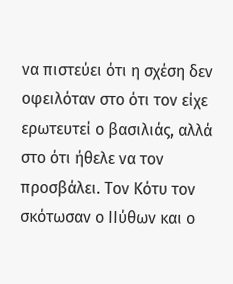να πιστεύει ότι η σχέση δεν οφειλόταν στο ότι τον είχε ερωτευτεί ο βασιλιάς, αλλά στο ότι ήθελε να τον προσβάλει. Τον Κότυ τον σκότωσαν ο ΙΙύθων και ο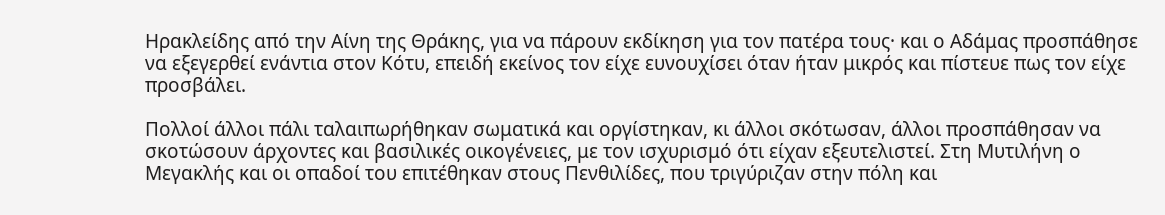Ηρακλείδης από την Αίνη της Θράκης, για να πάρουν εκδίκηση για τον πατέρα τους· και ο Αδάμας προσπάθησε να εξεγερθεί ενάντια στον Κότυ, επειδή εκείνος τον είχε ευνουχίσει όταν ήταν μικρός και πίστευε πως τον είχε προσβάλει.

Πολλοί άλλοι πάλι ταλαιπωρήθηκαν σωματικά και οργίστηκαν, κι άλλοι σκότωσαν, άλλοι προσπάθησαν να σκοτώσουν άρχοντες και βασιλικές οικογένειες, με τον ισχυρισμό ότι είχαν εξευτελιστεί. Στη Μυτιλήνη ο Μεγακλής και οι οπαδοί του επιτέθηκαν στους Πενθιλίδες, που τριγύριζαν στην πόλη και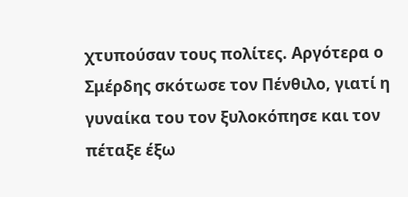χτυπούσαν τους πολίτες. Αργότερα ο Σμέρδης σκότωσε τον Πένθιλο, γιατί η γυναίκα του τον ξυλοκόπησε και τον πέταξε έξω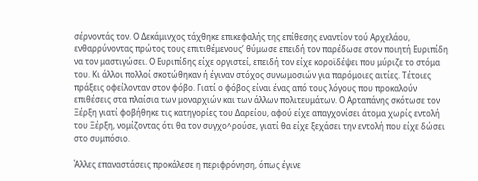σέρνοντάς τον. Ο Δεκάμινχος τάχθηκε επικεφαλής της επίθεσης εναντίον τού Αρχελάου, ενθαρρύνοντας πρώτος τους επιτιθέμενους’ θύμωσε επειδή τον παρέδωσε στον ποιητή Ευριπίδη να τον μαστιγώσει. Ο Ευριπίδης είχε οργιστεί, επειδή τον είχε κοροϊδέψει που μύριζε το στόμα του. Κι άλλοι πολλοί σκοτώθηκαν ή έγιναν στόχος συνωμοσιών για παρόμοιες αιτίες. Τέτοιες πράξεις οφείλονταν στον φόβο. Γιατί ο φόβος είναι ένας από τους λόγους που προκαλούν επιθέσεις στα πλαίσια των μοναρχιών και των άλλων πολιτευμάτων. Ο Αρταπάνης σκότωσε τον Ξέρξη γιατί φοβήθηκε τις κατηγορίες του Δαρείου, αφού είχε απαγχονίσει άτομα χωρίς εντολή του Ξέρξη, νομίζοντας ότι θα τον συγχο^ρούσε, γιατί θα είχε ξεχάσει την εντολή που είχε δώσει στο συμπόσιο.

Άλλες επαναστάσεις προκάλεσε η περιφρόνηση, όπως έγινε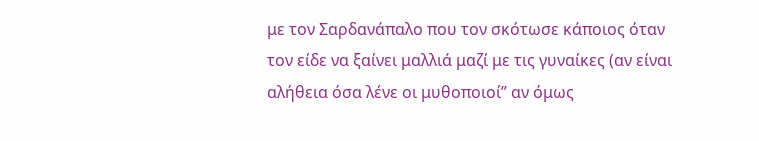με τον Σαρδανάπαλο που τον σκότωσε κάποιος όταν τον είδε να ξαίνει μαλλιά μαζί με τις γυναίκες (αν είναι αλήθεια όσα λένε οι μυθοποιοί” αν όμως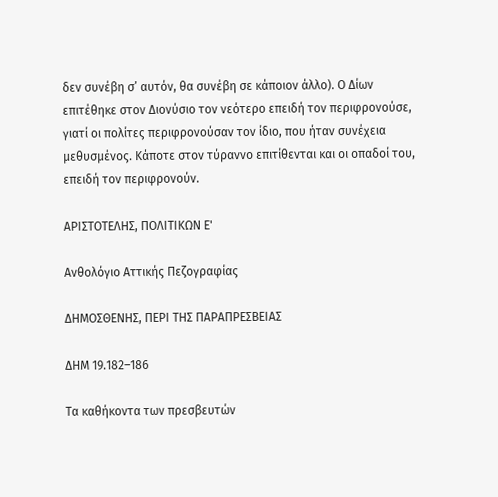δεν συνέβη σ’ αυτόν, θα συνέβη σε κάποιον άλλο). Ο Δίων επιτέθηκε στον Διονύσιο τον νεότερο επειδή τον περιφρονούσε, γιατί οι πολίτες περιφρονούσαν τον ίδιο, που ήταν συνέχεια μεθυσμένος. Κάποτε στον τύραννο επιτίθενται και οι οπαδοί του, επειδή τον περιφρονούν.

ΑΡΙΣΤΟΤΕΛΗΣ, ΠΟΛΙΤΙΚΩΝ Ε'

Ανθολόγιο Αττικής Πεζογραφίας

ΔΗΜΟΣΘΕΝΗΣ, ΠΕΡΙ ΤΗΣ ΠΑΡΑΠΡΕΣΒΕΙΑΣ

ΔΗΜ 19.182–186

Τα καθήκοντα των πρεσβευτών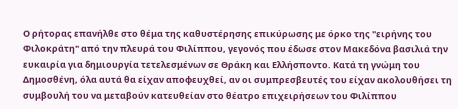Ο ρήτορας επανήλθε στο θέμα της καθυστέρησης επικύρωσης με όρκο της "ειρήνης του Φιλοκράτη" από την πλευρά του Φιλίππου, γεγονός που έδωσε στον Μακεδόνα βασιλιά την ευκαιρία για δημιουργία τετελεσμένων σε Θράκη και Ελλήσποντο. Κατά τη γνώμη του Δημοσθένη, όλα αυτά θα είχαν αποφευχθεί, αν οι συμπρεσβευτές του είχαν ακολουθήσει τη συμβουλή του να μεταβούν κατευθείαν στο θέατρο επιχειρήσεων του Φιλίππου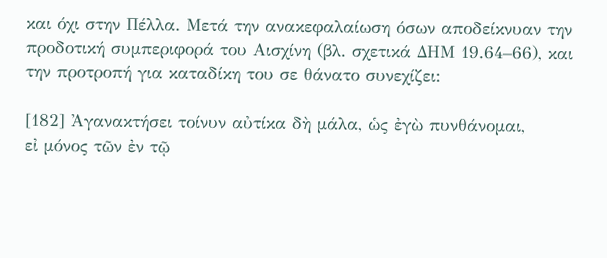και όχι στην Πέλλα. Μετά την ανακεφαλαίωση όσων αποδείκνυαν την προδοτική συμπεριφορά του Αισχίνη (βλ. σχετικά ΔΗΜ 19.64–66), και την προτροπή για καταδίκη του σε θάνατο συνεχίζει:

[182] Ἀγανακτήσει τοίνυν αὐτίκα δὴ μάλα, ὡς ἐγὼ πυνθάνομαι,
εἰ μόνος τῶν ἐν τῷ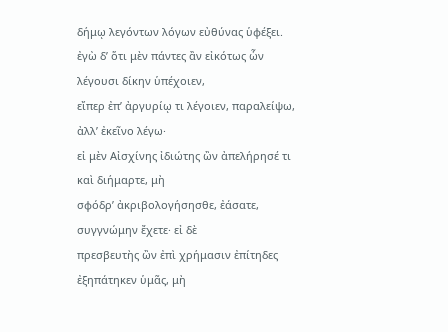δήμῳ λεγόντων λόγων εὐθύνας ὑφέξει.
ἐγὼ δ’ ὅτι μὲν πάντες ἂν εἰκότως ὧν λέγουσι δίκην ὑπέχοιεν,
εἴπερ ἐπ’ ἀργυρίῳ τι λέγοιεν, παραλείψω, ἀλλ’ ἐκεῖνο λέγω·
εἰ μὲν Αἰσχίνης ἰδιώτης ὢν ἀπελήρησέ τι καὶ διήμαρτε, μὴ
σφόδρ’ ἀκριβολογήσησθε, ἐάσατε, συγγνώμην ἔχετε· εἰ δὲ
πρεσβευτὴς ὢν ἐπὶ χρήμασιν ἐπίτηδες ἐξηπάτηκεν ὑμᾶς, μὴ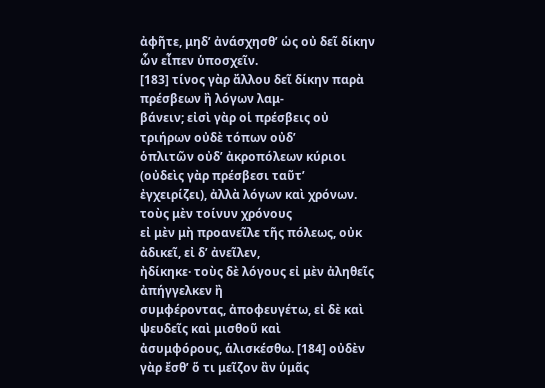ἀφῆτε, μηδ’ ἀνάσχησθ’ ὡς οὐ δεῖ δίκην ὧν εἶπεν ὑποσχεῖν.
[183] τίνος γὰρ ἄλλου δεῖ δίκην παρὰ πρέσβεων ἢ λόγων λαμ-
βάνειν; εἰσὶ γὰρ οἱ πρέσβεις οὐ τριήρων οὐδὲ τόπων οὐδ’
ὁπλιτῶν οὐδ’ ἀκροπόλεων κύριοι (οὐδεὶς γὰρ πρέσβεσι ταῦτ’
ἐγχειρίζει), ἀλλὰ λόγων καὶ χρόνων. τοὺς μὲν τοίνυν χρόνους
εἰ μὲν μὴ προανεῖλε τῆς πόλεως, οὐκ ἀδικεῖ, εἰ δ’ ἀνεῖλεν,
ἠδίκηκε· τοὺς δὲ λόγους εἰ μὲν ἀληθεῖς ἀπήγγελκεν ἢ
συμφέροντας, ἀποφευγέτω, εἰ δὲ καὶ ψευδεῖς καὶ μισθοῦ καὶ
ἀσυμφόρους, ἁλισκέσθω. [184] οὐδὲν γὰρ ἔσθ’ ὅ τι μεῖζον ἂν ὑμᾶς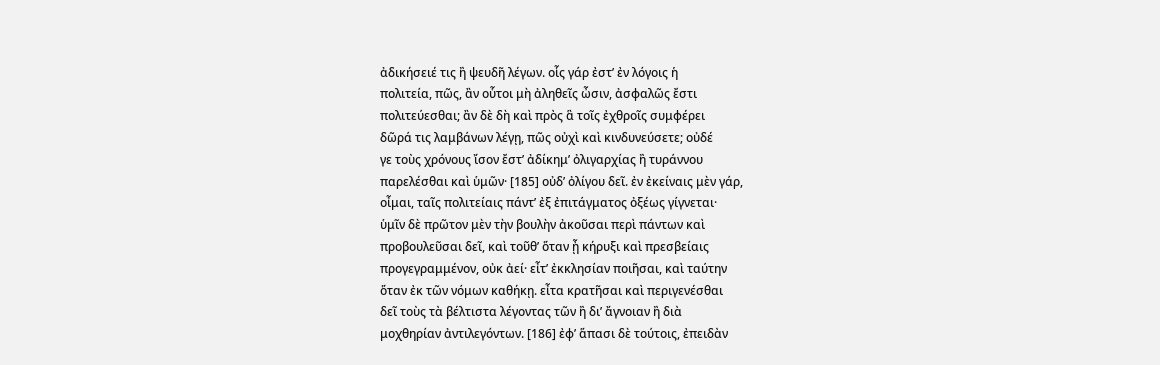ἀδικήσειέ τις ἢ ψευδῆ λέγων. οἷς γάρ ἐστ’ ἐν λόγοις ἡ
πολιτεία, πῶς, ἂν οὗτοι μὴ ἀληθεῖς ὦσιν, ἀσφαλῶς ἔστι
πολιτεύεσθαι; ἂν δὲ δὴ καὶ πρὸς ἃ τοῖς ἐχθροῖς συμφέρει
δῶρά τις λαμβάνων λέγῃ, πῶς οὐχὶ καὶ κινδυνεύσετε; οὐδέ
γε τοὺς χρόνους ἴσον ἔστ’ ἀδίκημ’ ὀλιγαρχίας ἢ τυράννου
παρελέσθαι καὶ ὑμῶν· [185] οὐδ’ ὀλίγου δεῖ. ἐν ἐκείναις μὲν γάρ,
οἶμαι, ταῖς πολιτείαις πάντ’ ἐξ ἐπιτάγματος ὀξέως γίγνεται·
ὑμῖν δὲ πρῶτον μὲν τὴν βουλὴν ἀκοῦσαι περὶ πάντων καὶ
προβουλεῦσαι δεῖ, καὶ τοῦθ’ ὅταν ᾖ κήρυξι καὶ πρεσβείαις
προγεγραμμένον, οὐκ ἀεί· εἶτ’ ἐκκλησίαν ποιῆσαι, καὶ ταύτην
ὅταν ἐκ τῶν νόμων καθήκῃ. εἶτα κρατῆσαι καὶ περιγενέσθαι
δεῖ τοὺς τὰ βέλτιστα λέγοντας τῶν ἢ δι’ ἄγνοιαν ἢ διὰ
μοχθηρίαν ἀντιλεγόντων. [186] ἐφ’ ἅπασι δὲ τούτοις, ἐπειδὰν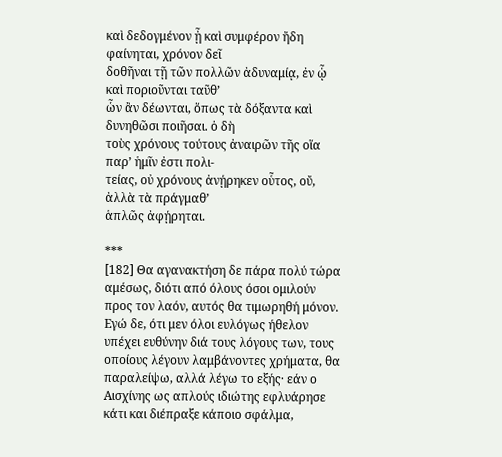καὶ δεδογμένον ᾖ καὶ συμφέρον ἤδη φαίνηται, χρόνον δεῖ
δοθῆναι τῇ τῶν πολλῶν ἀδυναμίᾳ, ἐν ᾧ καὶ ποριοῦνται ταῦθ’
ὧν ἂν δέωνται, ὅπως τὰ δόξαντα καὶ δυνηθῶσι ποιῆσαι. ὁ δὴ
τοὺς χρόνους τούτους ἀναιρῶν τῆς οἵα παρ’ ἡμῖν ἐστι πολι-
τείας, οὐ χρόνους ἀνῄρηκεν οὗτος, οὔ, ἀλλὰ τὰ πράγμαθ’
ἁπλῶς ἀφῄρηται.

***
[182] Θα αγανακτήση δε πάρα πολύ τώρα αμέσως, διότι από όλους όσοι ομιλούν προς τον λαόν, αυτός θα τιμωρηθή μόνον. Εγώ δε, ότι μεν όλοι ευλόγως ήθελον υπέχει ευθύνην διά τους λόγους των, τους οποίους λέγουν λαμβάνοντες χρήματα, θα παραλείψω, αλλά λέγω το εξής· εάν ο Αισχίνης ως απλούς ιδιώτης εφλυάρησε κάτι και διέπραξε κάποιο σφάλμα,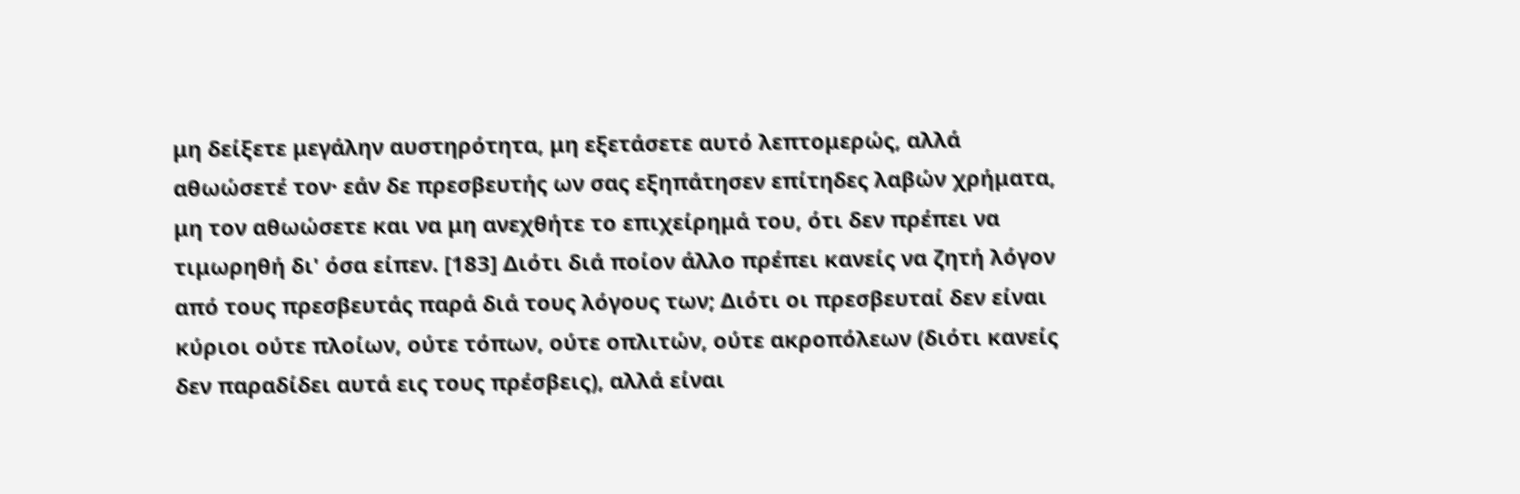μη δείξετε μεγάλην αυστηρότητα, μη εξετάσετε αυτό λεπτομερώς, αλλά αθωώσετέ τον· εάν δε πρεσβευτής ων σας εξηπάτησεν επίτηδες λαβών χρήματα, μη τον αθωώσετε και να μη ανεχθήτε το επιχείρημά του, ότι δεν πρέπει να τιμωρηθή δι' όσα είπεν. [183] Διότι διά ποίον άλλο πρέπει κανείς να ζητή λόγον από τους πρεσβευτάς παρά διά τους λόγους των; Διότι οι πρεσβευταί δεν είναι κύριοι ούτε πλοίων, ούτε τόπων, ούτε οπλιτών, ούτε ακροπόλεων (διότι κανείς δεν παραδίδει αυτά εις τους πρέσβεις), αλλά είναι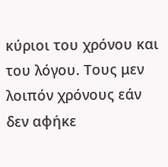κύριοι του χρόνου και του λόγου. Τους μεν λοιπόν χρόνους εάν δεν αφήκε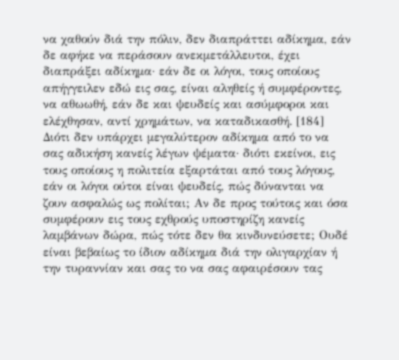να χαθούν διά την πόλιν, δεν διαπράττει αδίκημα, εάν δε αφήκε να περάσουν ανεκμετάλλευτοι, έχει διαπράξει αδίκημα· εάν δε οι λόγοι, τους οποίους απήγγειλεν εδώ εις σας, είναι αληθείς ή συμφέροντες, να αθωωθή, εάν δε και ψευδείς και ασύμφοροι και ελέχθησαν, αντί χρημάτων, να καταδικασθή. [184] Διότι δεν υπάρχει μεγαλύτερον αδίκημα από το να σας αδικήση κανείς λέγων ψέματα· διότι εκείνοι, εις τους οποίους η πολιτεία εξαρτάται από τους λόγους, εάν οι λόγοι ούτοι είναι ψευδείς, πώς δύνανται να ζουν ασφαλώς ως πολίται; Αν δε προς τούτοις και όσα συμφέρουν εις τους εχθρούς υποστηρίζη κανείς λαμβάνων δώρα, πώς τότε δεν θα κινδυνεύσετε; Ουδέ είναι βεβαίως το ίδιον αδίκημα διά την ολιγαρχίαν ή την τυραννίαν και σας το να σας αφαιρέσουν τας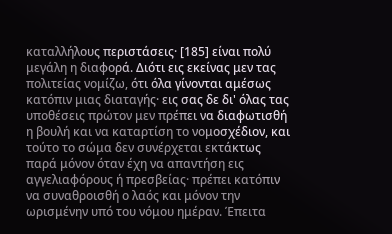καταλλήλους περιστάσεις· [185] είναι πολύ μεγάλη η διαφορά. Διότι εις εκείνας μεν τας πολιτείας νομίζω, ότι όλα γίνονται αμέσως κατόπιν μιας διαταγής· εις σας δε δι' όλας τας υποθέσεις πρώτον μεν πρέπει να διαφωτισθή η βουλή και να καταρτίση το νομοσχέδιον, και τούτο το σώμα δεν συνέρχεται εκτάκτως παρά μόνον όταν έχη να απαντήση εις αγγελιαφόρους ή πρεσβείας· πρέπει κατόπιν να συναθροισθή ο λαός και μόνον την ωρισμένην υπό του νόμου ημέραν. Έπειτα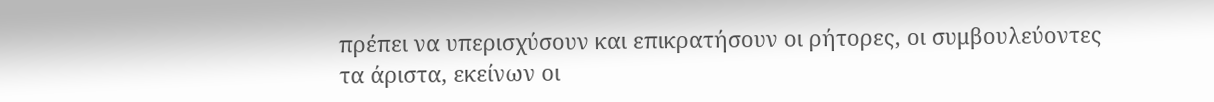πρέπει να υπερισχύσουν και επικρατήσουν οι ρήτορες, οι συμβουλεύοντες τα άριστα, εκείνων οι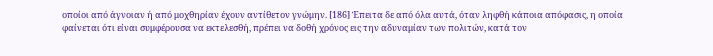οποίοι από άγνοιαν ή από μοχθηρίαν έχουν αντίθετον γνώμην. [186] Έπειτα δε από όλα αυτά, όταν ληφθή κάποια απόφασις, η οποία φαίνεται ότι είναι συμφέρουσα να εκτελεσθή, πρέπει να δοθή χρόνος εις την αδυναμίαν των πολιτών, κατά τον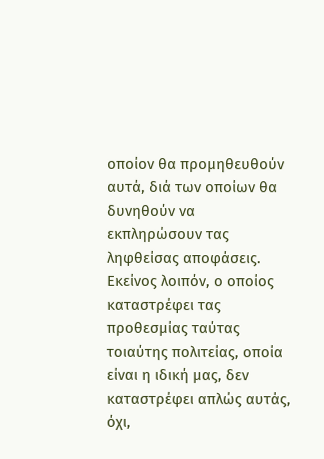οποίον θα προμηθευθούν αυτά, διά των οποίων θα δυνηθούν να εκπληρώσουν τας ληφθείσας αποφάσεις. Εκείνος λοιπόν, ο οποίος καταστρέφει τας προθεσμίας ταύτας τοιαύτης πολιτείας, οποία είναι η ιδική μας, δεν καταστρέφει απλώς αυτάς, όχι,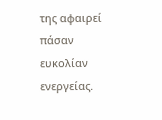της αφαιρεί πάσαν ευκολίαν ενεργείας.